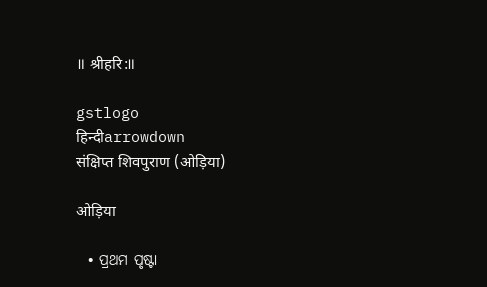॥ श्रीहरि:॥

gstlogo
हिन्दीarrowdown
संक्षिप्त शिवपुराण (ओड़िया)

ओड़िया

  • ପ୍ରଥମ ପୃଷ୍ଟା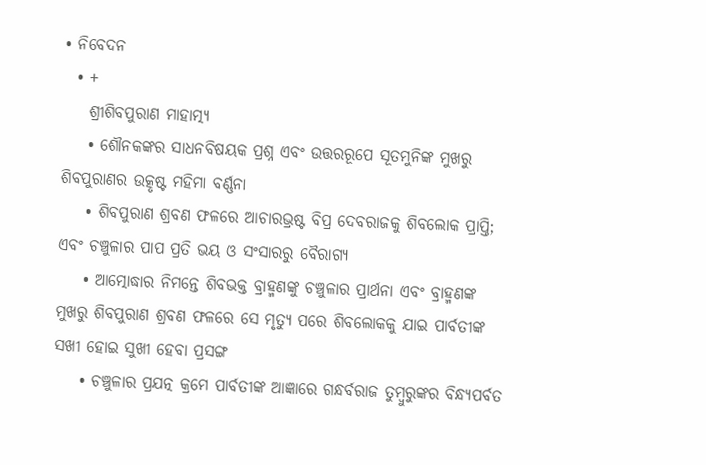• ନିବେଦନ
  • +
    ଶ୍ରୀଶିବପୁରାଣ ମାହାତ୍ମ୍ୟ
    • ଶୌନକଙ୍କର ସାଧନବିଷୟକ ପ୍ରଶ୍ନ ଏବଂ ଉତ୍ତରରୂପେ ସୂତମୁନିଙ୍କ ମୁଖରୁ ଶିବପୁରାଣର ଉତ୍କୃଷ୍ଟ ମହିମା ବର୍ଣ୍ଣନା
    • ଶିବପୁରାଣ ଶ୍ରବଣ ଫଳରେ ଆଚାରଭ୍ରଷ୍ଟ ବିପ୍ର ଦେବରାଜକୁ ଶିବଲୋକ ପ୍ରାପ୍ତି; ଏବଂ ଚଞ୍ଚୁଳାର ପାପ ପ୍ରତି ଭୟ ଓ ସଂସାରରୁ ବୈରାଗ୍ୟ
    • ଆତ୍ମୋଦ୍ଧାର ନିମନ୍ତେ ଶିବଭକ୍ତ ବ୍ରାହ୍ମଣଙ୍କୁ ଚଞ୍ଚୁଳାର ପ୍ରାର୍ଥନା ଏବଂ ବ୍ରାହ୍ମଣଙ୍କ ମୁଖରୁ ଶିବପୁରାଣ ଶ୍ରବଣ ଫଳରେ ସେ ମୃତ୍ୟୁ ପରେ ଶିବଲୋକକୁ ଯାଇ ପାର୍ବତୀଙ୍କ ସଖୀ ହୋଇ ସୁଖୀ ହେବା ପ୍ରସଙ୍ଗ
    • ଚଞ୍ଚୁଳାର ପ୍ରଯତ୍ନ କ୍ରମେ ପାର୍ବତୀଙ୍କ ଆଜ୍ଞାରେ ଗନ୍ଧର୍ବରାଜ ତୁମ୍ବୁରୁଙ୍କର ବିନ୍ଧ୍ୟପର୍ବତ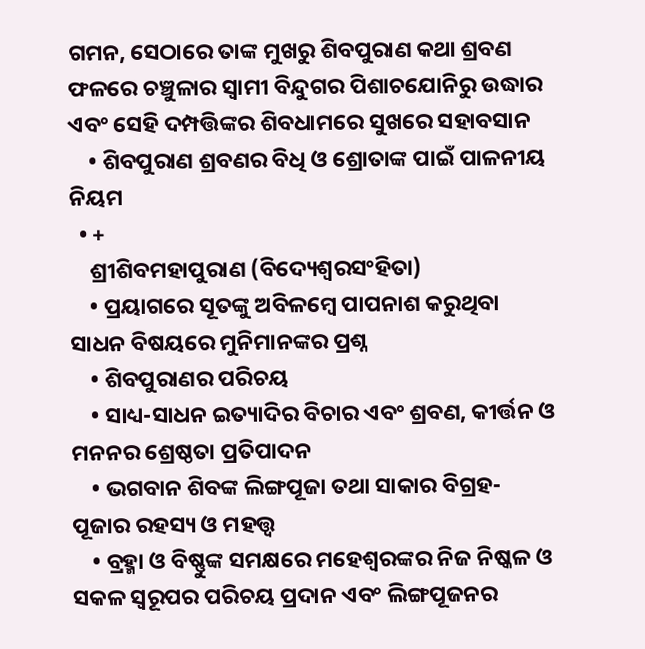ଗମନ, ସେଠାରେ ତାଙ୍କ ମୁଖରୁ ଶିବପୁରାଣ କଥା ଶ୍ରବଣ ଫଳରେ ଚଞ୍ଚୁଳାର ସ୍ବାମୀ ବିନ୍ଦୁଗର ପିଶାଚଯୋନିରୁ ଉଦ୍ଧାର ଏବଂ ସେହି ଦମ୍ପତ୍ତିଙ୍କର ଶିବଧାମରେ ସୁଖରେ ସହାବସାନ
    • ଶିବପୁରାଣ ଶ୍ରବଣର ବିଧି ଓ ଶ୍ରୋତାଙ୍କ ପାଇଁ ପାଳନୀୟ ନିୟମ
  • +
    ଶ୍ରୀଶିବମହାପୁରାଣ (ବିଦ୍ୟେଶ୍ବରସଂହିତା)
    • ପ୍ରୟାଗରେ ସୂତଙ୍କୁ ଅବିଳମ୍ବେ ପାପନାଶ କରୁଥିବା ସାଧନ ବିଷୟରେ ମୁନିମାନଙ୍କର ପ୍ରଶ୍ନ
    • ଶିବପୁରାଣର ପରିଚୟ
    • ସାଧ୍ୟ-ସାଧନ ଇତ୍ୟାଦିର ବିଚାର ଏବଂ ଶ୍ରବଣ, କୀର୍ତ୍ତନ ଓ ମନନର ଶ୍ରେଷ୍ଠତା ପ୍ରତିପାଦନ
    • ଭଗବାନ ଶିବଙ୍କ ଲିଙ୍ଗପୂଜା ତଥା ସାକାର ବିଗ୍ରହ-ପୂଜାର ରହସ୍ୟ ଓ ମହତ୍ତ୍ବ
    • ବ୍ରହ୍ମା ଓ ବିଷ୍ଣୁଙ୍କ ସମକ୍ଷରେ ମହେଶ୍ବରଙ୍କର ନିଜ ନିଷ୍କଳ ଓ ସକଳ ସ୍ବରୂପର ପରିଚୟ ପ୍ରଦାନ ଏବଂ ଲିଙ୍ଗପୂଜନର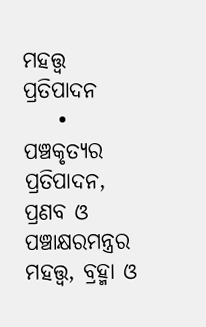ମହତ୍ତ୍ବ ପ୍ରତିପାଦନ
    • ପଞ୍ଚକୃତ୍ୟର ପ୍ରତିପାଦନ, ପ୍ରଣବ ଓ ପଞ୍ଚାକ୍ଷରମନ୍ତ୍ରର ମହତ୍ତ୍ବ, ବ୍ରହ୍ମା ଓ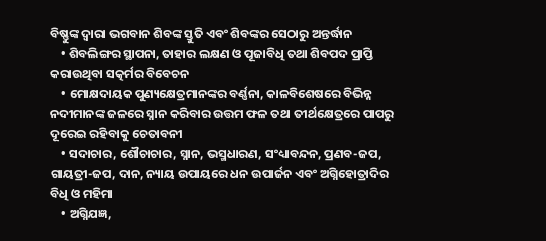ବିଷ୍ଣୁଙ୍କ ଦ୍ବାରା ଭଗବାନ ଶିବଙ୍କ ସ୍ତୁତି ଏବଂ ଶିବଙ୍କର ସେଠାରୁ ଅନ୍ତର୍ଦ୍ଧାନ
    • ଶିବଲିଙ୍ଗର ସ୍ଥାପନା, ତାହାର ଲକ୍ଷଣ ଓ ପୂଜାବିଧି ତଥା ଶିବପଦ ପ୍ରାପ୍ତି କରାଉଥିବା ସତ୍କର୍ମର ବିବେଚନ
    • ମୋକ୍ଷଦାୟକ ପୁଣ୍ୟକ୍ଷେତ୍ରମାନଙ୍କର ବର୍ଣ୍ଣନା, କାଳବିଶେଷରେ ବିଭିନ୍ନ ନଦୀମାନଙ୍କ ଜଳରେ ସ୍ନାନ କରିବାର ଉତ୍ତମ ଫଳ ତଥା ତୀର୍ଥକ୍ଷେତ୍ରରେ ପାପରୁ ଦୂରେଇ ରହିବାକୁ ଚେତାବନୀ
    • ସଦାଚାର, ଶୌଚାଚାର, ସ୍ନାନ, ଭସ୍ମଧାରଣ, ସଂଧ୍ୟାବନ୍ଦନ, ପ୍ରଣବ-ଜପ, ଗାୟତ୍ରୀ-ଜପ, ଦାନ, ନ୍ୟାୟ ଉପାୟରେ ଧନ ଉପାର୍ଜନ ଏବଂ ଅଗ୍ନିହୋତ୍ରାଦିର ବିଧି ଓ ମହିମା
    • ଅଗ୍ନିଯଜ୍ଞ,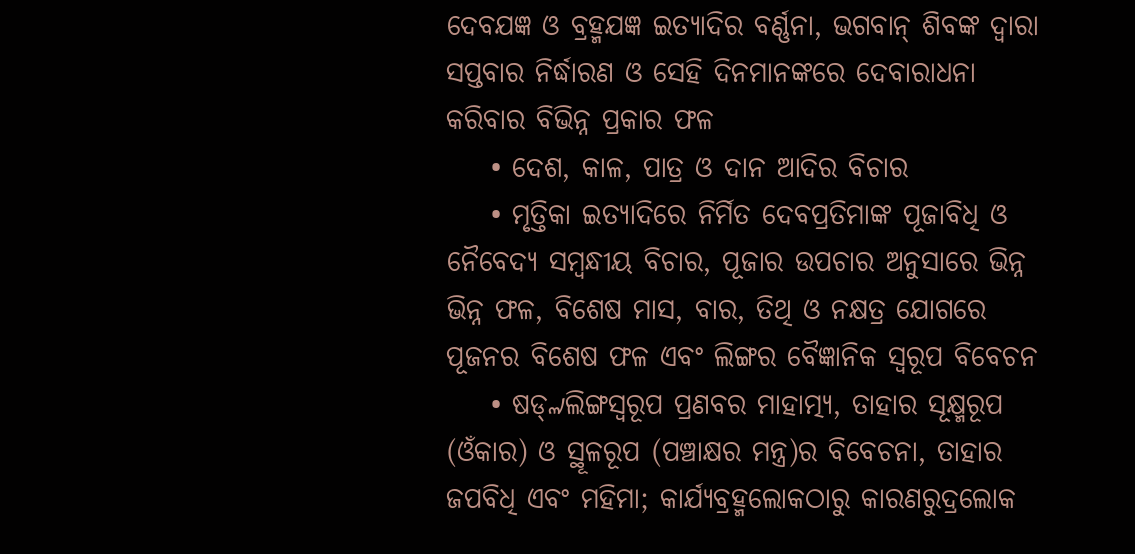ଦେବଯଜ୍ଞ ଓ ବ୍ରହ୍ମଯଜ୍ଞ ଇତ୍ୟାଦିର ବର୍ଣ୍ଣନା, ଭଗବାନ୍ ଶିବଙ୍କ ଦ୍ବାରା ସପ୍ତବାର ନିର୍ଦ୍ଧାରଣ ଓ ସେହି ଦିନମାନଙ୍କରେ ଦେବାରାଧନା କରିବାର ବିଭିନ୍ନ ପ୍ରକାର ଫଳ
    • ଦେଶ, କାଳ, ପାତ୍ର ଓ ଦାନ ଆଦିର ବିଚାର
    • ମୃତ୍ତିକା ଇତ୍ୟାଦିରେ ନିର୍ମିତ ଦେବପ୍ରତିମାଙ୍କ ପୂଜାବିଧି ଓ ନୈବେଦ୍ୟ ସମ୍ବନ୍ଧୀୟ ବିଚାର, ପୂଜାର ଉପଚାର ଅନୁସାରେ ଭିନ୍ନ ଭିନ୍ନ ଫଳ, ବିଶେଷ ମାସ, ବାର, ତିଥି ଓ ନକ୍ଷତ୍ର ଯୋଗରେ ପୂଜନର ବିଶେଷ ଫଳ ଏବଂ ଲିଙ୍ଗର ବୈଜ୍ଞାନିକ ସ୍ବରୂପ ବିବେଚନ
    • ଷଡ୍୷ଲିଙ୍ଗସ୍ବରୂପ ପ୍ରଣବର ମାହାତ୍ମ୍ୟ, ତାହାର ସୂକ୍ଷ୍ମରୂପ (ଓଁକାର) ଓ ସ୍ଥୂଳରୂପ (ପଞ୍ଚାକ୍ଷର ମନ୍ତ୍ର)ର ବିବେଚନା, ତାହାର ଜପବିଧି ଏବଂ ମହିମା; କାର୍ଯ୍ୟବ୍ରହ୍ମଲୋକଠାରୁ କାରଣରୁଦ୍ରଲୋକ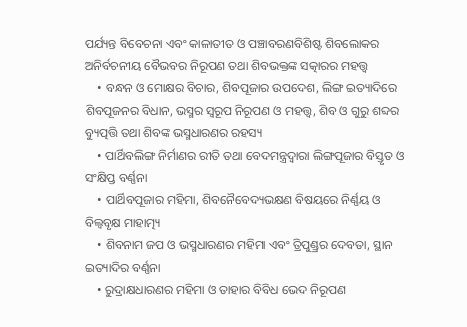ପର୍ଯ୍ୟନ୍ତ ବିବେଚନା ଏବଂ କାଳାତୀତ ଓ ପଞ୍ଚାବରଣବିଶିଷ୍ଟ ଶିବଲୋକର ଅନିର୍ବଚନୀୟ ବୈଭବର ନିରୂପଣ ତଥା ଶିବଭକ୍ତଙ୍କ ସତ୍କାରର ମହତ୍ତ୍ବ
    • ବନ୍ଧନ ଓ ମୋକ୍ଷର ବିଚାର, ଶିବପୂଜାର ଉପଦେଶ, ଲିଙ୍ଗ ଇତ୍ୟାଦିରେ ଶିବପୂଜନର ବିଧାନ, ଭସ୍ମର ସ୍ବରୂପ ନିରୂପଣ ଓ ମହତ୍ତ୍ବ, ଶିବ ଓ ଗୁରୁ ଶବ୍ଦର ବ୍ୟୁତ୍ପତ୍ତି ତଥା ଶିବଙ୍କ ଭସ୍ମଧାରଣର ରହସ୍ୟ
    • ପାର୍ଥିବଲିଙ୍ଗ ନିର୍ମାଣର ରୀତି ତଥା ବେଦମନ୍ତ୍ରଦ୍ବାରା ଲିଙ୍ଗପୂଜାର ବିସ୍ତୃତ ଓ ସଂକ୍ଷିପ୍ତ ବର୍ଣ୍ଣନା
    • ପାର୍ଥିବପୂଜାର ମହିମା, ଶିବନୈବେଦ୍ୟଭକ୍ଷଣ ବିଷୟରେ ନିର୍ଣ୍ଣୟ ଓ ବିଲ୍ବବୃକ୍ଷ ମାହାତ୍ମ୍ୟ
    • ଶିବନାମ ଜପ ଓ ଭସ୍ମଧାରଣର ମହିମା ଏବଂ ତ୍ରିପୁଣ୍ଡ୍ରର ଦେବତା, ସ୍ଥାନ ଇତ୍ୟାଦିର ବର୍ଣ୍ଣନା
    • ରୁଦ୍ରାକ୍ଷଧାରଣର ମହିମା ଓ ତାହାର ବିବିଧ ଭେଦ ନିରୂପଣ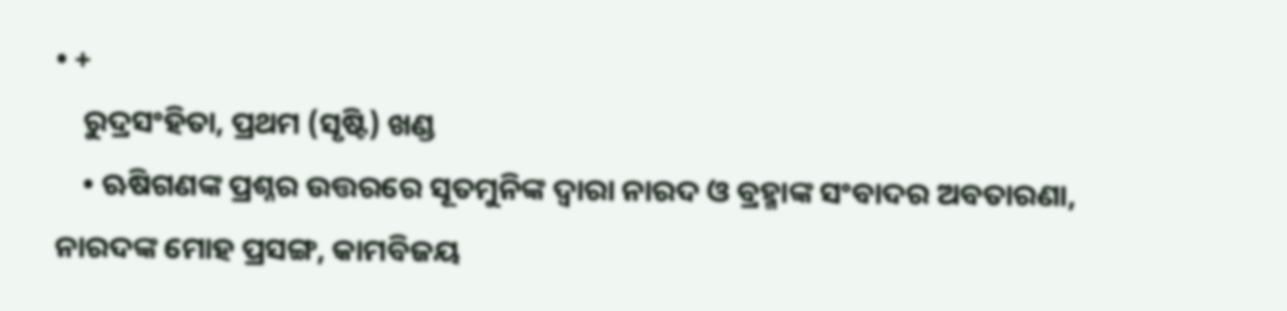• +
    ରୁଦ୍ରସଂହିତା, ପ୍ରଥମ (ସୃଷ୍ଟି) ଖଣ୍ଡ
    • ଋଷିଗଣଙ୍କ ପ୍ରଶ୍ନର ଉତ୍ତରରେ ସୂତମୁନିଙ୍କ ଦ୍ବାରା ନାରଦ ଓ ବ୍ରହ୍ମାଙ୍କ ସଂବାଦର ଅବତାରଣା, ନାରଦଙ୍କ ମୋହ ପ୍ରସଙ୍ଗ, କାମବିଜୟ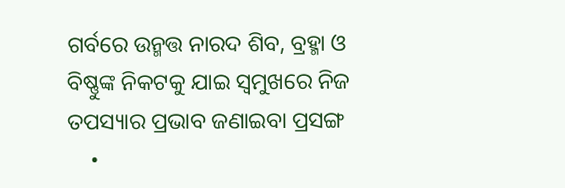ଗର୍ବରେ ଉନ୍ମତ୍ତ ନାରଦ ଶିବ, ବ୍ରହ୍ମା ଓ ବିଷ୍ଣୁଙ୍କ ନିକଟକୁ ଯାଇ ସ୍ବମୁଖରେ ନିଜ ତପସ୍ୟାର ପ୍ରଭାବ ଜଣାଇବା ପ୍ରସଙ୍ଗ
    •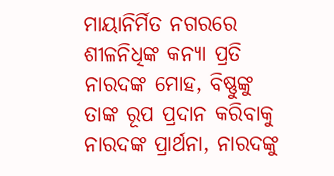ମାୟାନିର୍ମିତ ନଗରରେ ଶୀଳନିଧିଙ୍କ କନ୍ୟା ପ୍ରତି ନାରଦଙ୍କ ମୋହ, ବିଷ୍ଣୁଙ୍କୁ ତାଙ୍କ ରୂପ ପ୍ରଦାନ କରିବାକୁ ନାରଦଙ୍କ ପ୍ରାର୍ଥନା, ନାରଦଙ୍କୁ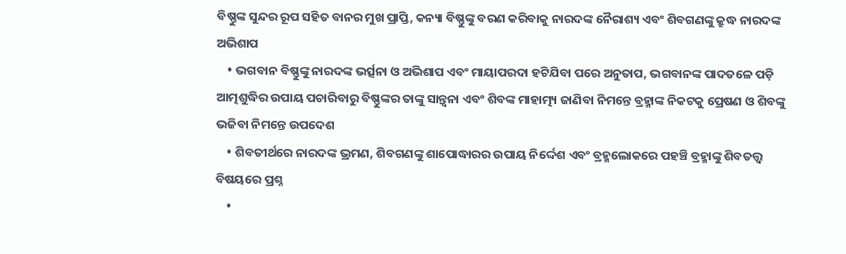ବିଷ୍ଣୁଙ୍କ ସୁନ୍ଦର ରୂପ ସହିତ ବାନର ମୁଖ ପ୍ରାପ୍ତି, କନ୍ୟା ବିଷ୍ଣୁଙ୍କୁ ବରଣ କରିବାକୁ ନାରଦଙ୍କ ନୈରାଶ୍ୟ ଏବଂ ଶିବଗଣଙ୍କୁ କ୍ରୁଦ୍ଧ ନାରଦଙ୍କ ଅଭିଶାପ
    • ଭଗବାନ ବିଷ୍ଣୁଙ୍କୁ ନାରଦଙ୍କ ଭର୍ତ୍ସନା ଓ ଅଭିଶାପ ଏବଂ ମାୟାପରଦା ହଟିଯିବା ପରେ ଅନୁତାପ, ଭଗବାନଙ୍କ ପାଦତଳେ ପଡ଼ି ଆତ୍ମଶୁଦ୍ଧିର ଉପାୟ ପଚାରିବାରୁ ବିଷ୍ଣୁଙ୍କର ତାଙ୍କୁ ସାନ୍ତ୍ବନା ଏବଂ ଶିବଙ୍କ ମାହାତ୍ମ୍ୟ ଜାଣିବା ନିମନ୍ତେ ବ୍ରହ୍ମାଙ୍କ ନିକଟକୁ ପ୍ରେଷଣ ଓ ଶିବଙ୍କୁ ଭଜିବା ନିମନ୍ତେ ଉପଦେଶ
    • ଶିବତୀର୍ଥରେ ନାରଦଙ୍କ ଭ୍ରମଣ, ଶିବଗଣଙ୍କୁ ଶାପୋଦ୍ଧାରର ଉପାୟ ନିର୍ଦ୍ଦେଶ ଏବଂ ବ୍ରହ୍ମଲୋକରେ ପହଞ୍ଚି ବ୍ରହ୍ମାଙ୍କୁ ଶିବତତ୍ତ୍ବ ବିଷୟରେ ପ୍ରଶ୍ନ
    •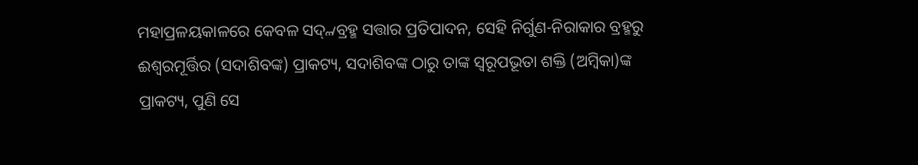ମହାପ୍ରଳୟକାଳରେ କେବଳ ସଦ୍୷ବ୍ରହ୍ମ ସତ୍ତାର ପ୍ରତିପାଦନ, ସେହି ନିର୍ଗୁଣ-ନିରାକାର ବ୍ରହ୍ମରୁ ଈଶ୍ବରମୂର୍ତ୍ତିର (ସଦାଶିବଙ୍କ) ପ୍ରାକଟ୍ୟ, ସଦାଶିବଙ୍କ ଠାରୁ ତାଙ୍କ ସ୍ବରୂପଭୂତା ଶକ୍ତି (ଅମ୍ବିକା)ଙ୍କ ପ୍ରାକଟ୍ୟ, ପୁଣି ସେ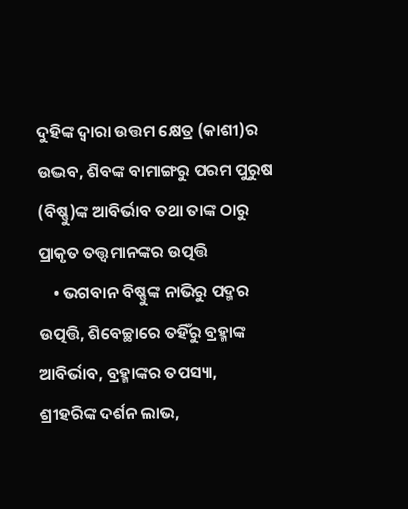ଦୁହିଙ୍କ ଦ୍ବାରା ଉତ୍ତମ କ୍ଷେତ୍ର (କାଶୀ)ର ଉଦ୍ଭବ, ଶିବଙ୍କ ବାମାଙ୍ଗରୁ ପରମ ପୁରୁଷ (ବିଷ୍ଣୁ)ଙ୍କ ଆବିର୍ଭାବ ତଥା ତାଙ୍କ ଠାରୁ ପ୍ରାକୃତ ତତ୍ତ୍ବମାନଙ୍କର ଉତ୍ପତ୍ତି
    • ଭଗବାନ ବିଷ୍ଣୁଙ୍କ ନାଭିରୁ ପଦ୍ମର ଉତ୍ପତ୍ତି, ଶିବେଚ୍ଛାରେ ତହିଁରୁ ବ୍ରହ୍ମାଙ୍କ ଆବିର୍ଭାବ, ବ୍ରହ୍ମାଙ୍କର ତପସ୍ୟା, ଶ୍ରୀହରିଙ୍କ ଦର୍ଶନ ଲାଭ,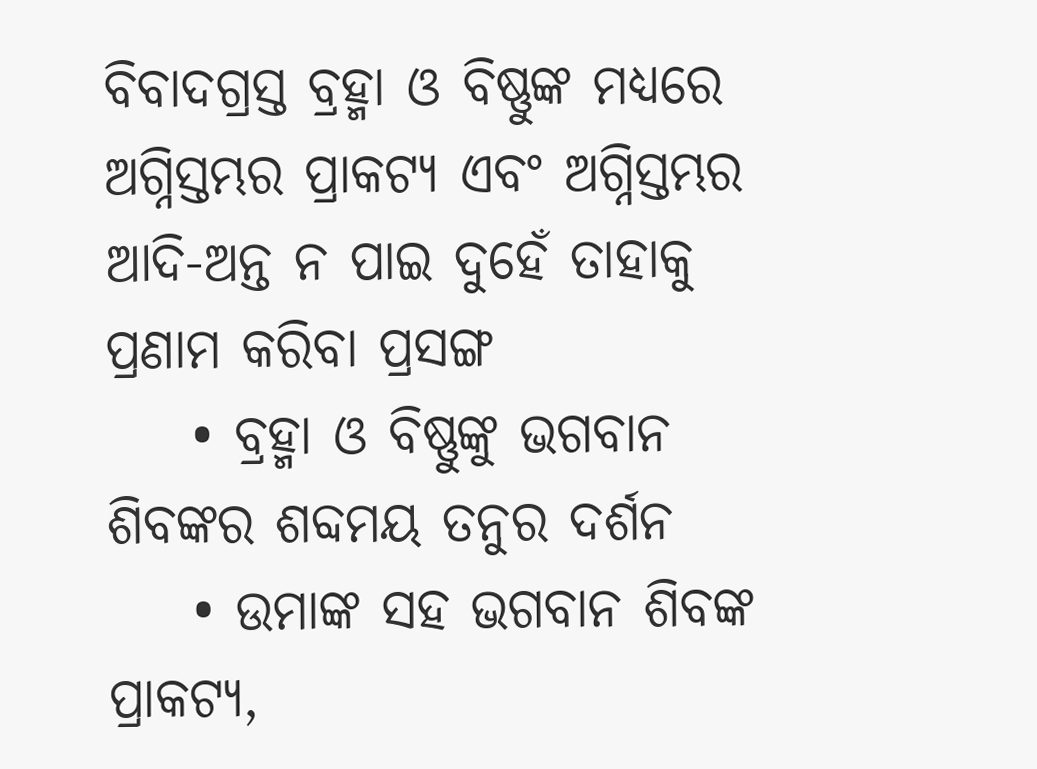ବିବାଦଗ୍ରସ୍ତ ବ୍ରହ୍ମା ଓ ବିଷ୍ଣୁଙ୍କ ମଧ୍ୟରେ ଅଗ୍ନିସ୍ତମ୍ଭର ପ୍ରାକଟ୍ୟ ଏବଂ ଅଗ୍ନିସ୍ତମ୍ଭର ଆଦି-ଅନ୍ତ ନ ପାଇ ଦୁହେଁ ତାହାକୁ ପ୍ରଣାମ କରିବା ପ୍ରସଙ୍ଗ
    • ବ୍ରହ୍ମା ଓ ବିଷ୍ଣୁଙ୍କୁ ଭଗବାନ ଶିବଙ୍କର ଶବ୍ଦମୟ ତନୁର ଦର୍ଶନ
    • ଉମାଙ୍କ ସହ ଭଗବାନ ଶିବଙ୍କ ପ୍ରାକଟ୍ୟ,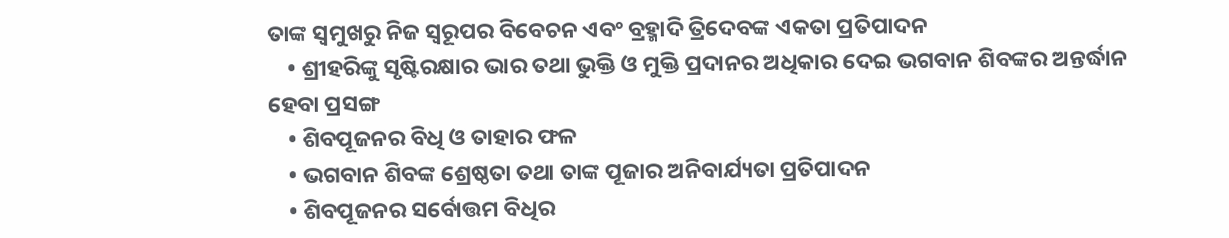ତାଙ୍କ ସ୍ବମୁଖରୁ ନିଜ ସ୍ବରୂପର ବିବେଚନ ଏବଂ ବ୍ରହ୍ମାଦି ତ୍ରିଦେବଙ୍କ ଏକତା ପ୍ରତିପାଦନ
    • ଶ୍ରୀହରିଙ୍କୁ ସୃଷ୍ଟିରକ୍ଷାର ଭାର ତଥା ଭୁକ୍ତି ଓ ମୁକ୍ତି ପ୍ରଦାନର ଅଧିକାର ଦେଇ ଭଗବାନ ଶିବଙ୍କର ଅନ୍ତର୍ଦ୍ଧାନ ହେବା ପ୍ରସଙ୍ଗ
    • ଶିବପୂଜନର ବିଧି ଓ ତାହାର ଫଳ
    • ଭଗବାନ ଶିବଙ୍କ ଶ୍ରେଷ୍ଠତା ତଥା ତାଙ୍କ ପୂଜାର ଅନିବାର୍ଯ୍ୟତା ପ୍ରତିପାଦନ
    • ଶିବପୂଜନର ସର୍ବୋତ୍ତମ ବିଧିର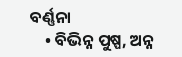ବର୍ଣ୍ଣନା
    • ବିଭିନ୍ନ ପୁଷ୍ପ, ଅନ୍ନ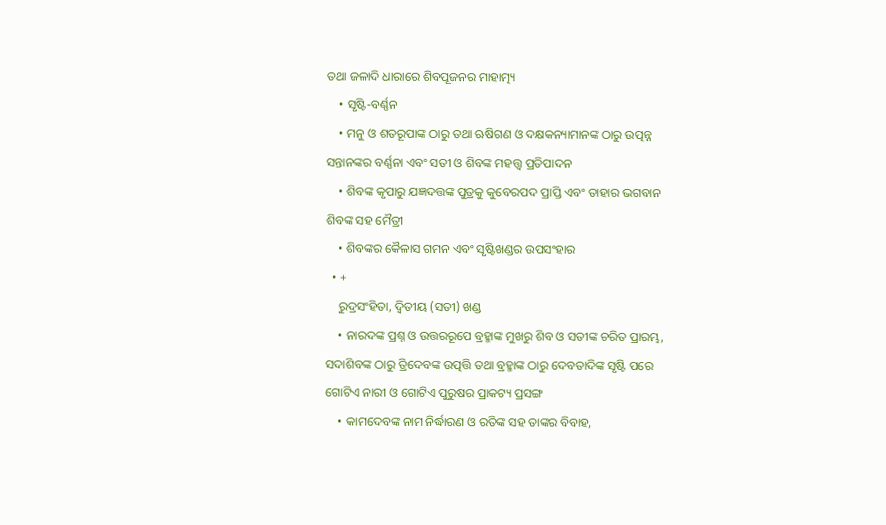ତଥା ଜଳାଦି ଧାରାରେ ଶିବପୂଜନର ମାହାତ୍ମ୍ୟ
    • ସୃଷ୍ଟି-ବର୍ଣ୍ଣନ
    • ମନୁ ଓ ଶତରୂପାଙ୍କ ଠାରୁ ତଥା ଋଷିଗଣ ଓ ଦକ୍ଷକନ୍ୟାମାନଙ୍କ ଠାରୁ ଉତ୍ପନ୍ନ ସନ୍ତାନଙ୍କର ବର୍ଣ୍ଣନା ଏବଂ ସତୀ ଓ ଶିବଙ୍କ ମହତ୍ତ୍ବ ପ୍ରତିପାଦନ
    • ଶିବଙ୍କ କୃପାରୁ ଯଜ୍ଞଦତ୍ତଙ୍କ ପୁତ୍ରକୁ କୁବେରପଦ ପ୍ରାପ୍ତି ଏବଂ ତାହାର ଭଗବାନ ଶିବଙ୍କ ସହ ମୈତ୍ରୀ
    • ଶିବଙ୍କର କୈଳାସ ଗମନ ଏବଂ ସୃଷ୍ଟିଖଣ୍ଡର ଉପସଂହାର
  • +
    ରୁଦ୍ରସଂହିତା, ଦ୍ବିତୀୟ (ସତୀ) ଖଣ୍ଡ
    • ନାରଦଙ୍କ ପ୍ରଶ୍ନ ଓ ଉତ୍ତରରୂପେ ବ୍ରହ୍ମାଙ୍କ ମୁଖରୁ ଶିବ ଓ ସତୀଙ୍କ ଚରିତ ପ୍ରାରମ୍ଭ, ସଦାଶିବଙ୍କ ଠାରୁ ତ୍ରିଦେବଙ୍କ ଉତ୍ପତ୍ତି ତଥା ବ୍ରହ୍ମାଙ୍କ ଠାରୁ ଦେବତାଦିଙ୍କ ସୃଷ୍ଟି ପରେ ଗୋଟିଏ ନାରୀ ଓ ଗୋଟିଏ ପୁରୁଷର ପ୍ରାକଟ୍ୟ ପ୍ରସଙ୍ଗ
    • କାମଦେବଙ୍କ ନାମ ନିର୍ଦ୍ଧାରଣ ଓ ରତିଙ୍କ ସହ ତାଙ୍କର ବିବାହ,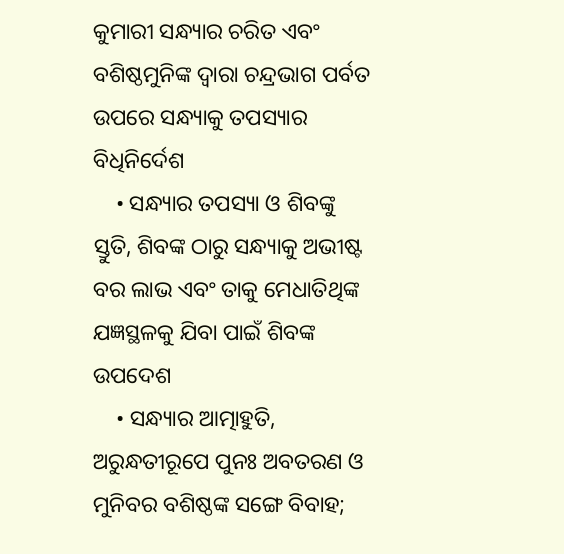କୁମାରୀ ସନ୍ଧ୍ୟାର ଚରିତ ଏବଂ ବଶିଷ୍ଠମୁନିଙ୍କ ଦ୍ବାରା ଚନ୍ଦ୍ରଭାଗ ପର୍ବତ ଉପରେ ସନ୍ଧ୍ୟାକୁ ତପସ୍ୟାର ବିଧିନିର୍ଦେଶ
    • ସନ୍ଧ୍ୟାର ତପସ୍ୟା ଓ ଶିବଙ୍କୁ ସ୍ତୁତି, ଶିବଙ୍କ ଠାରୁ ସନ୍ଧ୍ୟାକୁ ଅଭୀଷ୍ଟ ବର ଲାଭ ଏବଂ ତାକୁ ମେଧାତିଥିଙ୍କ ଯଜ୍ଞସ୍ଥଳକୁ ଯିବା ପାଇଁ ଶିବଙ୍କ ଉପଦେଶ
    • ସନ୍ଧ୍ୟାର ଆତ୍ମାହୁତି, ଅରୁନ୍ଧତୀରୂପେ ପୁନଃ ଅବତରଣ ଓ ମୁନିବର ବଶିଷ୍ଠଙ୍କ ସଙ୍ଗେ ବିବାହ;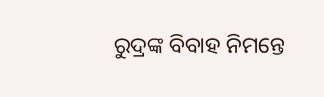ରୁଦ୍ରଙ୍କ ବିବାହ ନିମନ୍ତେ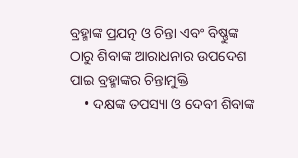ବ୍ରହ୍ମାଙ୍କ ପ୍ରଯତ୍ନ ଓ ଚିନ୍ତା ଏବଂ ବିଷ୍ଣୁଙ୍କ ଠାରୁ ଶିବାଙ୍କ ଆରାଧନାର ଉପଦେଶ ପାଇ ବ୍ରହ୍ମାଙ୍କର ଚିନ୍ତାମୁକ୍ତି
    • ଦକ୍ଷଙ୍କ ତପସ୍ୟା ଓ ଦେବୀ ଶିବାଙ୍କ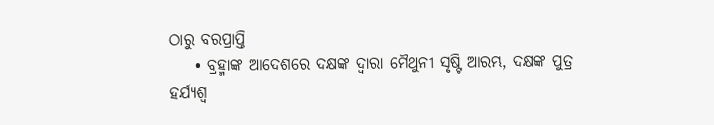ଠାରୁ ବରପ୍ରାପ୍ତି
    • ବ୍ରହ୍ମାଙ୍କ ଆଦେଶରେ ଦକ୍ଷଙ୍କ ଦ୍ବାରା ମୈଥୁନୀ ସୃଷ୍ଟି ଆରମ୍ଭ, ଦକ୍ଷଙ୍କ ପୁତ୍ର ହର୍ଯ୍ୟଶ୍ବ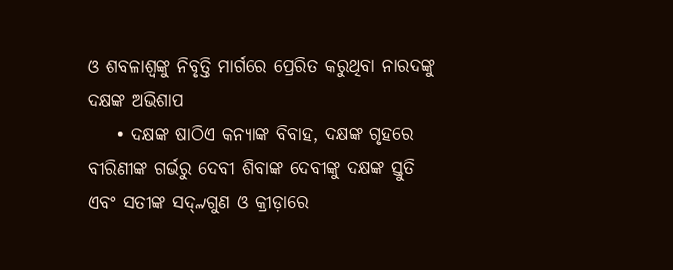ଓ ଶବଳାଶ୍ବଙ୍କୁ ନିବୃତ୍ତି ମାର୍ଗରେ ପ୍ରେରିତ କରୁଥିବା ନାରଦଙ୍କୁ ଦକ୍ଷଙ୍କ ଅଭିଶାପ
    • ଦକ୍ଷଙ୍କ ଷାଠିଏ କନ୍ୟାଙ୍କ ବିବାହ, ଦକ୍ଷଙ୍କ ଗୃହରେ ବୀରିଣୀଙ୍କ ଗର୍ଭରୁ ଦେବୀ ଶିବାଙ୍କ ଦେବୀଙ୍କୁ ଦକ୍ଷଙ୍କ ସ୍ତୁତି ଏବଂ ସତୀଙ୍କ ସଦ୍୷ଗୁଣ ଓ କ୍ରୀଡ଼ାରେ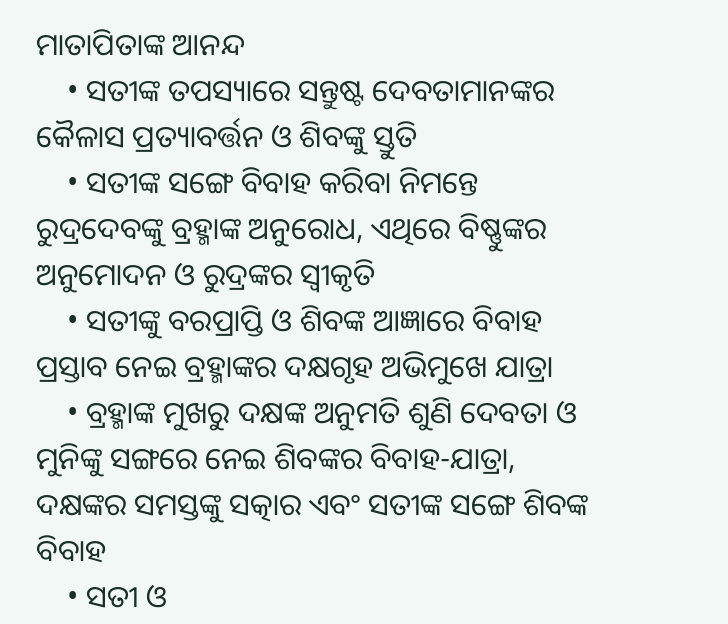ମାତାପିତାଙ୍କ ଆନନ୍ଦ
    • ସତୀଙ୍କ ତପସ୍ୟାରେ ସନ୍ତୁଷ୍ଟ ଦେବତାମାନଙ୍କର କୈଳାସ ପ୍ରତ୍ୟାବର୍ତ୍ତନ ଓ ଶିବଙ୍କୁ ସ୍ତୁତି
    • ସତୀଙ୍କ ସଙ୍ଗେ ବିବାହ କରିବା ନିମନ୍ତେ ରୁଦ୍ରଦେବଙ୍କୁ ବ୍ରହ୍ମାଙ୍କ ଅନୁରୋଧ, ଏଥିରେ ବିଷ୍ଣୁଙ୍କର ଅନୁମୋଦନ ଓ ରୁଦ୍ରଙ୍କର ସ୍ବୀକୃତି
    • ସତୀଙ୍କୁ ବରପ୍ରାପ୍ତି ଓ ଶିବଙ୍କ ଆଜ୍ଞାରେ ବିବାହ ପ୍ରସ୍ତାବ ନେଇ ବ୍ରହ୍ମାଙ୍କର ଦକ୍ଷଗୃହ ଅଭିମୁଖେ ଯାତ୍ରା
    • ବ୍ରହ୍ମାଙ୍କ ମୁଖରୁ ଦକ୍ଷଙ୍କ ଅନୁମତି ଶୁଣି ଦେବତା ଓ ମୁନିଙ୍କୁ ସଙ୍ଗରେ ନେଇ ଶିବଙ୍କର ବିବାହ-ଯାତ୍ରା, ଦକ୍ଷଙ୍କର ସମସ୍ତଙ୍କୁ ସତ୍କାର ଏବଂ ସତୀଙ୍କ ସଙ୍ଗେ ଶିବଙ୍କ ବିବାହ
    • ସତୀ ଓ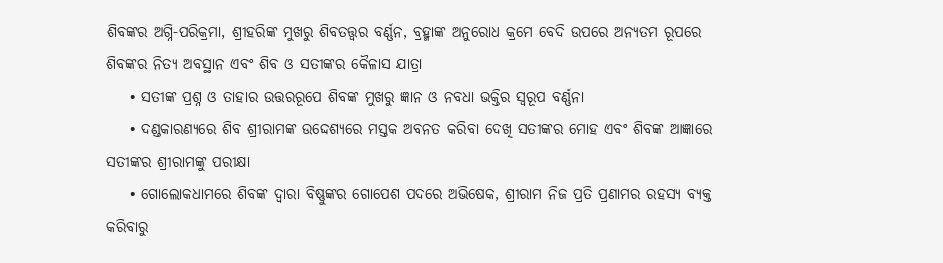ଶିବଙ୍କର ଅଗ୍ନି-ପରିକ୍ରମା, ଶ୍ରୀହରିଙ୍କ ମୁଖରୁ ଶିବତତ୍ତ୍ବର ବର୍ଣ୍ଣନ, ବ୍ରହ୍ମାଙ୍କ ଅନୁରୋଧ କ୍ରମେ ବେଦି ଉପରେ ଅନ୍ୟତମ ରୂପରେ ଶିବଙ୍କର ନିତ୍ୟ ଅବସ୍ଥାନ ଏବଂ ଶିବ ଓ ସତୀଙ୍କର କୈଳାସ ଯାତ୍ରା
    • ସତୀଙ୍କ ପ୍ରଶ୍ନ ଓ ତାହାର ଉତ୍ତରରୂପେ ଶିବଙ୍କ ମୁଖରୁ ଜ୍ଞାନ ଓ ନବଧା ଭକ୍ତିର ସ୍ବରୂପ ବର୍ଣ୍ଣନା
    • ଦଣ୍ଡକାରଣ୍ୟରେ ଶିବ ଶ୍ରୀରାମଙ୍କ ଉଦ୍ଦେଶ୍ୟରେ ମସ୍ତକ ଅବନତ କରିବା ଦେଖି ସତୀଙ୍କର ମୋହ ଏବଂ ଶିବଙ୍କ ଆଜ୍ଞାରେ ସତୀଙ୍କର ଶ୍ରୀରାମଙ୍କୁ ପରୀକ୍ଷା
    • ଗୋଲୋକଧାମରେ ଶିବଙ୍କ ଦ୍ବାରା ବିଷ୍ଣୁଙ୍କର ଗୋପେଶ ପଦରେ ଅଭିଷେକ, ଶ୍ରୀରାମ ନିଜ ପ୍ରତି ପ୍ରଣାମର ରହସ୍ୟ ବ୍ୟକ୍ତ କରିବାରୁ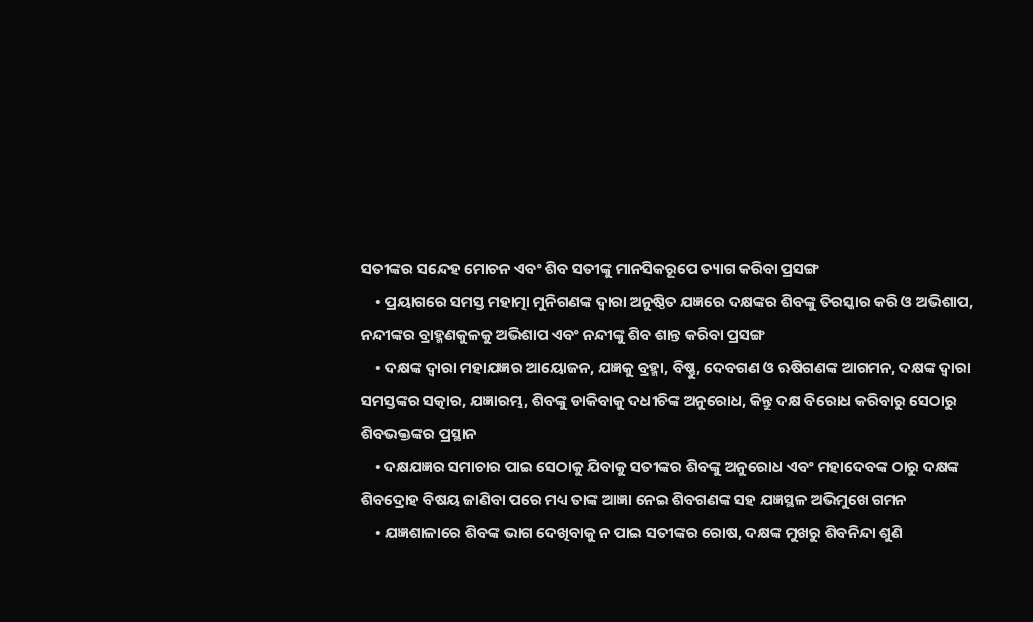ସତୀଙ୍କର ସନ୍ଦେହ ମୋଚନ ଏବଂ ଶିବ ସତୀଙ୍କୁ ମାନସିକରୂପେ ତ୍ୟାଗ କରିବା ପ୍ରସଙ୍ଗ
    • ପ୍ରୟାଗରେ ସମସ୍ତ ମହାତ୍ମା ମୁନିଗଣଙ୍କ ଦ୍ବାରା ଅନୁଷ୍ଠିତ ଯଜ୍ଞରେ ଦକ୍ଷଙ୍କର ଶିବଙ୍କୁ ତିରସ୍କାର କରି ଓ ଅଭିଶାପ, ନନ୍ଦୀଙ୍କର ବ୍ରାହ୍ମଣକୁଳକୁ ଅଭିଶାପ ଏବଂ ନନ୍ଦୀଙ୍କୁ ଶିବ ଶାନ୍ତ କରିବା ପ୍ରସଙ୍ଗ
    • ଦକ୍ଷଙ୍କ ଦ୍ବାରା ମହାଯଜ୍ଞର ଆୟୋଜନ, ଯଜ୍ଞକୁ ବ୍ରହ୍ମା, ବିଷ୍ଣୁ, ଦେବଗଣ ଓ ଋଷିଗଣଙ୍କ ଆଗମନ, ଦକ୍ଷଙ୍କ ଦ୍ବାରା ସମସ୍ତଙ୍କର ସତ୍କାର, ଯଜ୍ଞାରମ୍ଭ, ଶିବଙ୍କୁ ଡାକିବାକୁ ଦଧୀଚିଙ୍କ ଅନୁରୋଧ, କିନ୍ତୁ ଦକ୍ଷ ବିରୋଧ କରିବାରୁ ସେଠାରୁ ଶିବଭକ୍ତଙ୍କର ପ୍ରସ୍ଥାନ
    • ଦକ୍ଷଯଜ୍ଞର ସମାଚାର ପାଇ ସେଠାକୁ ଯିବାକୁ ସତୀଙ୍କର ଶିବଙ୍କୁ ଅନୁରୋଧ ଏବଂ ମହାଦେବଙ୍କ ଠାରୁ ଦକ୍ଷଙ୍କ ଶିବଦ୍ରୋହ ବିଷୟ ଜାଣିବା ପରେ ମଧ୍ୟ ତାଙ୍କ ଆଜ୍ଞା ନେଇ ଶିବଗଣଙ୍କ ସହ ଯଜ୍ଞସ୍ଥଳ ଅଭିମୁଖେ ଗମନ
    • ଯଜ୍ଞଶାଳାରେ ଶିବଙ୍କ ଭାଗ ଦେଖିବାକୁ ନ ପାଇ ସତୀଙ୍କର ରୋଷ, ଦକ୍ଷଙ୍କ ମୁଖରୁ ଶିବନିନ୍ଦା ଶୁଣି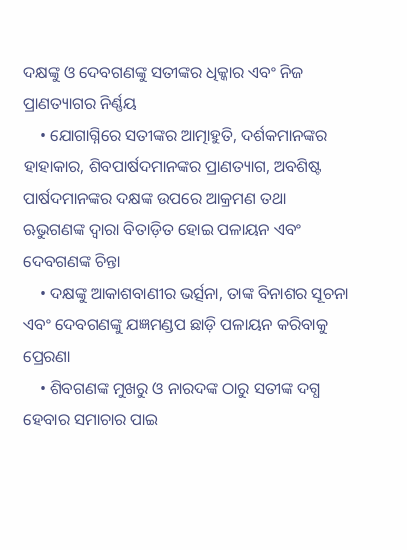ଦକ୍ଷଙ୍କୁ ଓ ଦେବଗଣଙ୍କୁ ସତୀଙ୍କର ଧିକ୍କାର ଏବଂ ନିଜ ପ୍ରାଣତ୍ୟାଗର ନିର୍ଣ୍ଣୟ
    • ଯୋଗାଗ୍ନିରେ ସତୀଙ୍କର ଆତ୍ମାହୁତି, ଦର୍ଶକମାନଙ୍କର ହାହାକାର, ଶିବପାର୍ଷଦମାନଙ୍କର ପ୍ରାଣତ୍ୟାଗ, ଅବଶିଷ୍ଟ ପାର୍ଷଦମାନଙ୍କର ଦକ୍ଷଙ୍କ ଉପରେ ଆକ୍ରମଣ ତଥା ଋଭୁଗଣଙ୍କ ଦ୍ବାରା ବିତାଡ଼ିତ ହୋଇ ପଳାୟନ ଏବଂ ଦେବଗଣଙ୍କ ଚିନ୍ତା
    • ଦକ୍ଷଙ୍କୁ ଆକାଶବାଣୀର ଭର୍ତ୍ସନା, ତାଙ୍କ ବିନାଶର ସୂଚନା ଏବଂ ଦେବଗଣଙ୍କୁ ଯଜ୍ଞମଣ୍ଡପ ଛାଡ଼ି ପଳାୟନ କରିବାକୁ ପ୍ରେରଣା
    • ଶିବଗଣଙ୍କ ମୁଖରୁ ଓ ନାରଦଙ୍କ ଠାରୁ ସତୀଙ୍କ ଦଗ୍ଧ ହେବାର ସମାଚାର ପାଇ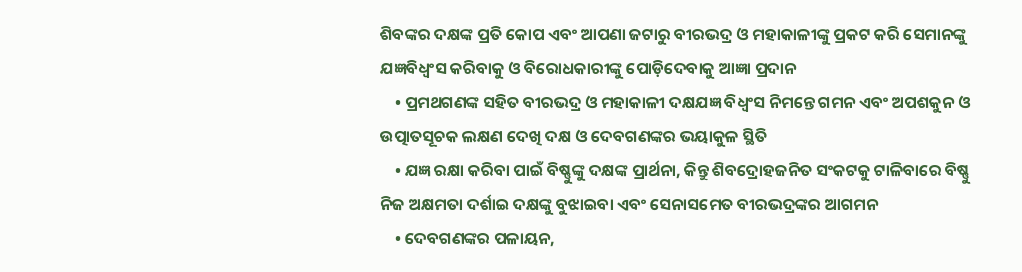ଶିବଙ୍କର ଦକ୍ଷଙ୍କ ପ୍ରତି କୋପ ଏବଂ ଆପଣା ଜଟାରୁ ବୀରଭଦ୍ର ଓ ମହାକାଳୀଙ୍କୁ ପ୍ରକଟ କରି ସେମାନଙ୍କୁ ଯଜ୍ଞବିଧ୍ବଂସ କରିବାକୁ ଓ ବିରୋଧକାରୀଙ୍କୁ ପୋଡ଼ିଦେବାକୁ ଆଜ୍ଞା ପ୍ରଦାନ
    • ପ୍ରମଥଗଣଙ୍କ ସହିତ ବୀରଭଦ୍ର ଓ ମହାକାଳୀ ଦକ୍ଷଯଜ୍ଞ ବିଧ୍ବଂସ ନିମନ୍ତେ ଗମନ ଏବଂ ଅପଶକୁନ ଓ ଉତ୍ପାତସୂଚକ ଲକ୍ଷଣ ଦେଖି ଦକ୍ଷ ଓ ଦେବଗଣଙ୍କର ଭୟାକୁଳ ସ୍ଥିତି
    • ଯଜ୍ଞ ରକ୍ଷା କରିବା ପାଇଁ ବିଷ୍ଣୁଙ୍କୁ ଦକ୍ଷଙ୍କ ପ୍ରାର୍ଥନା, କିନ୍ତୁ ଶିବଦ୍ରୋହଜନିତ ସଂକଟକୁ ଟାଳିବାରେ ବିଷ୍ଣୁ ନିଜ ଅକ୍ଷମତା ଦର୍ଶାଇ ଦକ୍ଷଙ୍କୁ ବୁଝାଇବା ଏବଂ ସେନାସମେତ ବୀରଭଦ୍ରଙ୍କର ଆଗମନ
    • ଦେବଗଣଙ୍କର ପଳାୟନ,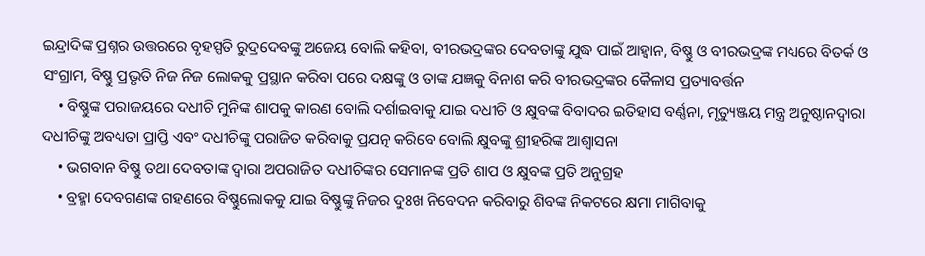ଇନ୍ଦ୍ରାଦିଙ୍କ ପ୍ରଶ୍ନର ଉତ୍ତରରେ ବୃହସ୍ପତି ରୁଦ୍ରଦେବଙ୍କୁ ଅଜେୟ ବୋଲି କହିବା, ବୀରଭଦ୍ରଙ୍କର ଦେବତାଙ୍କୁ ଯୁଦ୍ଧ ପାଇଁ ଆହ୍ବାନ, ବିଷ୍ଣୁ ଓ ବୀରଭଦ୍ରଙ୍କ ମଧ୍ୟରେ ବିତର୍କ ଓ ସଂଗ୍ରାମ, ବିଷ୍ଣୁ ପ୍ରଭୃତି ନିଜ ନିଜ ଲୋକକୁ ପ୍ରସ୍ଥାନ କରିବା ପରେ ଦକ୍ଷଙ୍କୁ ଓ ତାଙ୍କ ଯଜ୍ଞକୁ ବିନାଶ କରି ବୀରଭଦ୍ରଙ୍କର କୈଳାସ ପ୍ରତ୍ୟାବର୍ତ୍ତନ
    • ବିଷ୍ଣୁଙ୍କ ପରାଜୟରେ ଦଧୀଚି ମୁନିଙ୍କ ଶାପକୁ କାରଣ ବୋଲି ଦର୍ଶାଇବାକୁ ଯାଇ ଦଧୀଚି ଓ କ୍ଷୁବଙ୍କ ବିବାଦର ଇତିହାସ ବର୍ଣ୍ଣନା, ମୃତ୍ୟୁଞ୍ଜୟ ମନ୍ତ୍ର ଅନୁଷ୍ଠାନଦ୍ବାରା ଦଧୀଚିଙ୍କୁ ଅବଧ୍ୟତା ପ୍ରାପ୍ତି ଏବଂ ଦଧୀଚିଙ୍କୁ ପରାଜିତ କରିବାକୁ ପ୍ରଯତ୍ନ କରିବେ ବୋଲି କ୍ଷୁବଙ୍କୁ ଶ୍ରୀହରିଙ୍କ ଆଶ୍ବାସନା
    • ଭଗବାନ ବିଷ୍ଣୁ ତଥା ଦେବତାଙ୍କ ଦ୍ବାରା ଅପରାଜିତ ଦଧୀଚିଙ୍କର ସେମାନଙ୍କ ପ୍ରତି ଶାପ ଓ କ୍ଷୁବଙ୍କ ପ୍ରତି ଅନୁଗ୍ରହ
    • ବ୍ରହ୍ମା ଦେବଗଣଙ୍କ ଗହଣରେ ବିଷ୍ଣୁଲୋକକୁ ଯାଇ ବିଷ୍ଣୁଙ୍କୁ ନିଜର ଦୁଃଖ ନିବେଦନ କରିବାରୁ ଶିବଙ୍କ ନିକଟରେ କ୍ଷମା ମାଗିବାକୁ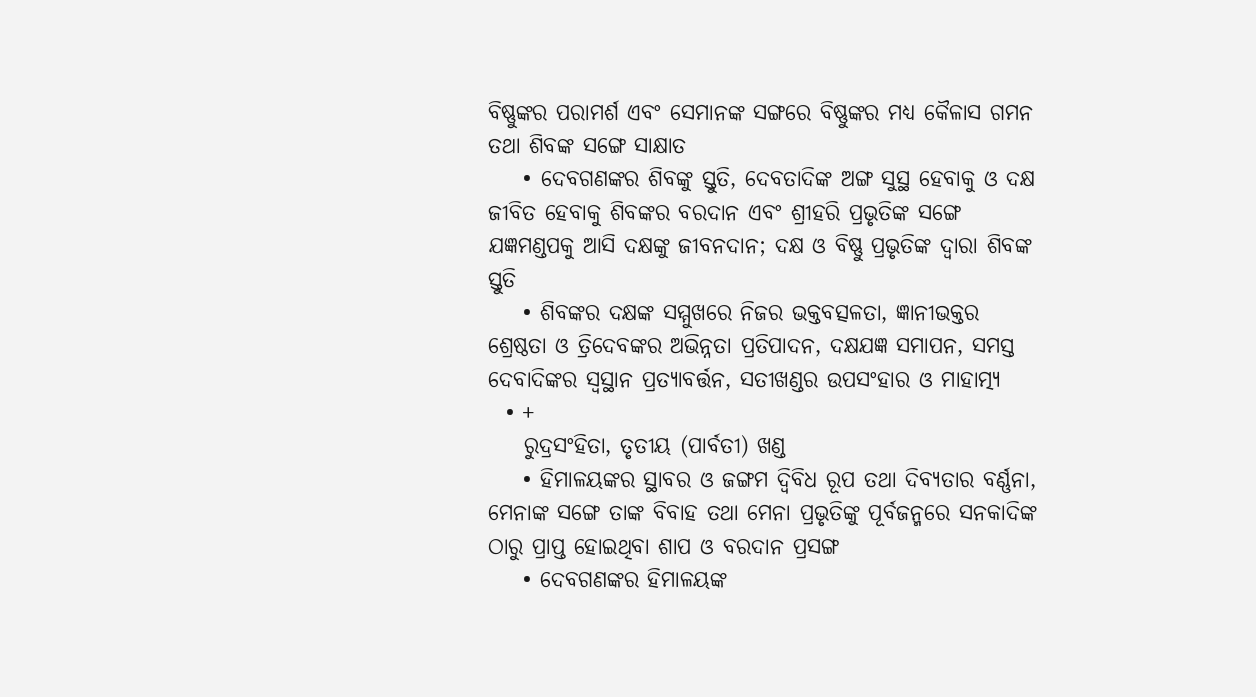ବିଷ୍ଣୁଙ୍କର ପରାମର୍ଶ ଏବଂ ସେମାନଙ୍କ ସଙ୍ଗରେ ବିଷ୍ଣୁଙ୍କର ମଧ୍ୟ କୈଳାସ ଗମନ ତଥା ଶିବଙ୍କ ସଙ୍ଗେ ସାକ୍ଷାତ
    • ଦେବଗଣଙ୍କର ଶିବଙ୍କୁ ସ୍ତୁତି, ଦେବତାଦିଙ୍କ ଅଙ୍ଗ ସୁସ୍ଥ ହେବାକୁ ଓ ଦକ୍ଷ ଜୀବିତ ହେବାକୁ ଶିବଙ୍କର ବରଦାନ ଏବଂ ଶ୍ରୀହରି ପ୍ରଭୃତିଙ୍କ ସଙ୍ଗେ ଯଜ୍ଞମଣ୍ଡପକୁ ଆସି ଦକ୍ଷଙ୍କୁ ଜୀବନଦାନ; ଦକ୍ଷ ଓ ବିଷ୍ଣୁ ପ୍ରଭୃତିଙ୍କ ଦ୍ବାରା ଶିବଙ୍କ ସ୍ତୁତି
    • ଶିବଙ୍କର ଦକ୍ଷଙ୍କ ସମ୍ମୁଖରେ ନିଜର ଭକ୍ତବତ୍ସଳତା, ଜ୍ଞାନୀଭକ୍ତର ଶ୍ରେଷ୍ଠତା ଓ ତ୍ରିଦେବଙ୍କର ଅଭିନ୍ନତା ପ୍ରତିପାଦନ, ଦକ୍ଷଯଜ୍ଞ ସମାପନ, ସମସ୍ତ ଦେବାଦିଙ୍କର ସ୍ବସ୍ଥାନ ପ୍ରତ୍ୟାବର୍ତ୍ତନ, ସତୀଖଣ୍ଡର ଉପସଂହାର ଓ ମାହାତ୍ମ୍ୟ
  • +
    ରୁଦ୍ରସଂହିତା, ତୃତୀୟ (ପାର୍ବତୀ) ଖଣ୍ଡ
    • ହିମାଳୟଙ୍କର ସ୍ଥାବର ଓ ଜଙ୍ଗମ ଦ୍ବିବିଧ ରୂପ ତଥା ଦିବ୍ୟତାର ବର୍ଣ୍ଣନା, ମେନାଙ୍କ ସଙ୍ଗେ ତାଙ୍କ ବିବାହ ତଥା ମେନା ପ୍ରଭୃତିଙ୍କୁ ପୂର୍ବଜନ୍ମରେ ସନକାଦିଙ୍କ ଠାରୁ ପ୍ରାପ୍ତ ହୋଇଥିବା ଶାପ ଓ ବରଦାନ ପ୍ରସଙ୍ଗ
    • ଦେବଗଣଙ୍କର ହିମାଳୟଙ୍କ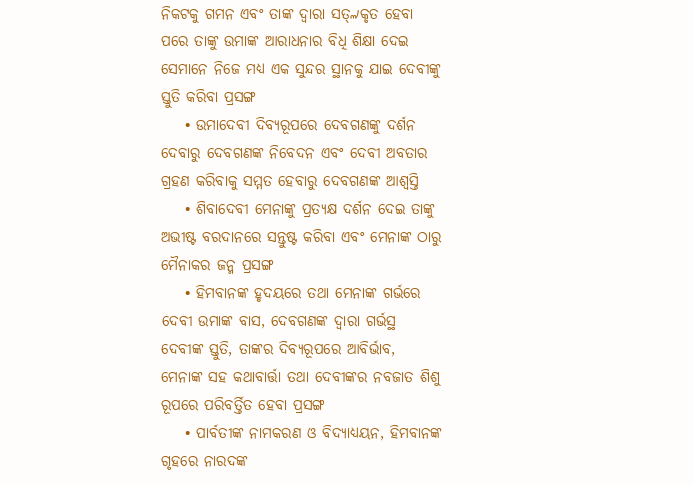ନିକଟକୁ ଗମନ ଏବଂ ତାଙ୍କ ଦ୍ବାରା ସତ୍୷କୃତ ହେବା ପରେ ତାଙ୍କୁ ଉମାଙ୍କ ଆରାଧନାର ବିଧି ଶିକ୍ଷା ଦେଇ ସେମାନେ ନିଜେ ମଧ୍ୟ ଏକ ସୁନ୍ଦର ସ୍ଥାନକୁ ଯାଇ ଦେବୀଙ୍କୁ ସ୍ତୁତି କରିବା ପ୍ରସଙ୍ଗ
    • ଉମାଦେବୀ ଦିବ୍ୟରୂପରେ ଦେବଗଣଙ୍କୁ ଦର୍ଶନ ଦେବାରୁ ଦେବଗଣଙ୍କ ନିବେଦନ ଏବଂ ଦେବୀ ଅବତାର ଗ୍ରହଣ କରିବାକୁ ସମ୍ମତ ହେବାରୁ ଦେବଗଣଙ୍କ ଆଶ୍ବସ୍ତି
    • ଶିବାଦେବୀ ମେନାଙ୍କୁ ପ୍ରତ୍ୟକ୍ଷ ଦର୍ଶନ ଦେଇ ତାଙ୍କୁ ଅଭୀଷ୍ଟ ବରଦାନରେ ସନ୍ତୁଷ୍ଟ କରିବା ଏବଂ ମେନାଙ୍କ ଠାରୁ ମୈନାକର ଜନ୍ମ ପ୍ରସଙ୍ଗ
    • ହିମବାନଙ୍କ ହୃଦୟରେ ତଥା ମେନାଙ୍କ ଗର୍ଭରେ ଦେବୀ ଉମାଙ୍କ ବାସ, ଦେବଗଣଙ୍କ ଦ୍ବାରା ଗର୍ଭସ୍ଥ ଦେବୀଙ୍କ ସ୍ତୁତି, ତାଙ୍କର ଦିବ୍ୟରୂପରେ ଆବିର୍ଭାବ, ମେନାଙ୍କ ସହ କଥାବାର୍ତ୍ତା ତଥା ଦେବୀଙ୍କର ନବଜାତ ଶିଶୁ ରୂପରେ ପରିବର୍ତ୍ତିତ ହେବା ପ୍ରସଙ୍ଗ
    • ପାର୍ବତୀଙ୍କ ନାମକରଣ ଓ ବିଦ୍ୟାଧ୍ୟୟନ, ହିମବାନଙ୍କ ଗୃହରେ ନାରଦଙ୍କ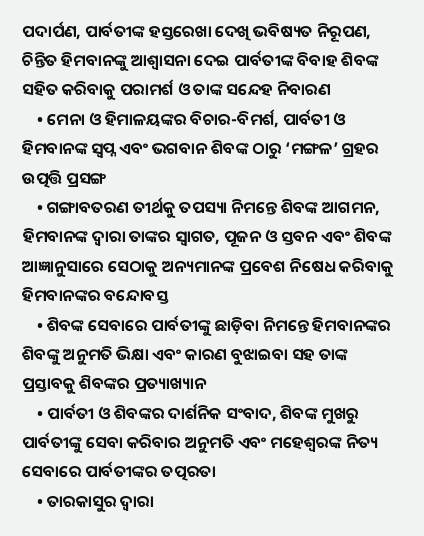ପଦାର୍ପଣ, ପାର୍ବତୀଙ୍କ ହସ୍ତରେଖା ଦେଖି ଭବିଷ୍ୟତ ନିରୂପଣ, ଚିନ୍ତିତ ହିମବାନଙ୍କୁ ଆଶ୍ବାସନା ଦେଇ ପାର୍ବତୀଙ୍କ ବିବାହ ଶିବଙ୍କ ସହିତ କରିବାକୁ ପରାମର୍ଶ ଓ ତାଙ୍କ ସନ୍ଦେହ ନିବାରଣ
    • ମେନା ଓ ହିମାଳୟଙ୍କର ବିଚାର-ବିମର୍ଶ, ପାର୍ବତୀ ଓ ହିମବାନଙ୍କ ସ୍ବପ୍ନ ଏବଂ ଭଗବାନ ଶିବଙ୍କ ଠାରୁ ‘ମଙ୍ଗଳ’ ଗ୍ରହର ଉତ୍ପତ୍ତି ପ୍ରସଙ୍ଗ
    • ଗଙ୍ଗାବତରଣ ତୀର୍ଥକୁ ତପସ୍ୟା ନିମନ୍ତେ ଶିବଙ୍କ ଆଗମନ, ହିମବାନଙ୍କ ଦ୍ବାରା ତାଙ୍କର ସ୍ବାଗତ, ପୂଜନ ଓ ସ୍ତବନ ଏବଂ ଶିବଙ୍କ ଆଜ୍ଞାନୁସାରେ ସେଠାକୁ ଅନ୍ୟମାନଙ୍କ ପ୍ରବେଶ ନିଷେଧ କରିବାକୁ ହିମବାନଙ୍କର ବନ୍ଦୋବସ୍ତ
    • ଶିବଙ୍କ ସେବାରେ ପାର୍ବତୀଙ୍କୁ ଛାଡ଼ିବା ନିମନ୍ତେ ହିମବାନଙ୍କର ଶିବଙ୍କୁ ଅନୁମତି ଭିକ୍ଷା ଏବଂ କାରଣ ବୁଝାଇବା ସହ ତାଙ୍କ ପ୍ରସ୍ତାବକୁ ଶିବଙ୍କର ପ୍ରତ୍ୟାଖ୍ୟାନ
    • ପାର୍ବତୀ ଓ ଶିବଙ୍କର ଦାର୍ଶନିକ ସଂବାଦ, ଶିବଙ୍କ ମୁଖରୁ ପାର୍ବତୀଙ୍କୁ ସେବା କରିବାର ଅନୁମତି ଏବଂ ମହେଶ୍ବରଙ୍କ ନିତ୍ୟ ସେବାରେ ପାର୍ବତୀଙ୍କର ତତ୍ପରତା
    • ତାରକାସୁର ଦ୍ବାରା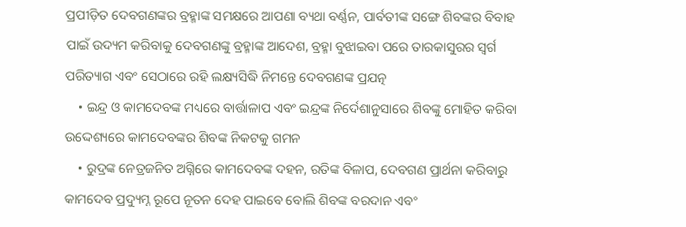ପ୍ରପୀଡ଼ିତ ଦେବଗଣଙ୍କର ବ୍ରହ୍ମାଙ୍କ ସମକ୍ଷରେ ଆପଣା ବ୍ୟଥା ବର୍ଣ୍ଣନ, ପାର୍ବତୀଙ୍କ ସଙ୍ଗେ ଶିବଙ୍କର ବିବାହ ପାଇଁ ଉଦ୍ୟମ କରିବାକୁ ଦେବଗଣଙ୍କୁ ବ୍ରହ୍ମାଙ୍କ ଆଦେଶ, ବ୍ରହ୍ମା ବୁଝାଇବା ପରେ ତାରକାସୁରର ସ୍ବର୍ଗ ପରିତ୍ୟାଗ ଏବଂ ସେଠାରେ ରହି ଲକ୍ଷ୍ୟସିଦ୍ଧି ନିମନ୍ତେ ଦେବଗଣଙ୍କ ପ୍ରଯତ୍ନ
    • ଇନ୍ଦ୍ର ଓ କାମଦେବଙ୍କ ମଧ୍ୟରେ ବାର୍ତ୍ତାଳାପ ଏବଂ ଇନ୍ଦ୍ରଙ୍କ ନିର୍ଦେଶାନୁସାରେ ଶିବଙ୍କୁ ମୋହିତ କରିବା ଉଦ୍ଦେଶ୍ୟରେ କାମଦେବଙ୍କର ଶିବଙ୍କ ନିକଟକୁ ଗମନ
    • ରୁଦ୍ରଙ୍କ ନେତ୍ରଜନିତ ଅଗ୍ନିରେ କାମଦେବଙ୍କ ଦହନ, ରତିଙ୍କ ବିଳାପ, ଦେବଗଣ ପ୍ରାର୍ଥନା କରିବାରୁ କାମଦେବ ପ୍ରଦ୍ୟୁମ୍ନ ରୂପେ ନୂତନ ଦେହ ପାଇବେ ବୋଲି ଶିବଙ୍କ ବରଦାନ ଏବଂ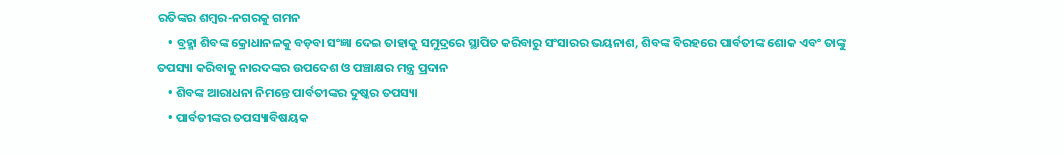ରତିଙ୍କର ଶମ୍ବର-ନଗରକୁ ଗମନ
    • ବ୍ରହ୍ମା ଶିବଙ୍କ କ୍ରୋଧାନଳକୁ ବଡ଼ବା ସଂଜ୍ଞା ଦେଇ ତାହାକୁ ସମୁଦ୍ରରେ ସ୍ଥାପିତ କରିବାରୁ ସଂସାରର ଭୟନାଶ, ଶିବଙ୍କ ବିରହରେ ପାର୍ବତୀଙ୍କ ଶୋକ ଏବଂ ତାଙ୍କୁ ତପସ୍ୟା କରିବାକୁ ନାରଦଙ୍କର ଉପଦେଶ ଓ ପଞ୍ଚାକ୍ଷର ମନ୍ତ୍ର ପ୍ରଦାନ
    • ଶିବଙ୍କ ଆରାଧନା ନିମନ୍ତେ ପାର୍ବତୀଙ୍କର ଦୁଷ୍କର ତପସ୍ୟା
    • ପାର୍ବତୀଙ୍କର ତପସ୍ୟାବିଷୟକ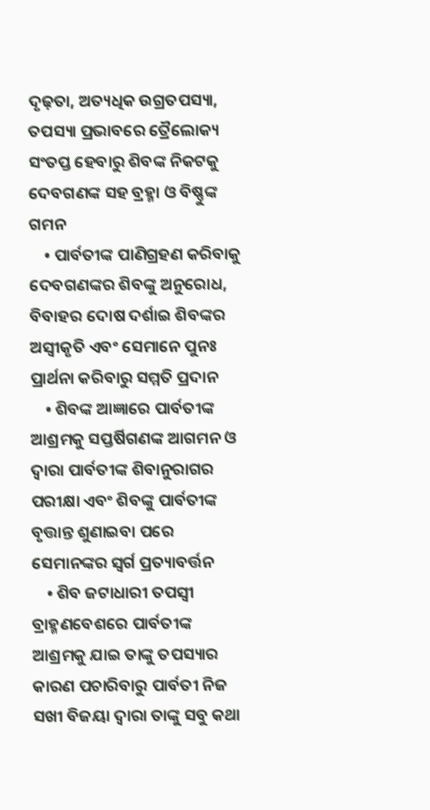ଦୃଢ଼ତା, ଅତ୍ୟଧିକ ଉଗ୍ରତପସ୍ୟା, ତପସ୍ୟା ପ୍ରଭାବରେ ତ୍ରୈଲୋକ୍ୟ ସଂତପ୍ତ ହେବାରୁ ଶିବଙ୍କ ନିକଟକୁ ଦେବଗଣଙ୍କ ସହ ବ୍ରହ୍ମା ଓ ବିଷ୍ଣୁଙ୍କ ଗମନ
    • ପାର୍ବତୀଙ୍କ ପାଣିଗ୍ରହଣ କରିବାକୁ ଦେବଗଣଙ୍କର ଶିବଙ୍କୁ ଅନୁରୋଧ, ବିବାହର ଦୋଷ ଦର୍ଶାଇ ଶିବଙ୍କର ଅସ୍ବୀକୃତି ଏବଂ ସେମାନେ ପୁନଃ ପ୍ରାର୍ଥନା କରିବାରୁ ସମ୍ମତି ପ୍ରଦାନ
    • ଶିବଙ୍କ ଆଜ୍ଞାରେ ପାର୍ବତୀଙ୍କ ଆଶ୍ରମକୁ ସପ୍ତର୍ଷିଗଣଙ୍କ ଆଗମନ ଓ ଦ୍ବାରା ପାର୍ବତୀଙ୍କ ଶିବାନୁରାଗର ପରୀକ୍ଷା ଏବଂ ଶିବଙ୍କୁ ପାର୍ବତୀଙ୍କ ବୃତ୍ତାନ୍ତ ଶୁଣାଇବା ପରେ ସେମାନଙ୍କର ସ୍ବର୍ଗ ପ୍ରତ୍ୟାବର୍ତ୍ତନ
    • ଶିବ ଜଟାଧାରୀ ତପସ୍ବୀ ବ୍ରାହ୍ମଣବେଶରେ ପାର୍ବତୀଙ୍କ ଆଶ୍ରମକୁ ଯାଇ ତାଙ୍କୁ ତପସ୍ୟାର କାରଣ ପଚାରିବାରୁ ପାର୍ବତୀ ନିଜ ସଖୀ ବିଜୟା ଦ୍ବାରା ତାଙ୍କୁ ସବୁ କଥା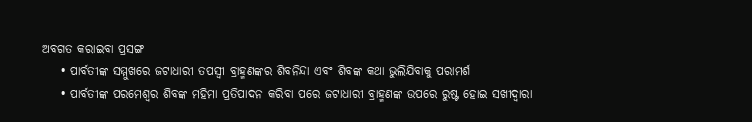ଅବଗତ କରାଇବା ପ୍ରସଙ୍ଗ
    • ପାର୍ବତୀଙ୍କ ସମ୍ମୁଖରେ ଜଟାଧାରୀ ତପସ୍ବୀ ବ୍ରାହ୍ମଣଙ୍କର ଶିବନିନ୍ଦା ଏବଂ ଶିବଙ୍କ କଥା ଭୁଲିଯିବାକୁ ପରାମର୍ଶ
    • ପାର୍ବତୀଙ୍କ ପରମେଶ୍ବର ଶିବଙ୍କ ମହିମା ପ୍ରତିପାଦନ କରିବା ପରେ ଜଟାଧାରୀ ବ୍ରାହ୍ମଣଙ୍କ ଉପରେ ରୁଷ୍ଟ ହୋଇ ସଖୀଦ୍ବାରା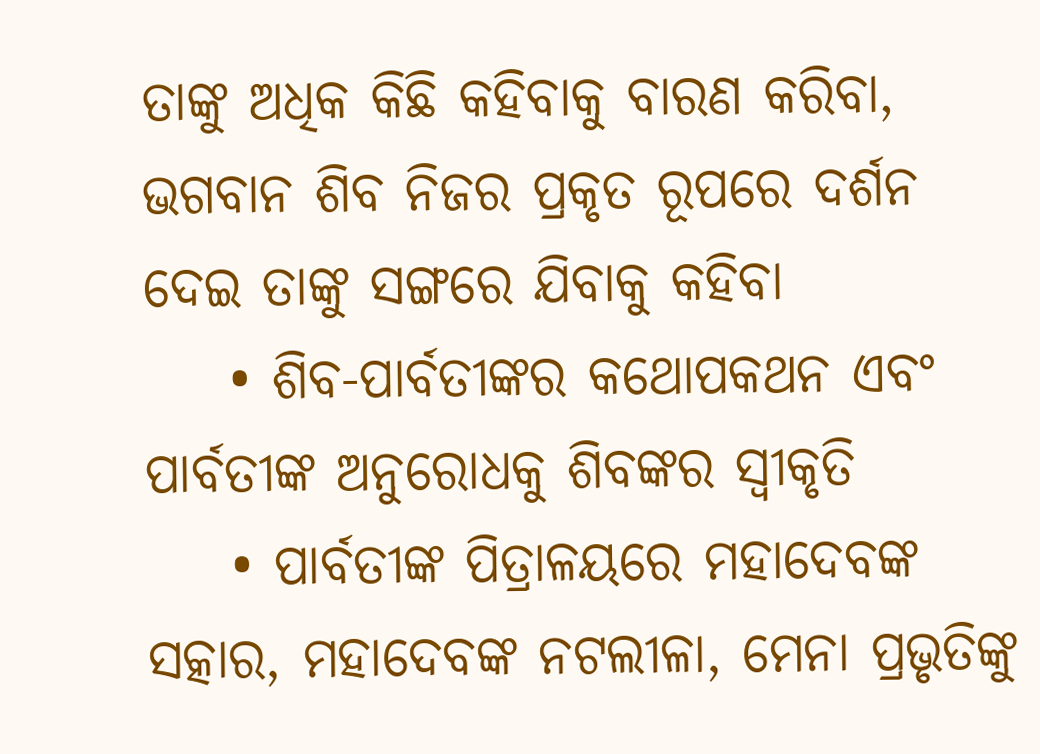ତାଙ୍କୁ ଅଧିକ କିଛି କହିବାକୁ ବାରଣ କରିବା, ଭଗବାନ ଶିବ ନିଜର ପ୍ରକୃତ ରୂପରେ ଦର୍ଶନ ଦେଇ ତାଙ୍କୁ ସଙ୍ଗରେ ଯିବାକୁ କହିବା
    • ଶିବ-ପାର୍ବତୀଙ୍କର କଥୋପକଥନ ଏବଂ ପାର୍ବତୀଙ୍କ ଅନୁରୋଧକୁ ଶିବଙ୍କର ସ୍ବୀକୃତି
    • ପାର୍ବତୀଙ୍କ ପିତ୍ରାଳୟରେ ମହାଦେବଙ୍କ ସତ୍କାର, ମହାଦେବଙ୍କ ନଟଲୀଳା, ମେନା ପ୍ରଭୃତିଙ୍କୁ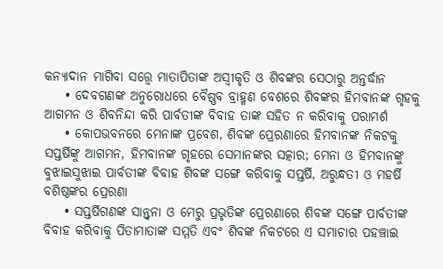କନ୍ୟାଦାନ ମାଗିବା ସତ୍ତ୍ବେ ମାତାପିତାଙ୍କ ଅସ୍ବୀକୃତି ଓ ଶିବଙ୍କର ସେଠାରୁ ଅନ୍ତର୍ଦ୍ଧାନ
    • ଦେବଗଣଙ୍କ ଅନୁରୋଧରେ ବୈଷ୍ଣବ ବ୍ରାହ୍ମଣ ବେଶରେ ଶିବଙ୍କର ହିମବାନଙ୍କ ଗୃହକୁ ଆଗମନ ଓ ଶିବନିନ୍ଦା କରି ପାର୍ବତୀଙ୍କ ବିବାହ ତାଙ୍କ ସହିତ ନ କରିବାକୁ ପରାମର୍ଶ
    • କୋପଭବନରେ ମେନାଙ୍କ ପ୍ରବେଶ, ଶିବଙ୍କ ପ୍ରେରଣାରେ ହିମବାନଙ୍କ ନିକଟକୁ ସପ୍ତର୍ଷିଙ୍କୁ ଆଗମନ, ହିମବାନଙ୍କ ଗୃହରେ ସେମାନଙ୍କର ସତ୍କାର; ମେନା ଓ ହିମବାନଙ୍କୁ ବୁଝାଇସୁଝାଇ ପାର୍ବତୀଙ୍କ ବିବାହ ଶିବଙ୍କ ସଙ୍ଗେ କରିବାକୁ ସପ୍ତର୍ଷି, ଅରୁନ୍ଧତୀ ଓ ମହର୍ଷି ବଶିଷ୍ଠଙ୍କର ପ୍ରେରଣା
    • ସପ୍ତର୍ଷିଗଣଙ୍କ ସାନ୍ତ୍ବନା ଓ ମେରୁ ପ୍ରଭୃତିଙ୍କ ପ୍ରେରଣାରେ ଶିବଙ୍କ ସଙ୍ଗେ ପାର୍ବତୀଙ୍କ ବିବାହ କରିବାକୁ ପିତାମାତାଙ୍କ ସମ୍ମତି ଏବଂ ଶିବଙ୍କ ନିକଟରେ ଏ ସମାଚାର ପହଞ୍ଚାଇ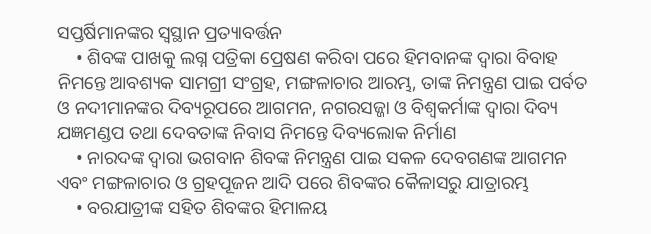ସପ୍ତର୍ଷିମାନଙ୍କର ସ୍ବସ୍ଥାନ ପ୍ରତ୍ୟାବର୍ତ୍ତନ
    • ଶିବଙ୍କ ପାଖକୁ ଲଗ୍ନ ପତ୍ରିକା ପ୍ରେଷଣ କରିବା ପରେ ହିମବାନଙ୍କ ଦ୍ବାରା ବିବାହ ନିମନ୍ତେ ଆବଶ୍ୟକ ସାମଗ୍ରୀ ସଂଗ୍ରହ, ମଙ୍ଗଳାଚାର ଆରମ୍ଭ, ତାଙ୍କ ନିମନ୍ତ୍ରଣ ପାଇ ପର୍ବତ ଓ ନଦୀମାନଙ୍କର ଦିବ୍ୟରୂପରେ ଆଗମନ, ନଗରସଜ୍ଜା ଓ ବିଶ୍ବକର୍ମାଙ୍କ ଦ୍ବାରା ଦିବ୍ୟ ଯଜ୍ଞମଣ୍ଡପ ତଥା ଦେବତାଙ୍କ ନିବାସ ନିମନ୍ତେ ଦିବ୍ୟଲୋକ ନିର୍ମାଣ
    • ନାରଦଙ୍କ ଦ୍ବାରା ଭଗବାନ ଶିବଙ୍କ ନିମନ୍ତ୍ରଣ ପାଇ ସକଳ ଦେବଗଣଙ୍କ ଆଗମନ ଏବଂ ମଙ୍ଗଳାଚାର ଓ ଗ୍ରହପୂଜନ ଆଦି ପରେ ଶିବଙ୍କର କୈଳାସରୁ ଯାତ୍ରାରମ୍ଭ
    • ବରଯାତ୍ରୀଙ୍କ ସହିତ ଶିବଙ୍କର ହିମାଳୟ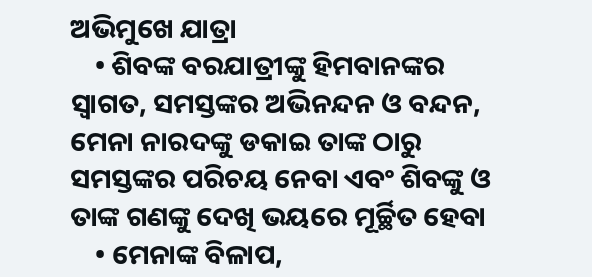ଅଭିମୁଖେ ଯାତ୍ରା
    • ଶିବଙ୍କ ବରଯାତ୍ରୀଙ୍କୁ ହିମବାନଙ୍କର ସ୍ବାଗତ, ସମସ୍ତଙ୍କର ଅଭିନନ୍ଦନ ଓ ବନ୍ଦନ, ମେନା ନାରଦଙ୍କୁ ଡକାଇ ତାଙ୍କ ଠାରୁ ସମସ୍ତଙ୍କର ପରିଚୟ ନେବା ଏବଂ ଶିବଙ୍କୁ ଓ ତାଙ୍କ ଗଣଙ୍କୁ ଦେଖି ଭୟରେ ମୂର୍ଚ୍ଛିତ ହେବା
    • ମେନାଙ୍କ ବିଳାପ,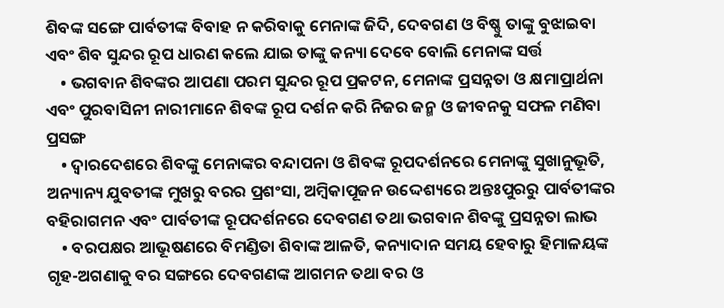ଶିବଙ୍କ ସଙ୍ଗେ ପାର୍ବତୀଙ୍କ ବିବାହ ନ କରିବାକୁ ମେନାଙ୍କ ଜିଦି, ଦେବଗଣ ଓ ବିଷ୍ଣୁ ତାଙ୍କୁ ବୁଝାଇବା ଏବଂ ଶିବ ସୁନ୍ଦର ରୂପ ଧାରଣ କଲେ ଯାଇ ତାଙ୍କୁ କନ୍ୟା ଦେବେ ବୋଲି ମେନାଙ୍କ ସର୍ତ୍ତ
    • ଭଗବାନ ଶିବଙ୍କର ଆପଣା ପରମ ସୁନ୍ଦର ରୂପ ପ୍ରକଟନ, ମେନାଙ୍କ ପ୍ରସନ୍ନତା ଓ କ୍ଷମାପ୍ରାର୍ଥନା ଏବଂ ପୁରବାସିନୀ ନାରୀମାନେ ଶିବଙ୍କ ରୂପ ଦର୍ଶନ କରି ନିଜର ଜନ୍ମ ଓ ଜୀବନକୁ ସଫଳ ମଣିବା ପ୍ରସଙ୍ଗ
    • ଦ୍ବାରଦେଶରେ ଶିବଙ୍କୁ ମେନାଙ୍କର ବନ୍ଦାପନା ଓ ଶିବଙ୍କ ରୂପଦର୍ଶନରେ ମେନାଙ୍କୁ ସୁଖାନୁଭୂତି, ଅନ୍ୟାନ୍ୟ ଯୁବତୀଙ୍କ ମୁଖରୁ ବରର ପ୍ରଶଂସା, ଅମ୍ବିକାପୂଜନ ଉଦ୍ଦେଶ୍ୟରେ ଅନ୍ତଃପୁରରୁ ପାର୍ବତୀଙ୍କର ବହିରାଗମନ ଏବଂ ପାର୍ବତୀଙ୍କ ରୂପଦର୍ଶନରେ ଦେବଗଣ ତଥା ଭଗବାନ ଶିବଙ୍କୁ ପ୍ରସନ୍ନତା ଲାଭ
    • ବରପକ୍ଷର ଆଭୂଷଣରେ ବିମଣ୍ଡିତା ଶିବାଙ୍କ ଆଳତି, କନ୍ୟାଦାନ ସମୟ ହେବାରୁ ହିମାଳୟଙ୍କ ଗୃହ-ଅଗଣାକୁ ବର ସଙ୍ଗରେ ଦେବଗଣଙ୍କ ଆଗମନ ତଥା ବର ଓ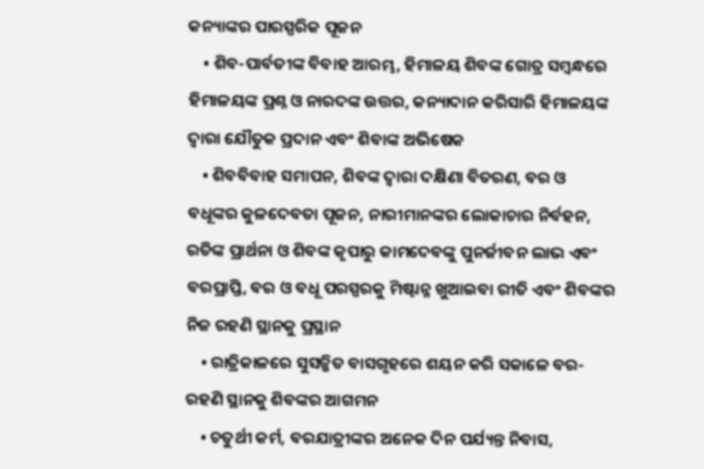କନ୍ୟାଙ୍କର ପାରସ୍ପରିକ ପୂଜନ
    • ଶିବ-ପାର୍ବତୀଙ୍କ ବିବାହ ଆରମ୍ଭ, ହିମାଳୟ ଶିବଙ୍କ ଗୋତ୍ର ସମ୍ବନ୍ଧରେ ହିମାଳୟଙ୍କ ପ୍ରଶ୍ନ ଓ ନାରଦଙ୍କ ଉତ୍ତର, କନ୍ୟାଦାନ କରିସାରି ହିମାଳୟଙ୍କ ଦ୍ବାରା ଯୌତୁକ ପ୍ରଦାନ ଏବଂ ଶିବାଙ୍କ ଅଭିଷେକ
    • ଶିବବିବାହ ସମାପନ, ଶିବଙ୍କ ଦ୍ବାରା ଦକ୍ଷିଣା ବିତରଣ, ବର ଓ ବଧୂଙ୍କର କୁଳଦେବତା ପୂଜନ, ନାରୀମାନଙ୍କର ଲୋକାଚାର ନିର୍ବହନ, ରତିଙ୍କ ପ୍ରାର୍ଥନା ଓ ଶିବଙ୍କ କୃପାରୁ କାମଦେବଙ୍କୁ ପୁନର୍ଜୀବନ ଲାଭ ଏବଂ ବରପ୍ରାପ୍ତି, ବର ଓ ବଧୂ ପରସ୍ପରକୁ ମିଷ୍ଟାନ୍ନ ଖୁଆଇବା ରୀତି ଏବଂ ଶିବଙ୍କର ନିଜ ରହଣି ସ୍ଥାନକୁ ପ୍ରସ୍ଥାନ
    • ରାତ୍ରିକାଳରେ ସୁସଜ୍ଜିତ ବାସଗୃହରେ ଶୟନ କରି ସକାଳେ ବର-ରହଣି ସ୍ଥାନକୁ ଶିବଙ୍କର ଆଗମନ
    • ଚତୁର୍ଥୀ କର୍ମ, ବରଯାତ୍ରୀଙ୍କର ଅନେକ ଦିନ ପର୍ଯ୍ୟନ୍ତ ନିବାସ,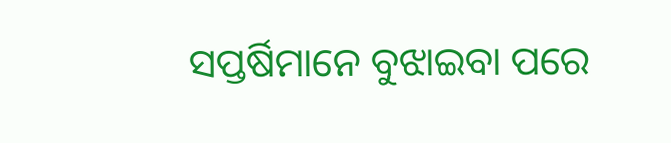ସପ୍ତର୍ଷିମାନେ ବୁଝାଇବା ପରେ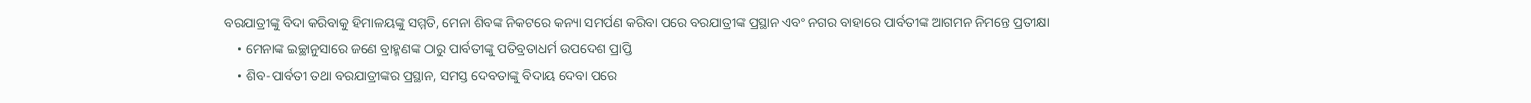ବରଯାତ୍ରୀଙ୍କୁ ବିଦା କରିବାକୁ ହିମାଳୟଙ୍କୁ ସମ୍ମତି, ମେନା ଶିବଙ୍କ ନିକଟରେ କନ୍ୟା ସମର୍ପଣ କରିବା ପରେ ବରଯାତ୍ରୀଙ୍କ ପ୍ରସ୍ଥାନ ଏବଂ ନଗର ବାହାରେ ପାର୍ବତୀଙ୍କ ଆଗମନ ନିମନ୍ତେ ପ୍ରତୀକ୍ଷା
    • ମେନାଙ୍କ ଇଚ୍ଛାନୁସାରେ ଜଣେ ବ୍ରାହ୍ମଣଙ୍କ ଠାରୁ ପାର୍ବତୀଙ୍କୁ ପତିବ୍ରତାଧର୍ମ ଉପଦେଶ ପ୍ରାପ୍ତି
    • ଶିବ-ପାର୍ବତୀ ତଥା ବରଯାତ୍ରୀଙ୍କର ପ୍ରସ୍ଥାନ, ସମସ୍ତ ଦେବତାଙ୍କୁ ବିଦାୟ ଦେବା ପରେ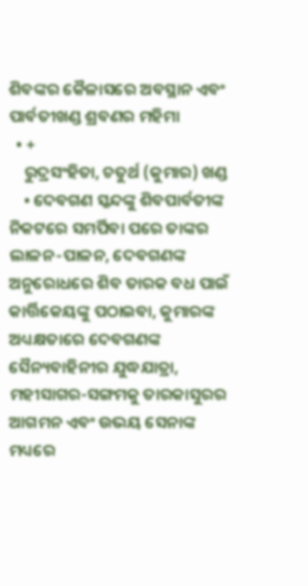ଶିବଙ୍କର କୈଳାସରେ ଅବସ୍ଥାନ ଏବଂ ପାର୍ବତୀଖଣ୍ଡ ଶ୍ରବଣର ମହିମା
  • +
    ରୁଦ୍ରସଂହିତା, ଚତୁର୍ଥ (କୁମାର) ଖଣ୍ଡ
    • ଦେବଗଣ ସ୍କନ୍ଦଙ୍କୁ ଶିବପାର୍ବତୀଙ୍କ ନିକଟରେ ସମର୍ପିବା ପରେ ତାଙ୍କର ଲାଳନ-ପାଳନ, ଦେବଗଣଙ୍କ ଅନୁରୋଧରେ ଶିବ ତାରକ ବଧ ପାଇଁ କାର୍ତ୍ତିକେୟଙ୍କୁ ପଠାଇବା, କୁମାରଙ୍କ ଅଧ୍ୟକ୍ଷତାରେ ଦେବଗଣଙ୍କ ସୈନ୍ୟବାହିନୀର ଯୁଦ୍ଧଯାତ୍ରା, ମହୀସାଗର-ସଙ୍ଗମକୁ ତାରକାସୁରର ଆଗମନ ଏବଂ ଉଭୟ ସେନାଙ୍କ ମଧ୍ୟରେ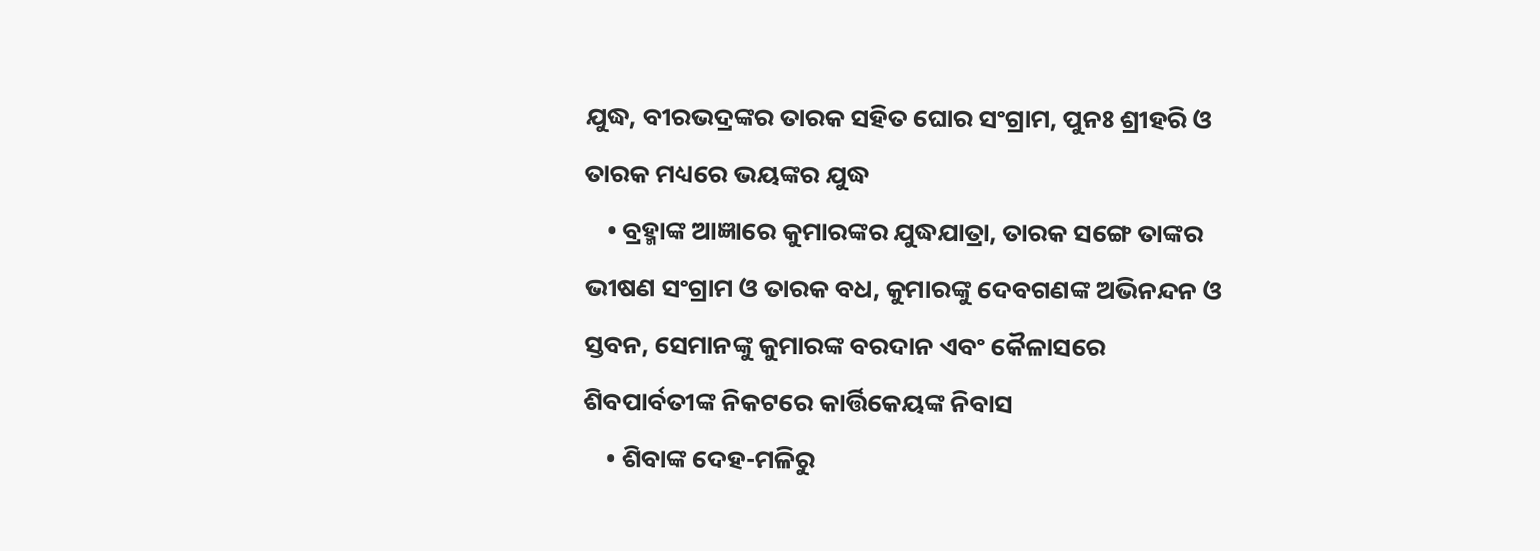ଯୁଦ୍ଧ, ବୀରଭଦ୍ରଙ୍କର ତାରକ ସହିତ ଘୋର ସଂଗ୍ରାମ, ପୁନଃ ଶ୍ରୀହରି ଓ ତାରକ ମଧ୍ୟରେ ଭୟଙ୍କର ଯୁଦ୍ଧ
    • ବ୍ରହ୍ମାଙ୍କ ଆଜ୍ଞାରେ କୁମାରଙ୍କର ଯୁଦ୍ଧଯାତ୍ରା, ତାରକ ସଙ୍ଗେ ତାଙ୍କର ଭୀଷଣ ସଂଗ୍ରାମ ଓ ତାରକ ବଧ, କୁମାରଙ୍କୁ ଦେବଗଣଙ୍କ ଅଭିନନ୍ଦନ ଓ ସ୍ତବନ, ସେମାନଙ୍କୁ କୁମାରଙ୍କ ବରଦାନ ଏବଂ କୈଳାସରେ ଶିବପାର୍ବତୀଙ୍କ ନିକଟରେ କାର୍ତ୍ତିକେୟଙ୍କ ନିବାସ
    • ଶିବାଙ୍କ ଦେହ-ମଳିରୁ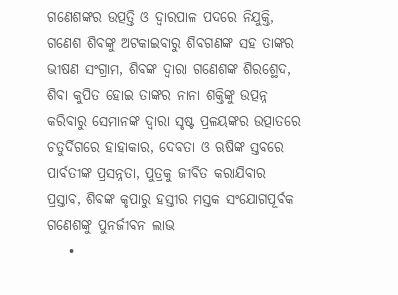ଗଣେଶଙ୍କର ଉତ୍ପତ୍ତି ଓ ଦ୍ବାରପାଳ ପଦରେ ନିଯୁକ୍ତି, ଗଣେଶ ଶିବଙ୍କୁ ଅଟକାଇବାରୁ ଶିବଗଣଙ୍କ ସହ ତାଙ୍କର ଭୀଷଣ ସଂଗ୍ରାମ, ଶିବଙ୍କ ଦ୍ବାରା ଗଣେଶଙ୍କ ଶିରଶ୍ଛେଦ, ଶିବା କୁପିତ ହୋଇ ତାଙ୍କର ନାନା ଶକ୍ତିଙ୍କୁ ଉତ୍ପନ୍ନ କରିବାରୁ ସେମାନଙ୍କ ଦ୍ବାରା ସୃଷ୍ଟ ପ୍ରଳୟଙ୍କର ଉତ୍ପାତରେ ଚତୁର୍ଦିଗରେ ହାହାକାର, ଦେବତା ଓ ଋଷିଙ୍କ ସ୍ତବରେ ପାର୍ବତୀଙ୍କ ପ୍ରସନ୍ନତା, ପୁତ୍ରକୁ ଜୀବିତ କରାଯିବାର ପ୍ରସ୍ତାବ, ଶିବଙ୍କ କୃପାରୁ ହସ୍ତୀର ମସ୍ତକ ସଂଯୋଗପୂର୍ବକ ଗଣେଶଙ୍କୁ ପୁନର୍ଜୀବନ ଲାଭ
    •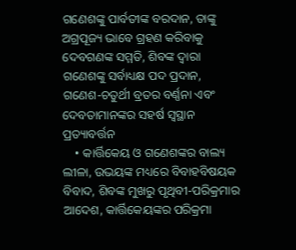ଗଣେଶଙ୍କୁ ପାର୍ବତୀଙ୍କ ବରଦାନ, ତାଙ୍କୁ ଅଗ୍ରପୂଜ୍ୟ ଭାବେ ଗ୍ରହଣ କରିବାକୁ ଦେବଗଣଙ୍କ ସମ୍ମତି, ଶିବଙ୍କ ଦ୍ବାରା ଗଣେଶଙ୍କୁ ସର୍ବାଧ୍ୟକ୍ଷ ପଦ ପ୍ରଦାନ, ଗଣେଶ-ଚତୁର୍ଥୀ ବ୍ରତର ବର୍ଣ୍ଣନା ଏବଂ ଦେବତାମାନଙ୍କର ସହର୍ଷ ସ୍ବସ୍ଥାନ ପ୍ରତ୍ୟାବର୍ତ୍ତନ
    • କାର୍ତ୍ତିକେୟ ଓ ଗଣେଶଙ୍କର ବାଲ୍ୟ ଲୀଳା, ଉଭୟଙ୍କ ମଧ୍ୟରେ ବିବାହବିଷୟକ ବିବାଦ, ଶିବଙ୍କ ମୁଖରୁ ପୃଥିବୀ-ପରିକ୍ରମାର ଆଦେଶ, କାର୍ତ୍ତିକେୟଙ୍କର ପରିକ୍ରମା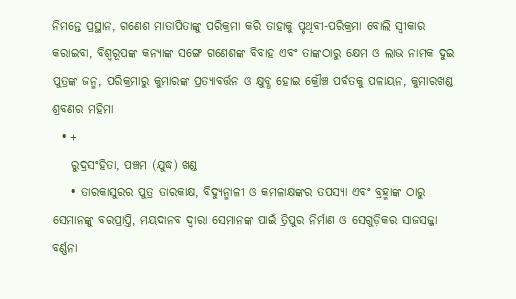ନିମନ୍ତେ ପ୍ରସ୍ଥାନ, ଗଣେଶ ମାତାପିତାଙ୍କୁ ପରିକ୍ରମା କରି ତାହାକୁ ପୃଥିବୀ-ପରିକ୍ରମା ବୋଲି ସ୍ବୀକାର କରାଇବା, ବିଶ୍ବରୂପଙ୍କ କନ୍ୟାଙ୍କ ସଙ୍ଗେ ଗଣେଶଙ୍କ ବିବାହ ଏବଂ ତାଙ୍କଠାରୁ କ୍ଷେମ ଓ ଲାଭ ନାମକ ଦୁଇ ପୁତ୍ରଙ୍କ ଜନ୍ମ, ପରିକ୍ରମାରୁ କୁମାରଙ୍କ ପ୍ରତ୍ୟାବର୍ତ୍ତନ ଓ କ୍ଷୁବ୍ଧ ହୋଇ କ୍ରୌଞ୍ଚ ପର୍ବତକୁ ପଳାୟନ, କୁମାରଖଣ୍ଡ ଶ୍ରବଣର ମହିମା
  • +
    ରୁଦ୍ରସଂହିତା, ପଞ୍ଚମ (ଯୁଦ୍ଧ) ଖଣ୍ଡ
    • ତାରକାସୁରର ପୁତ୍ର ତାରକାକ୍ଷ, ବିଦ୍ୟୁନ୍ମାଳୀ ଓ କମଳାକ୍ଷଙ୍କର ତପସ୍ୟା ଏବଂ ବ୍ରହ୍ମାଙ୍କ ଠାରୁ ସେମାନଙ୍କୁ ବରପ୍ରାପ୍ତି, ମୟଦାନବ ଦ୍ବାରା ସେମାନଙ୍କ ପାଇଁ ତ୍ରିପୁର ନିର୍ମାଣ ଓ ସେଗୁଡ଼ିକର ସାଜସଜ୍ଜା ବର୍ଣ୍ଣନା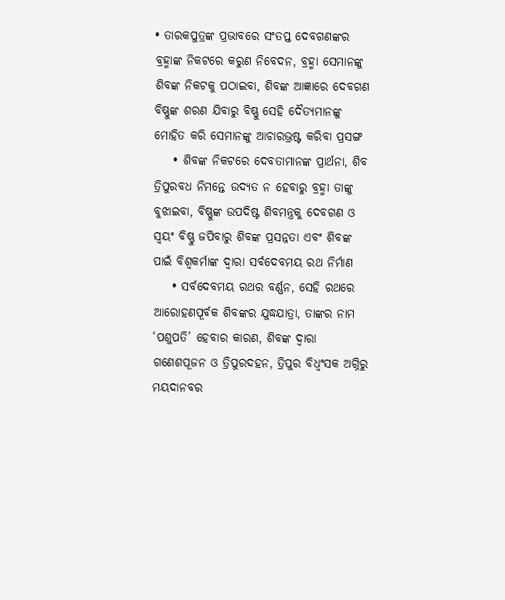• ତାରକପୁତ୍ରଙ୍କ ପ୍ରଭାବରେ ସଂତପ୍ତ ଦେବଗଣଙ୍କର ବ୍ରହ୍ମାଙ୍କ ନିକଟରେ କରୁଣ ନିବେଦନ, ବ୍ରହ୍ମା ସେମାନଙ୍କୁ ଶିବଙ୍କ ନିକଟକୁ ପଠାଇବା, ଶିବଙ୍କ ଆଜ୍ଞାରେ ଦେବଗଣ ବିଷ୍ଣୁଙ୍କ ଶରଣ ଯିବାରୁ ବିଷ୍ଣୁ ସେହି ଦୈତ୍ୟମାନଙ୍କୁ ମୋହିତ କରି ସେମାନଙ୍କୁ ଆଚାରଭ୍ରଷ୍ଟ କରିବା ପ୍ରସଙ୍ଗ
    • ଶିବଙ୍କ ନିକଟରେ ଦେବତାମାନଙ୍କ ପ୍ରାର୍ଥନା, ଶିବ ତ୍ରିପୁରବଧ ନିମନ୍ତେ ଉଦ୍ୟତ ନ ହେବାରୁ ବ୍ରହ୍ମା ତାଙ୍କୁ ବୁଝାଇବା, ବିଷ୍ଣୁଙ୍କ ଉପଦିଷ୍ଟ ଶିବମନ୍ତ୍ରକୁ ଦେବଗଣ ଓ ସ୍ବୟଂ ବିଷ୍ଣୁ ଜପିବାରୁ ଶିବଙ୍କ ପ୍ରସନ୍ନତା ଏବଂ ଶିବଙ୍କ ପାଇଁ ବିଶ୍ବକର୍ମାଙ୍କ ଦ୍ବାରା ସର୍ବଦେବମୟ ରଥ ନିର୍ମାଣ
    • ସର୍ବଦେବମୟ ରଥର ବର୍ଣ୍ଣନ, ସେହି ରଥରେ ଆରୋହଣପୂର୍ବକ ଶିବଙ୍କର ଯୁଦ୍ଧଯାତ୍ରା, ତାଙ୍କର ନାମ ‘ପଶୁପତି’ ହେବାର କାରଣ, ଶିବଙ୍କ ଦ୍ବାରା ଗଣେଶପୂଜନ ଓ ତ୍ରିପୁରଦହନ, ତ୍ରିପୁର ବିଧ୍ବଂସକ ଅଗ୍ନିରୁ ମୟଦାନବର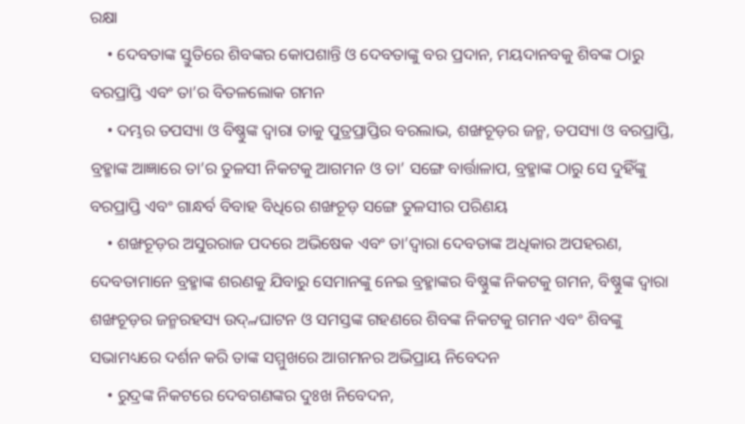ରକ୍ଷା
    • ଦେବତାଙ୍କ ସ୍ତୁତିରେ ଶିବଙ୍କର କୋପଶାନ୍ତି ଓ ଦେବତାଙ୍କୁ ବର ପ୍ରଦାନ, ମୟଦାନବକୁ ଶିବଙ୍କ ଠାରୁ ବରପ୍ରାପ୍ତି ଏବଂ ତା’ର ବିତଳଲୋକ ଗମନ
    • ଦମ୍ଭର ତପସ୍ୟା ଓ ବିଷ୍ଣୁଙ୍କ ଦ୍ବାରା ତାକୁ ପୁତ୍ରପ୍ରାପ୍ତିର ବରଲାଭ, ଶଙ୍ଖଚୂଡ଼ର ଜନ୍ମ, ତପସ୍ୟା ଓ ବରପ୍ରାପ୍ତି, ବ୍ରହ୍ମାଙ୍କ ଆଜ୍ଞାରେ ତା’ର ତୁଳସୀ ନିକଟକୁ ଆଗମନ ଓ ତା’ ସଙ୍ଗେ ବାର୍ତ୍ତାଳାପ, ବ୍ରହ୍ମାଙ୍କ ଠାରୁ ସେ ଦୁହିଁଙ୍କୁ ବରପ୍ରାପ୍ତି ଏବଂ ଗାନ୍ଧର୍ବ ବିବାହ ବିଧିରେ ଶଙ୍ଖଚୂଡ଼ ସଙ୍ଗେ ତୁଳସୀର ପରିଣୟ
    • ଶଙ୍ଖଚୂଡ଼ର ଅସୁରରାଜ ପଦରେ ଅଭିଷେକ ଏବଂ ତା’ଦ୍ବାରା ଦେବତାଙ୍କ ଅଧିକାର ଅପହରଣ, ଦେବତାମାନେ ବ୍ରହ୍ମାଙ୍କ ଶରଣକୁ ଯିବାରୁ ସେମାନଙ୍କୁ ନେଇ ବ୍ରହ୍ମାଙ୍କର ବିଷ୍ଣୁଙ୍କ ନିକଟକୁ ଗମନ, ବିଷ୍ଣୁଙ୍କ ଦ୍ବାରା ଶଙ୍ଖଚୂଡ଼ର ଜନ୍ମରହସ୍ୟ ଉଦ୍୷ଘାଟନ ଓ ସମସ୍ତଙ୍କ ଗହଣରେ ଶିବଙ୍କ ନିକଟକୁ ଗମନ ଏବଂ ଶିବଙ୍କୁ ସଭାମଧ୍ୟରେ ଦର୍ଶନ କରି ତାଙ୍କ ସମ୍ମୁଖରେ ଆଗମନର ଅଭିପ୍ରାୟ ନିବେଦନ
    • ରୁଦ୍ରଙ୍କ ନିକଟରେ ଦେବଗଣଙ୍କର ଦୁଃଖ ନିବେଦନ,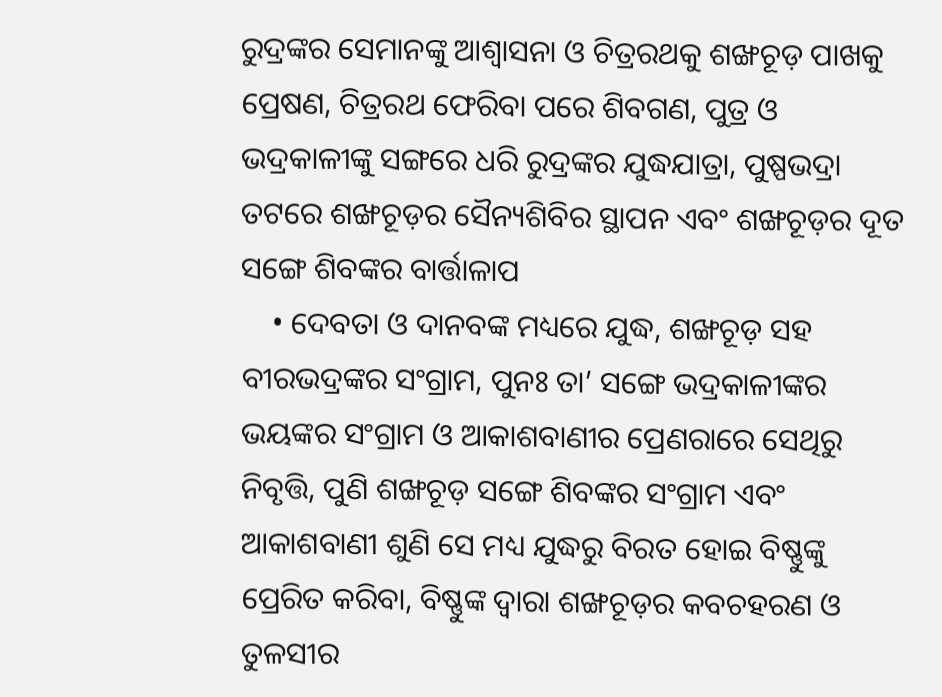ରୁଦ୍ରଙ୍କର ସେମାନଙ୍କୁ ଆଶ୍ବାସନା ଓ ଚିତ୍ରରଥକୁ ଶଙ୍ଖଚୂଡ଼ ପାଖକୁ ପ୍ରେଷଣ, ଚିତ୍ରରଥ ଫେରିବା ପରେ ଶିବଗଣ, ପୁତ୍ର ଓ ଭଦ୍ରକାଳୀଙ୍କୁ ସଙ୍ଗରେ ଧରି ରୁଦ୍ରଙ୍କର ଯୁଦ୍ଧଯାତ୍ରା, ପୁଷ୍ପଭଦ୍ରା ତଟରେ ଶଙ୍ଖଚୂଡ଼ର ସୈନ୍ୟଶିବିର ସ୍ଥାପନ ଏବଂ ଶଙ୍ଖଚୂଡ଼ର ଦୂତ ସଙ୍ଗେ ଶିବଙ୍କର ବାର୍ତ୍ତାଳାପ
    • ଦେବତା ଓ ଦାନବଙ୍କ ମଧ୍ୟରେ ଯୁଦ୍ଧ, ଶଙ୍ଖଚୂଡ଼ ସହ ବୀରଭଦ୍ରଙ୍କର ସଂଗ୍ରାମ, ପୁନଃ ତା’ ସଙ୍ଗେ ଭଦ୍ରକାଳୀଙ୍କର ଭୟଙ୍କର ସଂଗ୍ରାମ ଓ ଆକାଶବାଣୀର ପ୍ରେଣରାରେ ସେଥିରୁ ନିବୃତ୍ତି, ପୁଣି ଶଙ୍ଖଚୂଡ଼ ସଙ୍ଗେ ଶିବଙ୍କର ସଂଗ୍ରାମ ଏବଂ ଆକାଶବାଣୀ ଶୁଣି ସେ ମଧ୍ୟ ଯୁଦ୍ଧରୁ ବିରତ ହୋଇ ବିଷ୍ଣୁଙ୍କୁ ପ୍ରେରିତ କରିବା, ବିଷ୍ଣୁଙ୍କ ଦ୍ବାରା ଶଙ୍ଖଚୂଡ଼ର କବଚହରଣ ଓ ତୁଳସୀର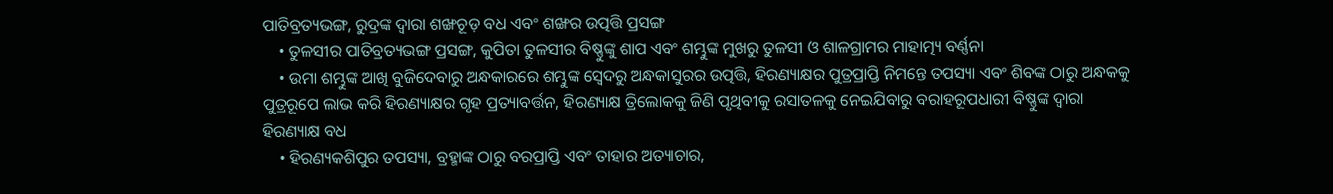ପାତିବ୍ରତ୍ୟଭଙ୍ଗ, ରୁଦ୍ରଙ୍କ ଦ୍ବାରା ଶଙ୍ଖଚୂଡ଼ ବଧ ଏବଂ ଶଙ୍ଖର ଉତ୍ପତ୍ତି ପ୍ରସଙ୍ଗ
    • ତୁଳସୀର ପାତିବ୍ରତ୍ୟଭଙ୍ଗ ପ୍ରସଙ୍ଗ, କୁପିତା ତୁଳସୀର ବିଷ୍ଣୁଙ୍କୁ ଶାପ ଏବଂ ଶମ୍ଭୁଙ୍କ ମୁଖରୁ ତୁଳସୀ ଓ ଶାଳଗ୍ରାମର ମାହାତ୍ମ୍ୟ ବର୍ଣ୍ଣନା
    • ଉମା ଶମ୍ଭୁଙ୍କ ଆଖି ବୁଜିଦେବାରୁ ଅନ୍ଧକାରରେ ଶମ୍ଭୁଙ୍କ ସ୍ବେଦରୁ ଅନ୍ଧକାସୁରର ଉତ୍ପତ୍ତି, ହିରଣ୍ୟାକ୍ଷର ପୁତ୍ରପ୍ରାପ୍ତି ନିମନ୍ତେ ତପସ୍ୟା ଏବଂ ଶିବଙ୍କ ଠାରୁ ଅନ୍ଧକକୁ ପୁତ୍ରରୂପେ ଲାଭ କରି ହିରଣ୍ୟାକ୍ଷର ଗୃହ ପ୍ରତ୍ୟାବର୍ତ୍ତନ, ହିରଣ୍ୟାକ୍ଷ ତ୍ରିଲୋକକୁ ଜିଣି ପୃଥିବୀକୁ ରସାତଳକୁ ନେଇଯିବାରୁ ବରାହରୂପଧାରୀ ବିଷ୍ଣୁଙ୍କ ଦ୍ବାରା ହିରଣ୍ୟାକ୍ଷ ବଧ
    • ହିରଣ୍ୟକଶିପୁର ତପସ୍ୟା, ବ୍ରହ୍ମାଙ୍କ ଠାରୁ ବରପ୍ରାପ୍ତି ଏବଂ ତାହାର ଅତ୍ୟାଚାର,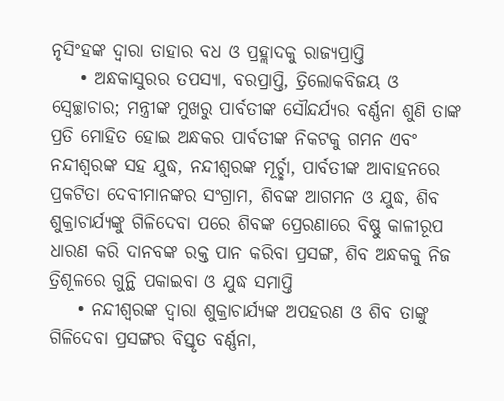ନୃସିଂହଙ୍କ ଦ୍ବାରା ତାହାର ବଧ ଓ ପ୍ରହ୍ଲାଦକୁ ରାଜ୍ୟପ୍ରାପ୍ତି
    • ଅନ୍ଧକାସୁରର ତପସ୍ୟା, ବରପ୍ରାପ୍ତି, ତ୍ରିଲୋକବିଜୟ ଓ ସ୍ବେଚ୍ଛାଚାର; ମନ୍ତ୍ରୀଙ୍କ ମୁଖରୁ ପାର୍ବତୀଙ୍କ ସୌନ୍ଦର୍ଯ୍ୟର ବର୍ଣ୍ଣନା ଶୁଣି ତାଙ୍କ ପ୍ରତି ମୋହିତ ହୋଇ ଅନ୍ଧକର ପାର୍ବତୀଙ୍କ ନିକଟକୁ ଗମନ ଏବଂ ନନ୍ଦୀଶ୍ବରଙ୍କ ସହ ଯୁଦ୍ଧ, ନନ୍ଦୀଶ୍ବରଙ୍କ ମୂର୍ଚ୍ଛା, ପାର୍ବତୀଙ୍କ ଆବାହନରେ ପ୍ରକଟିତା ଦେବୀମାନଙ୍କର ସଂଗ୍ରାମ, ଶିବଙ୍କ ଆଗମନ ଓ ଯୁଦ୍ଧ, ଶିବ ଶୁକ୍ରାଚାର୍ଯ୍ୟଙ୍କୁ ଗିଳିଦେବା ପରେ ଶିବଙ୍କ ପ୍ରେରଣାରେ ବିଷ୍ଣୁ କାଳୀରୂପ ଧାରଣ କରି ଦାନବଙ୍କ ରକ୍ତ ପାନ କରିବା ପ୍ରସଙ୍ଗ, ଶିବ ଅନ୍ଧକକୁ ନିଜ ତ୍ରିଶୂଳରେ ଗୁନ୍ଥି ପକାଇବା ଓ ଯୁଦ୍ଧ ସମାପ୍ତି
    • ନନ୍ଦୀଶ୍ବରଙ୍କ ଦ୍ବାରା ଶୁକ୍ରାଚାର୍ଯ୍ୟଙ୍କ ଅପହରଣ ଓ ଶିବ ତାଙ୍କୁ ଗିଳିଦେବା ପ୍ରସଙ୍ଗର ବିସ୍ତୃତ ବର୍ଣ୍ଣନା,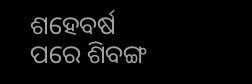ଶହେବର୍ଷ ପରେ ଶିବଙ୍ଗ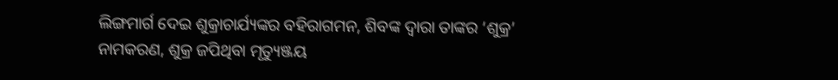ଲିଙ୍ଗମାର୍ଗ ଦେଇ ଶୁକ୍ରାଚାର୍ଯ୍ୟଙ୍କର ବହିରାଗମନ, ଶିବଙ୍କ ଦ୍ବାରା ତାଙ୍କର ‘ଶୁକ୍ର’ ନାମକରଣ, ଶୁକ୍ର ଜପିଥିବା ମୃତ୍ୟୁଞ୍ଜୟ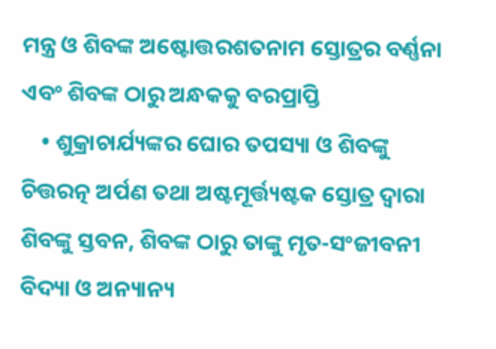ମନ୍ତ୍ର ଓ ଶିବଙ୍କ ଅଷ୍ଟୋତ୍ତରଶତନାମ ସ୍ତୋତ୍ରର ବର୍ଣ୍ଣନା ଏବଂ ଶିବଙ୍କ ଠାରୁ ଅନ୍ଧକକୁ ବରପ୍ରାପ୍ତି
    • ଶୁକ୍ରାଚାର୍ଯ୍ୟଙ୍କର ଘୋର ତପସ୍ୟା ଓ ଶିବଙ୍କୁ ଚିତ୍ତରତ୍ନ ଅର୍ପଣ ତଥା ଅଷ୍ଟମୂର୍ତ୍ତ୍ୟଷ୍ଟକ ସ୍ତୋତ୍ର ଦ୍ବାରା ଶିବଙ୍କୁ ସ୍ତବନ, ଶିବଙ୍କ ଠାରୁ ତାଙ୍କୁ ମୃତ-ସଂଜୀବନୀ ବିଦ୍ୟା ଓ ଅନ୍ୟାନ୍ୟ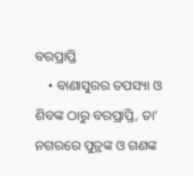ବରପ୍ରାପ୍ତି
    • ବାଣାସୁରର ତପସ୍ୟା ଓ ଶିବଙ୍କ ଠାରୁ ବରପ୍ରାପ୍ତି, ତା’ ନଗରରେ ପୁତ୍ରଙ୍କ ଓ ଗଣଙ୍କ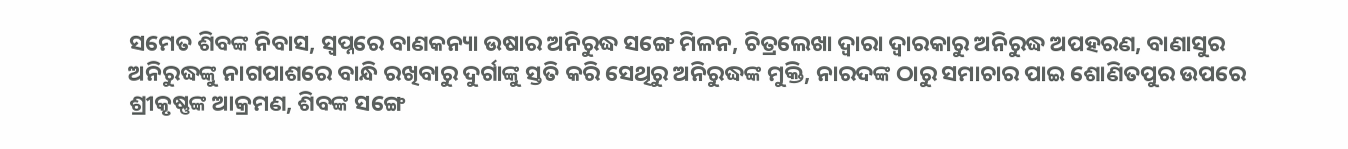ସମେତ ଶିବଙ୍କ ନିବାସ, ସ୍ବପ୍ନରେ ବାଣକନ୍ୟା ଉଷାର ଅନିରୁଦ୍ଧ ସଙ୍ଗେ ମିଳନ, ଚିତ୍ରଲେଖା ଦ୍ବାରା ଦ୍ବାରକାରୁ ଅନିରୁଦ୍ଧ ଅପହରଣ, ବାଣାସୁର ଅନିରୁଦ୍ଧଙ୍କୁ ନାଗପାଶରେ ବାନ୍ଧି ରଖିବାରୁ ଦୁର୍ଗାଙ୍କୁ ସ୍ତତି କରି ସେଥିରୁ ଅନିରୁଦ୍ଧଙ୍କ ମୁକ୍ତି, ନାରଦଙ୍କ ଠାରୁ ସମାଚାର ପାଇ ଶୋଣିତପୁର ଉପରେ ଶ୍ରୀକୃଷ୍ଣଙ୍କ ଆକ୍ରମଣ, ଶିବଙ୍କ ସଙ୍ଗେ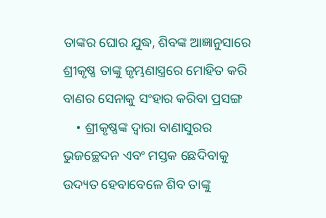ତାଙ୍କର ଘୋର ଯୁଦ୍ଧ, ଶିବଙ୍କ ଆଜ୍ଞାନୁସାରେ ଶ୍ରୀକୃଷ୍ଣ ତାଙ୍କୁ ଜୃମ୍ଭଣାସ୍ତ୍ରରେ ମୋହିତ କରି ବାଣର ସେନାକୁ ସଂହାର କରିବା ପ୍ରସଙ୍ଗ
    • ଶ୍ରୀକୃଷ୍ଣଙ୍କ ଦ୍ବାରା ବାଣାସୁରର ଭୁଜଚ୍ଛେଦନ ଏବଂ ମସ୍ତକ ଛେଦିବାକୁ ଉଦ୍ୟତ ହେବାବେଳେ ଶିବ ତାଙ୍କୁ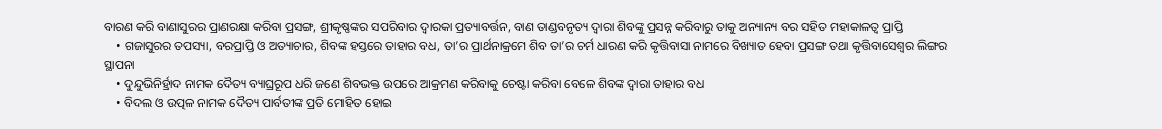ବାରଣ କରି ବାଣାସୁରର ପ୍ରାଣରକ୍ଷା କରିବା ପ୍ରସଙ୍ଗ, ଶ୍ରୀକୃଷ୍ଣଙ୍କର ସପରିବାର ଦ୍ବାରକା ପ୍ରତ୍ୟାବର୍ତ୍ତନ, ବାଣ ତାଣ୍ଡବନୃତ୍ୟ ଦ୍ବାରା ଶିବଙ୍କୁ ପ୍ରସନ୍ନ କରିବାରୁ ତାକୁ ଅନ୍ୟାନ୍ୟ ବର ସହିତ ମହାକାଳତ୍ବ ପ୍ରାପ୍ତି
    • ଗଜାସୁରର ତପସ୍ୟା, ବରପ୍ରାପ୍ତି ଓ ଅତ୍ୟାଚାର, ଶିବଙ୍କ ହସ୍ତରେ ତାହାର ବଧ, ତା’ର ପ୍ରାର୍ଥନାକ୍ରମେ ଶିବ ତା’ର ଚର୍ମ ଧାରଣ କରି କୃତ୍ତିବାସା ନାମରେ ବିଖ୍ୟାତ ହେବା ପ୍ରସଙ୍ଗ ତଥା କୃତ୍ତିବାସେଶ୍ବର ଲିଙ୍ଗର ସ୍ଥାପନା
    • ଦୁନ୍ଦୁଭିନିର୍ହ୍ରାଦ ନାମକ ଦୈତ୍ୟ ବ୍ୟାଘ୍ରରୂପ ଧରି ଜଣେ ଶିବଭକ୍ତ ଉପରେ ଆକ୍ରମଣ କରିବାକୁ ଚେଷ୍ଟା କରିବା ବେଳେ ଶିବଙ୍କ ଦ୍ବାରା ତାହାର ବଧ
    • ବିଦଲ ଓ ଉତ୍ପଳ ନାମକ ଦୈତ୍ୟ ପାର୍ବତୀଙ୍କ ପ୍ରତି ମୋହିତ ହୋଇ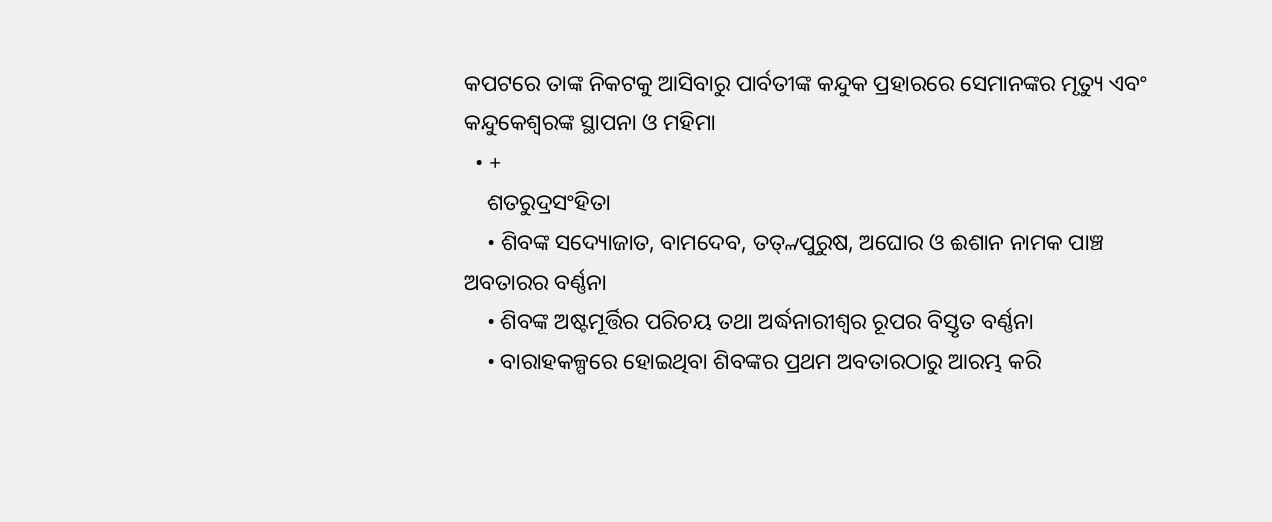କପଟରେ ତାଙ୍କ ନିକଟକୁ ଆସିବାରୁ ପାର୍ବତୀଙ୍କ କନ୍ଦୁକ ପ୍ରହାରରେ ସେମାନଙ୍କର ମୃତ୍ୟୁ ଏବଂ କନ୍ଦୁକେଶ୍ବରଙ୍କ ସ୍ଥାପନା ଓ ମହିମା
  • +
    ଶତରୁଦ୍ରସଂହିତା
    • ଶିବଙ୍କ ସଦ୍ୟୋଜାତ, ବାମଦେବ, ତତ୍୷ପୁରୁଷ, ଅଘୋର ଓ ଈଶାନ ନାମକ ପାଞ୍ଚ ଅବତାରର ବର୍ଣ୍ଣନା
    • ଶିବଙ୍କ ଅଷ୍ଟମୂର୍ତ୍ତିର ପରିଚୟ ତଥା ଅର୍ଦ୍ଧନାରୀଶ୍ବର ରୂପର ବିସ୍ତୃତ ବର୍ଣ୍ଣନା
    • ବାରାହକଳ୍ପରେ ହୋଇଥିବା ଶିବଙ୍କର ପ୍ରଥମ ଅବତାରଠାରୁ ଆରମ୍ଭ କରି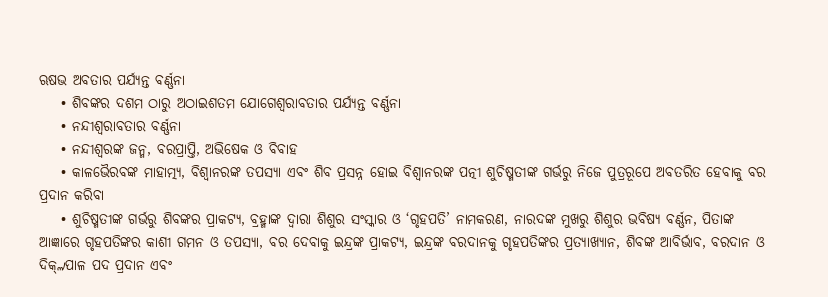ଋଷଭ ଅବତାର ପର୍ଯ୍ୟନ୍ତ ବର୍ଣ୍ଣନା
    • ଶିବଙ୍କର ଦଶମ ଠାରୁ ଅଠାଇଶତମ ଯୋଗେଶ୍ବରାବତାର ପର୍ଯ୍ୟନ୍ତ ବର୍ଣ୍ଣନା
    • ନନ୍ଦୀଶ୍ବରାବତାର ବର୍ଣ୍ଣନା
    • ନନ୍ଦୀଶ୍ବରଙ୍କ ଜନ୍ମ, ବରପ୍ରାପ୍ତି, ଅଭିଷେକ ଓ ବିବାହ
    • କାଳଭୈରବଙ୍କ ମାହାତ୍ମ୍ୟ, ବିଶ୍ବାନରଙ୍କ ତପସ୍ୟା ଏବଂ ଶିବ ପ୍ରସନ୍ନ ହୋଇ ବିଶ୍ବାନରଙ୍କ ପତ୍ନୀ ଶୁଚିଷ୍ମତୀଙ୍କ ଗର୍ଭରୁ ନିଜେ ପୁତ୍ରରୂପେ ଅବତରିତ ହେବାକୁ ବର ପ୍ରଦାନ କରିବା
    • ଶୁଚିଷ୍ମତୀଙ୍କ ଗର୍ଭରୁ ଶିବଙ୍କର ପ୍ରାକଟ୍ୟ, ବ୍ରହ୍ମାଙ୍କ ଦ୍ବାରା ଶିଶୁର ସଂସ୍କାର ଓ ‘ଗୃହପତି’ ନାମକରଣ, ନାରଦଙ୍କ ମୁଖରୁ ଶିଶୁର ଭବିଷ୍ୟ ବର୍ଣ୍ଣନ, ପିତାଙ୍କ ଆଜ୍ଞାରେ ଗୃହପତିଙ୍କର କାଶୀ ଗମନ ଓ ତପସ୍ୟା, ବର ଦେବାକୁ ଇନ୍ଦ୍ରଙ୍କ ପ୍ରାକଟ୍ୟ, ଇନ୍ଦ୍ରଙ୍କ ବରଦାନକୁ ଗୃହପତିଙ୍କର ପ୍ରତ୍ୟାଖ୍ୟାନ, ଶିବଙ୍କ ଆବିର୍ଭାବ, ବରଦାନ ଓ ଦିକ୍୷ପାଳ ପଦ ପ୍ରଦାନ ଏବଂ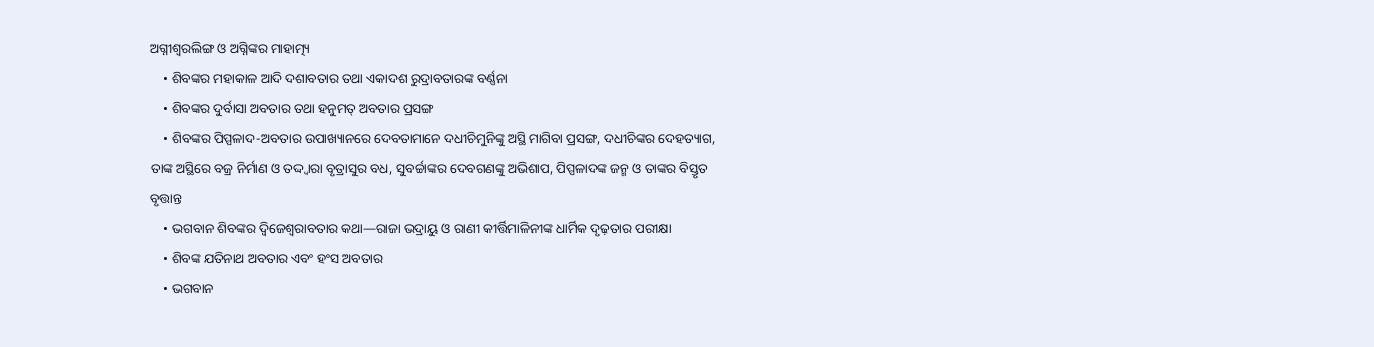ଅଗ୍ନୀଶ୍ବରଲିଙ୍ଗ ଓ ଅଗ୍ନିଙ୍କର ମାହାତ୍ମ୍ୟ
    • ଶିବଙ୍କର ମହାକାଳ ଆଦି ଦଶାବତାର ତଥା ଏକାଦଶ ରୁଦ୍ରାବତାରଙ୍କ ବର୍ଣ୍ଣନା
    • ଶିବଙ୍କର ଦୁର୍ବାସା ଅବତାର ତଥା ହନୁମତ୍ ଅବତାର ପ୍ରସଙ୍ଗ
    • ଶିବଙ୍କର ପିପ୍ପଳାଦ-ଅବତାର ଉପାଖ୍ୟାନରେ ଦେବତାମାନେ ଦଧୀଚିମୁନିଙ୍କୁ ଅସ୍ଥି ମାଗିବା ପ୍ରସଙ୍ଗ, ଦଧୀଚିଙ୍କର ଦେହତ୍ୟାଗ, ତାଙ୍କ ଅସ୍ଥିରେ ବଜ୍ର ନିର୍ମାଣ ଓ ତଦ୍ଦ୍ବାରା ବୃତ୍ରାସୁର ବଧ, ସୁବର୍ଚ୍ଚାଙ୍କର ଦେବଗଣଙ୍କୁ ଅଭିଶାପ, ପିପ୍ପଳାଦଙ୍କ ଜନ୍ମ ଓ ତାଙ୍କର ବିସ୍ତୃତ ବୃତ୍ତାନ୍ତ
    • ଭଗବାନ ଶିବଙ୍କର ଦ୍ବିଜେଶ୍ବରାବତାର କଥା—ରାଜା ଭଦ୍ରାୟୁ ଓ ରାଣୀ କୀର୍ତ୍ତିମାଳିନୀଙ୍କ ଧାର୍ମିକ ଦୃଢ଼ତାର ପରୀକ୍ଷା
    • ଶିବଙ୍କ ଯତିନାଥ ଅବତାର ଏବଂ ହଂସ ଅବତାର
    • ଭଗବାନ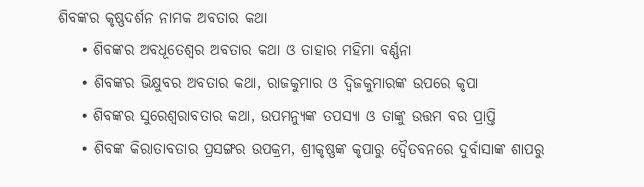ଶିବଙ୍କର କୃଷ୍ଣଦର୍ଶନ ନାମକ ଅବତାର କଥା
    • ଶିବଙ୍କର ଅବଧୂତେଶ୍ବର ଅବତାର କଥା ଓ ତାହାର ମହିମା ବର୍ଣ୍ଣନା
    • ଶିବଙ୍କର ଭିକ୍ଷୁବର ଅବତାର କଥା, ରାଜକୁମାର ଓ ଦ୍ବିଜକୁମାରଙ୍କ ଉପରେ କୃପା
    • ଶିବଙ୍କର ସୁରେଶ୍ବରାବତାର କଥା, ଉପମନ୍ୟୁଙ୍କ ତପସ୍ୟା ଓ ତାଙ୍କୁ ଉତ୍ତମ ବର ପ୍ରାପ୍ତି
    • ଶିବଙ୍କ କିରାତାବତାର ପ୍ରସଙ୍ଗର ଉପକ୍ରମ, ଶ୍ରୀକୃଷ୍ଣଙ୍କ କୃପାରୁ ଦ୍ବୈତବନରେ ଦୁର୍ବାସାଙ୍କ ଶାପରୁ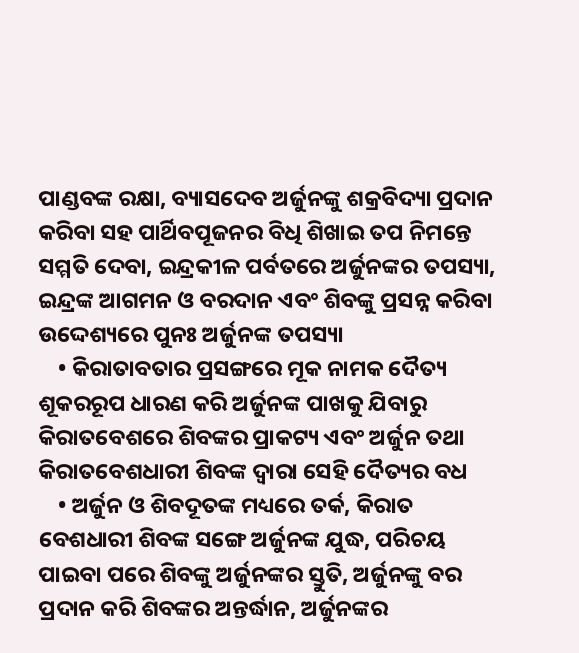ପାଣ୍ଡବଙ୍କ ରକ୍ଷା, ବ୍ୟାସଦେବ ଅର୍ଜୁନଙ୍କୁ ଶକ୍ରବିଦ୍ୟା ପ୍ରଦାନ କରିବା ସହ ପାର୍ଥିବପୂଜନର ବିଧି ଶିଖାଇ ତପ ନିମନ୍ତେ ସମ୍ମତି ଦେବା, ଇନ୍ଦ୍ରକୀଳ ପର୍ବତରେ ଅର୍ଜୁନଙ୍କର ତପସ୍ୟା, ଇନ୍ଦ୍ରଙ୍କ ଆଗମନ ଓ ବରଦାନ ଏବଂ ଶିବଙ୍କୁ ପ୍ରସନ୍ନ କରିବା ଉଦ୍ଦେଶ୍ୟରେ ପୁନଃ ଅର୍ଜୁନଙ୍କ ତପସ୍ୟା
    • କିରାତାବତାର ପ୍ରସଙ୍ଗରେ ମୂକ ନାମକ ଦୈତ୍ୟ ଶୂକରରୂପ ଧାରଣ କରି ଅର୍ଜୁନଙ୍କ ପାଖକୁ ଯିବାରୁ କିରାତବେଶରେ ଶିବଙ୍କର ପ୍ରାକଟ୍ୟ ଏବଂ ଅର୍ଜୁନ ତଥା କିରାତବେଶଧାରୀ ଶିବଙ୍କ ଦ୍ବାରା ସେହି ଦୈତ୍ୟର ବଧ
    • ଅର୍ଜୁନ ଓ ଶିବଦୂତଙ୍କ ମଧ୍ୟରେ ତର୍କ, କିରାତ ବେଶଧାରୀ ଶିବଙ୍କ ସଙ୍ଗେ ଅର୍ଜୁନଙ୍କ ଯୁଦ୍ଧ, ପରିଚୟ ପାଇବା ପରେ ଶିବଙ୍କୁ ଅର୍ଜୁନଙ୍କର ସ୍ତୁତି, ଅର୍ଜୁନଙ୍କୁ ବର ପ୍ରଦାନ କରି ଶିବଙ୍କର ଅନ୍ତର୍ଦ୍ଧାନ, ଅର୍ଜୁନଙ୍କର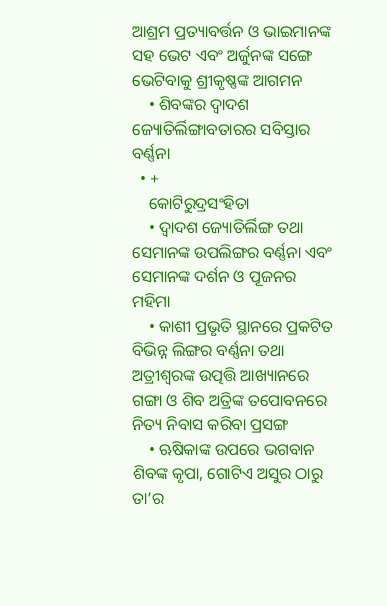ଆଶ୍ରମ ପ୍ରତ୍ୟାବର୍ତ୍ତନ ଓ ଭାଇମାନଙ୍କ ସହ ଭେଟ ଏବଂ ଅର୍ଜୁନଙ୍କ ସଙ୍ଗେ ଭେଟିବାକୁ ଶ୍ରୀକୃଷ୍ଣଙ୍କ ଆଗମନ
    • ଶିବଙ୍କର ଦ୍ବାଦଶ ଜ୍ୟୋତିର୍ଲିଙ୍ଗାବତାରର ସବିସ୍ତାର ବର୍ଣ୍ଣନା
  • +
    କୋଟିରୁଦ୍ରସଂହିତା
    • ଦ୍ବାଦଶ ଜ୍ୟୋତିର୍ଲିଙ୍ଗ ତଥା ସେମାନଙ୍କ ଉପଲିଙ୍ଗର ବର୍ଣ୍ଣନା ଏବଂ ସେମାନଙ୍କ ଦର୍ଶନ ଓ ପୂଜନର ମହିମା
    • କାଶୀ ପ୍ରଭୃତି ସ୍ଥାନରେ ପ୍ରକଟିତ ବିଭିନ୍ନ ଲିଙ୍ଗର ବର୍ଣ୍ଣନା ତଥା ଅତ୍ରୀଶ୍ବରଙ୍କ ଉତ୍ପତ୍ତି ଆଖ୍ୟାନରେ ଗଙ୍ଗା ଓ ଶିବ ଅତ୍ରିଙ୍କ ତପୋବନରେ ନିତ୍ୟ ନିବାସ କରିବା ପ୍ରସଙ୍ଗ
    • ଋଷିକାଙ୍କ ଉପରେ ଭଗବାନ ଶିବଙ୍କ କୃପା, ଗୋଟିଏ ଅସୁର ଠାରୁ ତା’ର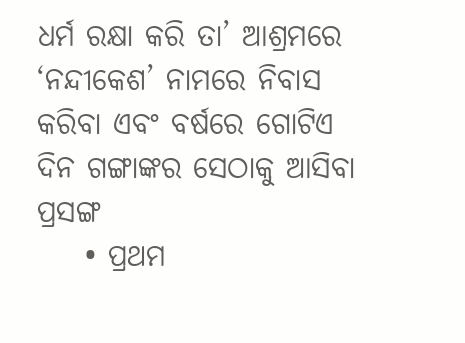ଧର୍ମ ରକ୍ଷା କରି ତା’ ଆଶ୍ରମରେ ‘ନନ୍ଦୀକେଶ’ ନାମରେ ନିବାସ କରିବା ଏବଂ ବର୍ଷରେ ଗୋଟିଏ ଦିନ ଗଙ୍ଗାଙ୍କର ସେଠାକୁ ଆସିବା ପ୍ରସଙ୍ଗ
    • ପ୍ରଥମ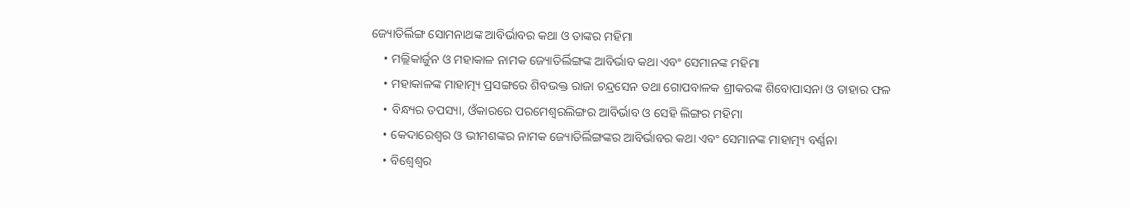ଜ୍ୟୋତିର୍ଲିଙ୍ଗ ସୋମନାଥଙ୍କ ଆବିର୍ଭାବର କଥା ଓ ତାଙ୍କର ମହିମା
    • ମଲ୍ଲିକାର୍ଜୁନ ଓ ମହାକାଳ ନାମକ ଜ୍ୟୋତିର୍ଲିଙ୍ଗଙ୍କ ଆବିର୍ଭାବ କଥା ଏବଂ ସେମାନଙ୍କ ମହିମା
    • ମହାକାଳଙ୍କ ମାହାତ୍ମ୍ୟ ପ୍ରସଙ୍ଗରେ ଶିବଭକ୍ତ ରାଜା ଚନ୍ଦ୍ରସେନ ତଥା ଗୋପବାଳକ ଶ୍ରୀକରଙ୍କ ଶିବୋପାସନା ଓ ତାହାର ଫଳ
    • ବିନ୍ଧ୍ୟର ତପସ୍ୟା, ଓଁକାରରେ ପରମେଶ୍ବରଲିଙ୍ଗର ଆବିର୍ଭାବ ଓ ସେହି ଲିଙ୍ଗର ମହିମା
    • କେଦାରେଶ୍ବର ଓ ଭୀମଶଙ୍କର ନାମକ ଜ୍ୟୋତିର୍ଲିଙ୍ଗଙ୍କର ଆବିର୍ଭାବର କଥା ଏବଂ ସେମାନଙ୍କ ମାହାତ୍ମ୍ୟ ବର୍ଣ୍ଣନା
    • ବିଶ୍ବେଶ୍ବର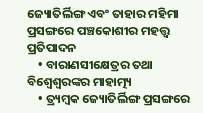ଜ୍ୟୋତିର୍ଲିଙ୍ଗ ଏବଂ ତାହାର ମହିମା ପ୍ରସଙ୍ଗରେ ପଞ୍ଚକୋଶୀର ମହତ୍ତ୍ବ ପ୍ରତିପାଦନ
    • ବାରାଣସୀକ୍ଷେତ୍ରର ତଥା ବିଶ୍ବେଶ୍ବରଙ୍କର ମାହାତ୍ମ୍ୟ
    • ତ୍ର୍ୟମ୍ବକ ଜ୍ୟୋତିର୍ଲିଙ୍ଗ ପ୍ରସଙ୍ଗରେ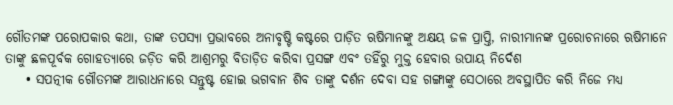ଗୌତମଙ୍କ ପରୋପକାର କଥା, ତାଙ୍କ ତପସ୍ୟା ପ୍ରଭାବରେ ଅନାବୃଷ୍ଟି କଷ୍ଟରେ ପାଡ଼ିତ ଋଷିମାନଙ୍କୁ ଅକ୍ଷୟ ଜଳ ପ୍ରାପ୍ତି, ନାରୀମାନଙ୍କ ପ୍ରରୋଚନାରେ ଋଷିମାନେ ତାଙ୍କୁ ଛଳପୂର୍ବକ ଗୋହତ୍ୟାରେ ଜଡ଼ିତ କରି ଆଶ୍ରମରୁ ବିତାଡ଼ିତ କରିବା ପ୍ରସଙ୍ଗ ଏବଂ ତହିଁରୁ ମୁକ୍ତ ହେବାର ଉପାୟ ନିର୍ଦେଶ
    • ସପତ୍ନୀକ ଗୌତମଙ୍କ ଆରାଧନାରେ ସନ୍ତୁଷ୍ଟ ହୋଇ ଭଗବାନ ଶିବ ତାଙ୍କୁ ଦର୍ଶନ ଦେବା ସହ ଗଙ୍ଗାଙ୍କୁ ସେଠାରେ ଅବସ୍ଥାପିତ କରି ନିଜେ ମଧ୍ୟ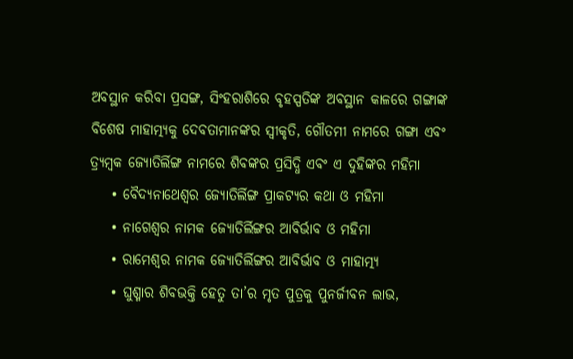ଅବସ୍ଥାନ କରିବା ପ୍ରସଙ୍ଗ, ସିଂହରାଶିରେ ବୃହସ୍ପତିଙ୍କ ଅବସ୍ଥାନ କାଳରେ ଗଙ୍ଗାଙ୍କ ବିଶେଷ ମାହାତ୍ମ୍ୟକୁ ଦେବତାମାନଙ୍କର ସ୍ବୀକୃତି, ଗୌତମୀ ନାମରେ ଗଙ୍ଗା ଏବଂ ତ୍ର୍ୟମ୍ବକ ଜ୍ୟୋତିର୍ଲିଙ୍ଗ ନାମରେ ଶିବଙ୍କର ପ୍ରସିଦ୍ଧି ଏବଂ ଏ ଦୁହିଙ୍କର ମହିମା
    • ବୈଦ୍ୟନାଥେଶ୍ବର ଜ୍ୟୋତିର୍ଲିଙ୍ଗ ପ୍ରାକଟ୍ୟର କଥା ଓ ମହିମା
    • ନାଗେଶ୍ବର ନାମକ ଜ୍ୟୋତିର୍ଲିଙ୍ଗର ଆବିର୍ଭାବ ଓ ମହିମା
    • ରାମେଶ୍ବର ନାମକ ଜ୍ୟୋତିର୍ଲିଙ୍ଗର ଆବିର୍ଭାବ ଓ ମାହାତ୍ମ୍ୟ
    • ଘୁଶ୍ମାର ଶିବଭକ୍ତି ହେତୁ ତା’ର ମୃତ ପୁତ୍ରକୁ ପୁନର୍ଜୀବନ ଲାଭ,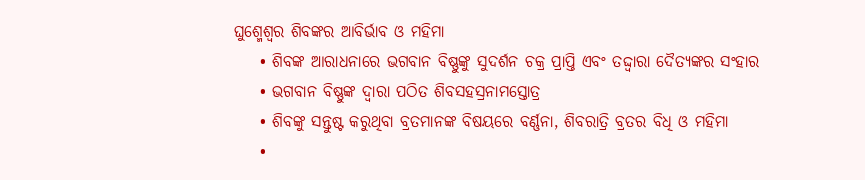ଘୁଶ୍ମେଶ୍ବର ଶିବଙ୍କର ଆବିର୍ଭାବ ଓ ମହିମା
    • ଶିବଙ୍କ ଆରାଧନାରେ ଭଗବାନ ବିଷ୍ଣୁଙ୍କୁ ସୁଦର୍ଶନ ଚକ୍ର ପ୍ରାପ୍ତି ଏବଂ ତଦ୍ଦ୍ବାରା ଦୈତ୍ୟଙ୍କର ସଂହାର
    • ଭଗବାନ ବିଷ୍ଣୁଙ୍କ ଦ୍ବାରା ପଠିତ ଶିବସହସ୍ରନାମସ୍ତୋତ୍ର
    • ଶିବଙ୍କୁ ସନ୍ତୁଷ୍ଟ କରୁଥିବା ବ୍ରତମାନଙ୍କ ବିଷୟରେ ବର୍ଣ୍ଣନା, ଶିବରାତ୍ରି ବ୍ରତର ବିଧି ଓ ମହିମା
    •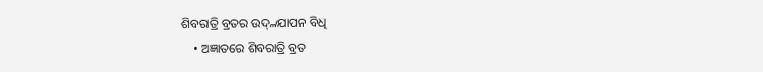ଶିବରାତ୍ରି ବ୍ରତର ଉଦ୍୷ଯାପନ ବିଧି
    • ଅଜ୍ଞାତରେ ଶିବରାତ୍ରି ବ୍ରତ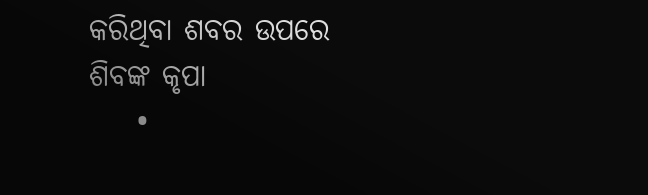କରିଥିବା ଶବର ଉପରେ ଶିବଙ୍କ କୃପା
    •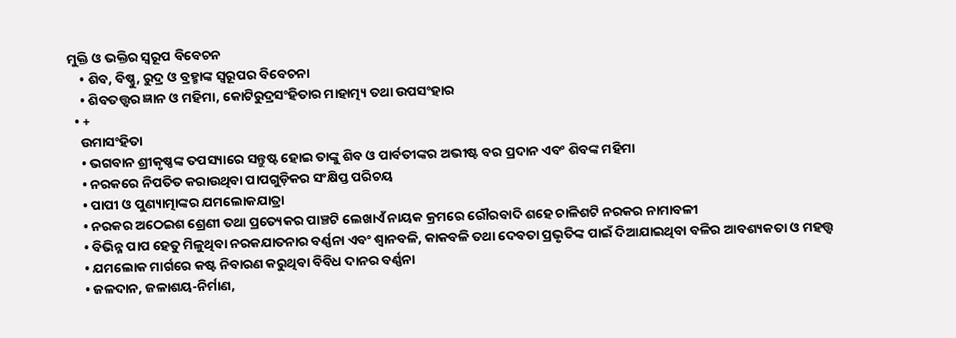ମୁକ୍ତି ଓ ଭକ୍ତିର ସ୍ବରୂପ ବିବେଚନ
    • ଶିବ, ବିଷ୍ଣୁ, ରୁଦ୍ର ଓ ବ୍ରହ୍ମାଙ୍କ ସ୍ବରୂପର ବିବେଚନା
    • ଶିବତତ୍ତ୍ବର ଜ୍ଞାନ ଓ ମହିମା, କୋଟିରୁଦ୍ରସଂହିତାର ମାହାତ୍ମ୍ୟ ତଥା ଉପସଂହାର
  • +
    ଉମାସଂହିତା
    • ଭଗବାନ ଶ୍ରୀକୃଷ୍ଣଙ୍କ ତପସ୍ୟାରେ ସନ୍ତୁଷ୍ଟ ହୋଇ ତାଙ୍କୁ ଶିବ ଓ ପାର୍ବତୀଙ୍କର ଅଭୀଷ୍ଟ ବର ପ୍ରଦାନ ଏବଂ ଶିବଙ୍କ ମହିମା
    • ନରକରେ ନିପତିତ କରାଉଥିବା ପାପଗୁଡ଼ିକର ସଂକ୍ଷିପ୍ତ ପରିଚୟ
    • ପାପୀ ଓ ପୁଣ୍ୟାତ୍ମାଙ୍କର ଯମଲୋକଯାତ୍ରା
    • ନରକର ଅଠେଇଶ ଶ୍ରେଣୀ ତଥା ପ୍ରତ୍ୟେକର ପାଞ୍ଚଟି ଲେଖାଏଁ ନାୟକ କ୍ରମରେ ରୌରବାଦି ଶହେ ଚାଳିଶଟି ନରକର ନାମାବଳୀ
    • ବିଭିନ୍ନ ପାପ ହେତୁ ମିଳୁଥିବା ନରକଯାତନାର ବର୍ଣ୍ଣନା ଏବଂ ଶ୍ବାନବଳି, କାକବଳି ତଥା ଦେବତା ପ୍ରଭୃତିଙ୍କ ପାଇଁ ଦିଆଯାଇଥିବା ବଳିର ଆବଶ୍ୟକତା ଓ ମହତ୍ତ୍ବ
    • ଯମଲୋକ ମାର୍ଗରେ କଷ୍ଟ ନିବାରଣ କରୁଥିବା ବିବିଧ ଦାନର ବର୍ଣ୍ଣନା
    • ଜଳଦାନ, ଜଳାଶୟ-ନିର୍ମାଣ,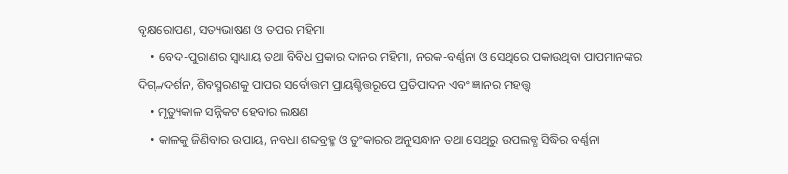ବୃକ୍ଷରୋପଣ, ସତ୍ୟଭାଷଣ ଓ ତପର ମହିମା
    • ବେଦ-ପୁରାଣର ସ୍ବାଧ୍ୟାୟ ତଥା ବିବିଧ ପ୍ରକାର ଦାନର ମହିମା, ନରକ-ବର୍ଣ୍ଣନା ଓ ସେଥିରେ ପକାଉଥିବା ପାପମାନଙ୍କର ଦିଗ୍୷ଦର୍ଶନ, ଶିବସ୍ମରଣକୁ ପାପର ସର୍ବୋତ୍ତମ ପ୍ରାୟଶ୍ଚିତ୍ତରୂପେ ପ୍ରତିପାଦନ ଏବଂ ଜ୍ଞାନର ମହତ୍ତ୍ବ
    • ମୃତ୍ୟୁକାଳ ସନ୍ନିକଟ ହେବାର ଲକ୍ଷଣ
    • କାଳକୁ ଜିଣିବାର ଉପାୟ, ନବଧା ଶବ୍ଦବ୍ରହ୍ମ ଓ ତୁଂକାରର ଅନୁସନ୍ଧାନ ତଥା ସେଥିରୁ ଉପଲବ୍ଧ ସିଦ୍ଧିର ବର୍ଣ୍ଣନା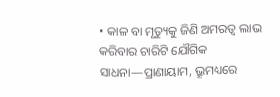• କାଳ ବା ମୃତ୍ୟୁକୁ ଜିଣି ଅମରତ୍ବ ଲାଭ କରିବାର ଚାରିଟି ଯୌଗିକ ସାଧନା—ପ୍ରାଣାୟାମ, ଭ୍ରୂମଧ୍ୟରେ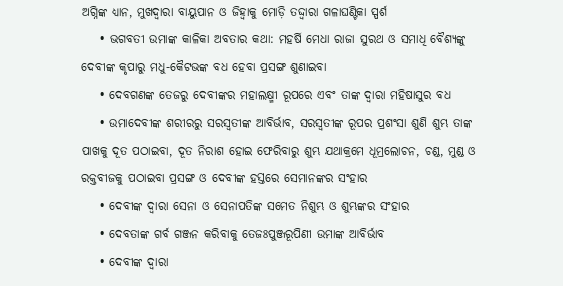ଅଗ୍ନିଙ୍କ ଧ୍ୟାନ, ମୁଖଦ୍ବାରା ବାୟୁପାନ ଓ ଜିହ୍ବାକୁ ମୋଡ଼ି ତଦ୍ଦ୍ବାରା ଗଳାଘଣ୍ଟିକା ସ୍ପର୍ଶ
    • ଭଗବତୀ ଉମାଙ୍କ କାଳିକା ଅବତାର କଥା: ମହର୍ଷି ମେଧା ରାଜା ସୁରଥ ଓ ସମାଧି ବୈଶ୍ୟଙ୍କୁ ଦେବୀଙ୍କ କୃପାରୁ ମଧୁ-କୈଟଭଙ୍କ ବଧ ହେବା ପ୍ରସଙ୍ଗ ଶୁଣାଇବା
    • ଦେବଗଣଙ୍କ ତେଜରୁ ଦେବୀଙ୍କର ମହାଲକ୍ଷ୍ମୀ ରୂପରେ ଏବଂ ତାଙ୍କ ଦ୍ବାରା ମହିଷାସୁର ବଧ
    • ଉମାଦେବୀଙ୍କ ଶରୀରରୁ ସରସ୍ବତୀଙ୍କ ଆବିର୍ଭାବ, ସରସ୍ବତୀଙ୍କ ରୂପର ପ୍ରଶଂସା ଶୁଣି ଶୁମ୍ଭ ତାଙ୍କ ପାଖକୁ ଦୂତ ପଠାଇବା, ଦୂତ ନିରାଶ ହୋଇ ଫେରିବାରୁ ଶୁମ୍ଭ ଯଥାକ୍ରମେ ଧୂମ୍ରଲୋଚନ, ଚଣ୍ଡ, ମୁଣ୍ଡ ଓ ରକ୍ତବୀଜକୁ ପଠାଇବା ପ୍ରସଙ୍ଗ ଓ ଦେବୀଙ୍କ ହସ୍ତରେ ସେମାନଙ୍କର ସଂହାର
    • ଦେବୀଙ୍କ ଦ୍ବାରା ସେନା ଓ ସେନାପତିଙ୍କ ସମେତ ନିଶୁମ୍ଭ ଓ ଶୁମ୍ଭଙ୍କର ସଂହାର
    • ଦେବତାଙ୍କ ଗର୍ବ ଗଞ୍ଜନ କରିବାକୁ ତେଜଃପୁଞ୍ଜରୂପିଣୀ ଉମାଙ୍କ ଆବିର୍ଭାବ
    • ଦେବୀଙ୍କ ଦ୍ବାରା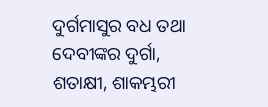ଦୁର୍ଗମାସୁର ବଧ ତଥା ଦେବୀଙ୍କର ଦୁର୍ଗା, ଶତାକ୍ଷୀ, ଶାକମ୍ଭରୀ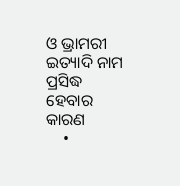ଓ ଭ୍ରାମରୀ ଇତ୍ୟାଦି ନାମ ପ୍ରସିଦ୍ଧ ହେବାର କାରଣ
    •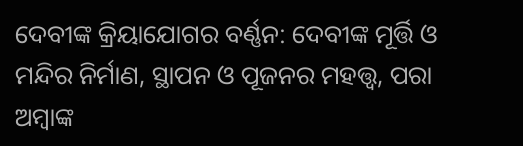ଦେବୀଙ୍କ କ୍ରିୟାଯୋଗର ବର୍ଣ୍ଣନ: ଦେବୀଙ୍କ ମୂର୍ତ୍ତି ଓ ମନ୍ଦିର ନିର୍ମାଣ, ସ୍ଥାପନ ଓ ପୂଜନର ମହତ୍ତ୍ବ, ପରା ଅମ୍ବାଙ୍କ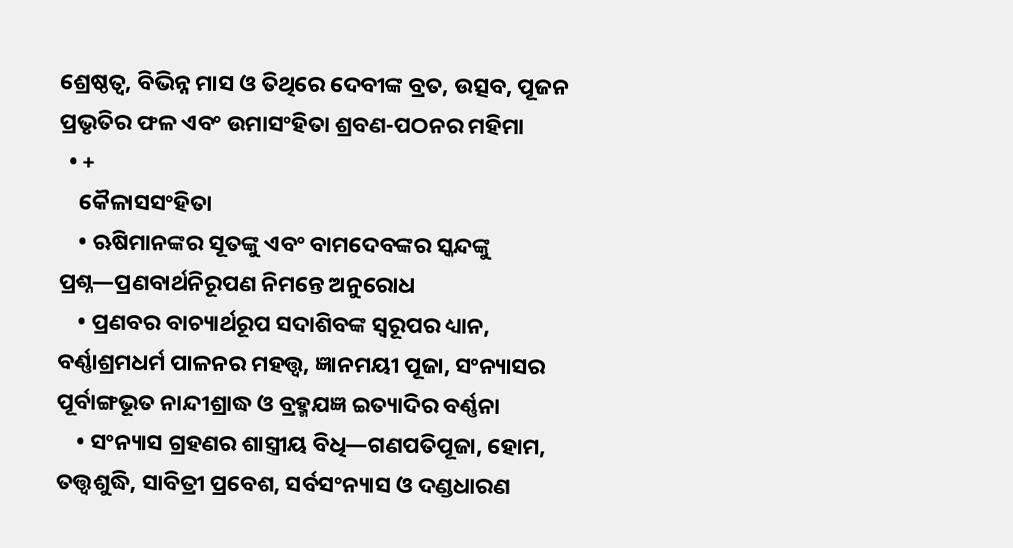ଶ୍ରେଷ୍ଠତ୍ବ, ବିଭିନ୍ନ ମାସ ଓ ତିଥିରେ ଦେବୀଙ୍କ ବ୍ରତ, ଉତ୍ସବ, ପୂଜନ ପ୍ରଭୃତିର ଫଳ ଏବଂ ଉମାସଂହିତା ଶ୍ରବଣ-ପଠନର ମହିମା
  • +
    କୈଳାସସଂହିତା
    • ଋଷିମାନଙ୍କର ସୂତଙ୍କୁ ଏବଂ ବାମଦେବଙ୍କର ସ୍କନ୍ଦଙ୍କୁ ପ୍ରଶ୍ନ—ପ୍ରଣବାର୍ଥନିରୂପଣ ନିମନ୍ତେ ଅନୁରୋଧ
    • ପ୍ରଣବର ବାଚ୍ୟାର୍ଥରୂପ ସଦାଶିବଙ୍କ ସ୍ବରୂପର ଧ୍ୟାନ, ବର୍ଣ୍ଣାଶ୍ରମଧର୍ମ ପାଳନର ମହତ୍ତ୍ବ, ଜ୍ଞାନମୟୀ ପୂଜା, ସଂନ୍ୟାସର ପୂର୍ବାଙ୍ଗଭୂତ ନାନ୍ଦୀଶ୍ରାଦ୍ଧ ଓ ବ୍ରହ୍ମଯଜ୍ଞ ଇତ୍ୟାଦିର ବର୍ଣ୍ଣନା
    • ସଂନ୍ୟାସ ଗ୍ରହଣର ଶାସ୍ତ୍ରୀୟ ବିଧି—ଗଣପତିପୂଜା, ହୋମ, ତତ୍ତ୍ବଶୁଦ୍ଧି, ସାବିତ୍ରୀ ପ୍ରବେଶ, ସର୍ବସଂନ୍ୟାସ ଓ ଦଣ୍ଡଧାରଣ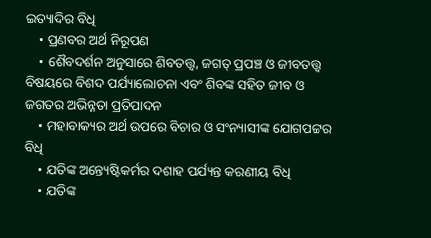ଇତ୍ୟାଦିର ବିଧି
    • ପ୍ରଣବର ଅର୍ଥ ନିରୂପଣ
    • ଶୈବଦର୍ଶନ ଅନୁସାରେ ଶିବତତ୍ତ୍ବ, ଜଗତ୍ ପ୍ରପଞ୍ଚ ଓ ଜୀବତତ୍ତ୍ବ ବିଷୟରେ ବିଶଦ ପର୍ଯ୍ୟାଲୋଚନା ଏବଂ ଶିବଙ୍କ ସହିତ ଜୀବ ଓ ଜଗତର ଅଭିନ୍ନତା ପ୍ରତିପାଦନ
    • ମହାବାକ୍ୟର ଅର୍ଥ ଉପରେ ବିଚାର ଓ ସଂନ୍ୟାସୀଙ୍କ ଯୋଗପଟ୍ଟର ବିଧି
    • ଯତିଙ୍କ ଅନ୍ତ୍ୟେଷ୍ଟିକର୍ମର ଦଶାହ ପର୍ଯ୍ୟନ୍ତ କରଣୀୟ ବିଧି
    • ଯତିଙ୍କ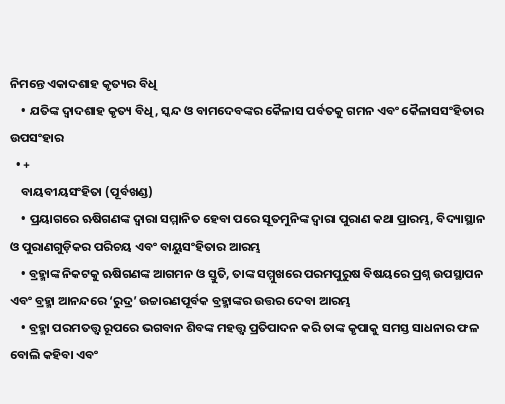ନିମନ୍ତେ ଏକାଦଶାହ କୃତ୍ୟର ବିଧି
    • ଯତିଙ୍କ ଦ୍ବାଦଶାହ କୃତ୍ୟ ବିଧି, ସ୍କନ୍ଦ ଓ ବାମଦେବଙ୍କର କୈଳାସ ପର୍ବତକୁ ଗମନ ଏବଂ କୈଳାସସଂହିତାର ଉପସଂହାର
  • +
    ବାୟବୀୟସଂହିତା (ପୂର୍ବଖଣ୍ଡ)
    • ପ୍ରୟାଗରେ ଋଷିଗଣଙ୍କ ଦ୍ବାରା ସମ୍ମାନିତ ହେବା ପରେ ସୂତମୁନିଙ୍କ ଦ୍ବାରା ପୁରାଣ କଥା ପ୍ରାରମ୍ଭ, ବିଦ୍ୟାସ୍ଥାନ ଓ ପୁରାଣଗୁଡ଼ିକର ପରିଚୟ ଏବଂ ବାୟୁସଂହିତାର ଆରମ୍ଭ
    • ବ୍ରହ୍ମାଙ୍କ ନିକଟକୁ ଋଷିଗଣଙ୍କ ଆଗମନ ଓ ସ୍ତୁତି, ତାଙ୍କ ସମ୍ମୁଖରେ ପରମପୁରୁଷ ବିଷୟରେ ପ୍ରଶ୍ନ ଉପସ୍ଥାପନ ଏବଂ ବ୍ରହ୍ମା ଆନନ୍ଦରେ ‘ରୁଦ୍ର’ ଉଚ୍ଚାରଣପୂର୍ବକ ବ୍ରହ୍ମାଙ୍କର ଉତ୍ତର ଦେବା ଆରମ୍ଭ
    • ବ୍ରହ୍ମା ପରମତତ୍ତ୍ବ ରୂପରେ ଭଗବାନ ଶିବଙ୍କ ମହତ୍ତ୍ବ ପ୍ରତିପାଦନ କରି ତାଙ୍କ କୃପାକୁ ସମସ୍ତ ସାଧନାର ଫଳ ବୋଲି କହିବା ଏବଂ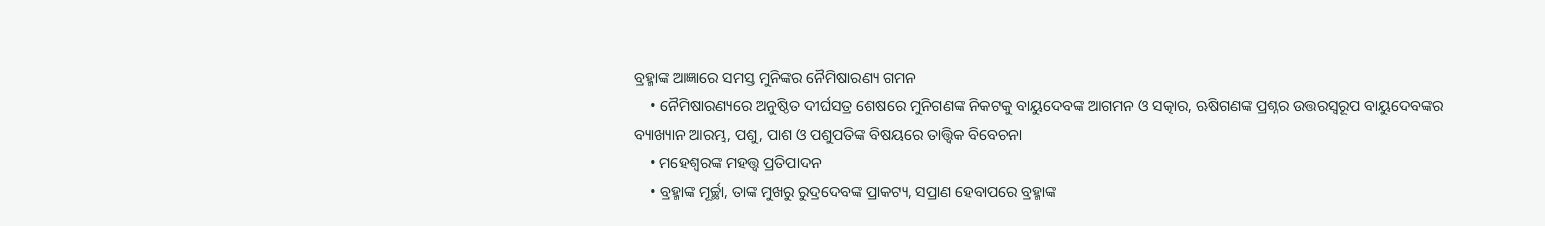ବ୍ରହ୍ମାଙ୍କ ଆଜ୍ଞାରେ ସମସ୍ତ ମୁନିଙ୍କର ନୈମିଷାରଣ୍ୟ ଗମନ
    • ନୈମିଷାରଣ୍ୟରେ ଅନୁଷ୍ଠିତ ଦୀର୍ଘସତ୍ର ଶେଷରେ ମୁନିଗଣଙ୍କ ନିକଟକୁ ବାୟୁଦେବଙ୍କ ଆଗମନ ଓ ସତ୍କାର, ଋଷିଗଣଙ୍କ ପ୍ରଶ୍ନର ଉତ୍ତରସ୍ବରୂପ ବାୟୁଦେବଙ୍କର ବ୍ୟାଖ୍ୟାନ ଆରମ୍ଭ, ପଶୁ, ପାଶ ଓ ପଶୁପତିଙ୍କ ବିଷୟରେ ତାତ୍ତ୍ବିକ ବିବେଚନା
    • ମହେଶ୍ବରଙ୍କ ମହତ୍ତ୍ବ ପ୍ରତିପାଦନ
    • ବ୍ରହ୍ମାଙ୍କ ମୂର୍ଚ୍ଛା, ତାଙ୍କ ମୁଖରୁ ରୁଦ୍ରଦେବଙ୍କ ପ୍ରାକଟ୍ୟ, ସପ୍ରାଣ ହେବାପରେ ବ୍ରହ୍ମାଙ୍କ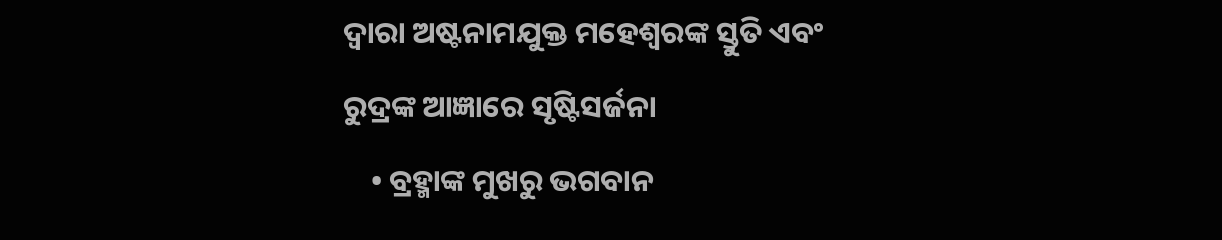ଦ୍ବାରା ଅଷ୍ଟନାମଯୁକ୍ତ ମହେଶ୍ବରଙ୍କ ସ୍ତୁତି ଏବଂ ରୁଦ୍ରଙ୍କ ଆଜ୍ଞାରେ ସୃଷ୍ଟିସର୍ଜନା
    • ବ୍ରହ୍ମାଙ୍କ ମୁଖରୁ ଭଗବାନ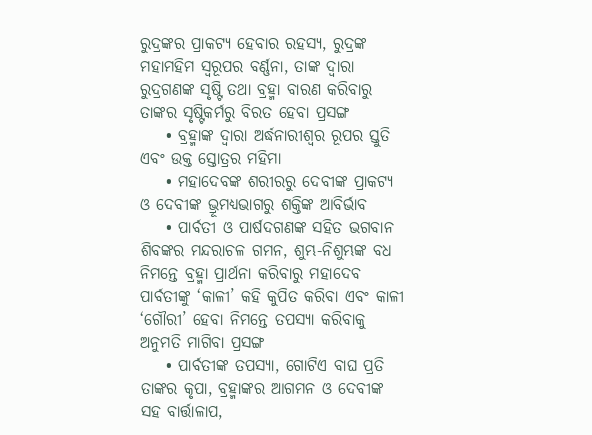ରୁଦ୍ରଙ୍କର ପ୍ରାକଟ୍ୟ ହେବାର ରହସ୍ୟ, ରୁଦ୍ରଙ୍କ ମହାମହିମ ସ୍ବରୂପର ବର୍ଣ୍ଣନା, ତାଙ୍କ ଦ୍ବାରା ରୁଦ୍ରଗଣଙ୍କ ସୃଷ୍ଟି ତଥା ବ୍ରହ୍ମା ବାରଣ କରିବାରୁ ତାଙ୍କର ସୃଷ୍ଟିକର୍ମରୁ ବିରତ ହେବା ପ୍ରସଙ୍ଗ
    • ବ୍ରହ୍ମାଙ୍କ ଦ୍ବାରା ଅର୍ଦ୍ଧନାରୀଶ୍ବର ରୂପର ସ୍ତୁତି ଏବଂ ଉକ୍ତ ସ୍ତୋତ୍ରର ମହିମା
    • ମହାଦେବଙ୍କ ଶରୀରରୁ ଦେବୀଙ୍କ ପ୍ରାକଟ୍ୟ ଓ ଦେବୀଙ୍କ ଭ୍ରୂମଧ୍ୟଭାଗରୁ ଶକ୍ତିଙ୍କ ଆବିର୍ଭାବ
    • ପାର୍ବତୀ ଓ ପାର୍ଷଦଗଣଙ୍କ ସହିତ ଭଗବାନ ଶିବଙ୍କର ମନ୍ଦରାଚଳ ଗମନ, ଶୁମ୍ଭ-ନିଶୁମ୍ଭଙ୍କ ବଧ ନିମନ୍ତେ ବ୍ରହ୍ମା ପ୍ରାର୍ଥନା କରିବାରୁ ମହାଦେବ ପାର୍ବତୀଙ୍କୁ ‘କାଳୀ’ କହି କୁପିତ କରିବା ଏବଂ କାଳୀ ‘ଗୌରୀ’ ହେବା ନିମନ୍ତେ ତପସ୍ୟା କରିବାକୁ ଅନୁମତି ମାଗିବା ପ୍ରସଙ୍ଗ
    • ପାର୍ବତୀଙ୍କ ତପସ୍ୟା, ଗୋଟିଏ ବାଘ ପ୍ରତି ତାଙ୍କର କୃପା, ବ୍ରହ୍ମାଙ୍କର ଆଗମନ ଓ ଦେବୀଙ୍କ ସହ ବାର୍ତ୍ତାଳାପ,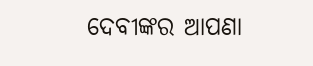ଦେବୀଙ୍କର ଆପଣା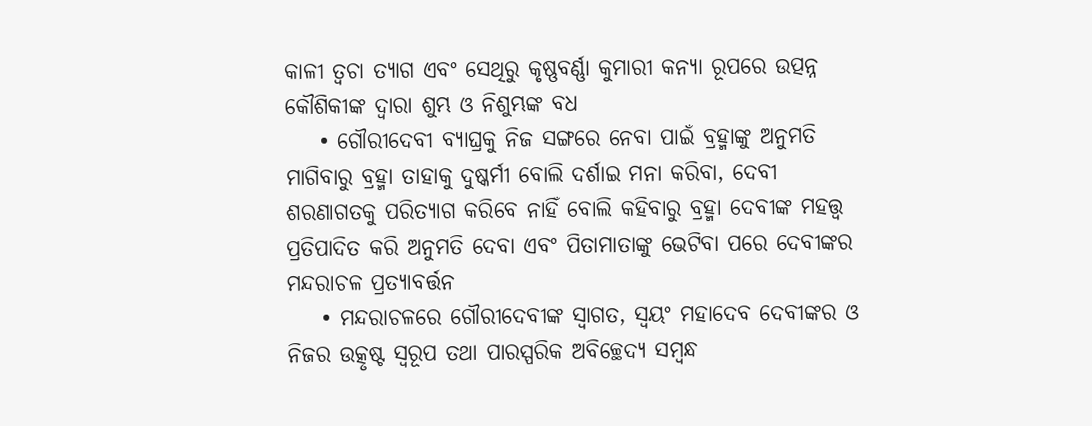କାଳୀ ତ୍ବଚା ତ୍ୟାଗ ଏବଂ ସେଥିରୁ କୃଷ୍ଣବର୍ଣ୍ଣା କୁମାରୀ କନ୍ୟା ରୂପରେ ଉତ୍ପନ୍ନ କୌଶିକୀଙ୍କ ଦ୍ବାରା ଶୁମ୍ଭ ଓ ନିଶୁମ୍ଭଙ୍କ ବଧ
    • ଗୌରୀଦେବୀ ବ୍ୟାଘ୍ରକୁ ନିଜ ସଙ୍ଗରେ ନେବା ପାଇଁ ବ୍ରହ୍ମାଙ୍କୁ ଅନୁମତି ମାଗିବାରୁ ବ୍ରହ୍ମା ତାହାକୁ ଦୁଷ୍କର୍ମୀ ବୋଲି ଦର୍ଶାଇ ମନା କରିବା, ଦେବୀ ଶରଣାଗତକୁ ପରିତ୍ୟାଗ କରିବେ ନାହିଁ ବୋଲି କହିବାରୁ ବ୍ରହ୍ମା ଦେବୀଙ୍କ ମହତ୍ତ୍ବ ପ୍ରତିପାଦିତ କରି ଅନୁମତି ଦେବା ଏବଂ ପିତାମାତାଙ୍କୁ ଭେଟିବା ପରେ ଦେବୀଙ୍କର ମନ୍ଦରାଚଳ ପ୍ରତ୍ୟାବର୍ତ୍ତନ
    • ମନ୍ଦରାଚଳରେ ଗୌରୀଦେବୀଙ୍କ ସ୍ବାଗତ, ସ୍ବୟଂ ମହାଦେବ ଦେବୀଙ୍କର ଓ ନିଜର ଉତ୍କୃଷ୍ଟ ସ୍ବରୂପ ତଥା ପାରସ୍ପରିକ ଅବିଚ୍ଛେଦ୍ୟ ସମ୍ବନ୍ଧ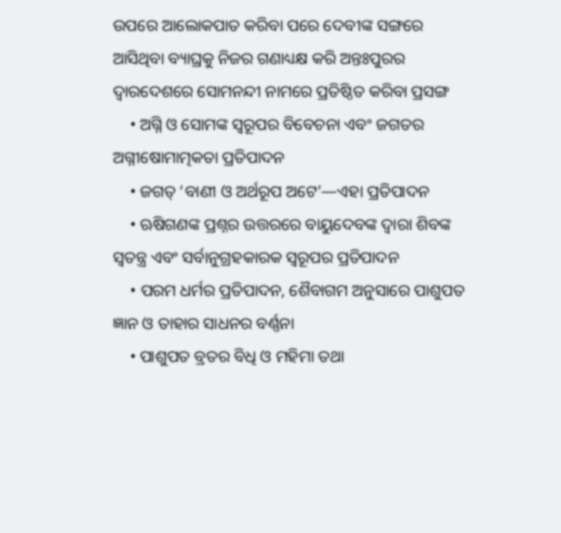ଉପରେ ଆଲୋକପାତ କରିବା ପରେ ଦେବୀଙ୍କ ସଙ୍ଗରେ ଆସିଥିବା ବ୍ୟାଘ୍ରକୁ ନିଜର ଗଣାଧ୍ୟକ୍ଷ କରି ଅନ୍ତଃପୁରର ଦ୍ବାରଦେଶରେ ସୋମନନ୍ଦୀ ନାମରେ ପ୍ରତିଷ୍ଠିତ କରିବା ପ୍ରସଙ୍ଗ
    • ଅଗ୍ନି ଓ ସୋମଙ୍କ ସ୍ବରୂପର ବିବେଚନା ଏବଂ ଜଗତର ଅଗ୍ନୀଷୋମାତ୍ମକତା ପ୍ରତିପାଦନ
    • ଜଗତ୍ ‘ବାଣୀ ଓ ଅର୍ଥରୂପ ଅଟେ’—ଏହା ପ୍ରତିପାଦନ
    • ଋଷିଗଣଙ୍କ ପ୍ରଶ୍ନର ଉତ୍ତରରେ ବାୟୁଦେବଙ୍କ ଦ୍ବାରା ଶିବଙ୍କ ସ୍ବତନ୍ତ୍ର ଏବଂ ସର୍ବାନୁଗ୍ରହକାରକ ସ୍ବରୂପର ପ୍ରତିପାଦନ
    • ପରମ ଧର୍ମର ପ୍ରତିପାଦନ, ଶୈବାଗମ ଅନୁସାରେ ପାଶୁପତ ଜ୍ଞାନ ଓ ତାହାର ସାଧନର ବର୍ଣ୍ଣନା
    • ପାଶୁପତ ବ୍ରତର ବିଧି ଓ ମହିମା ତଥା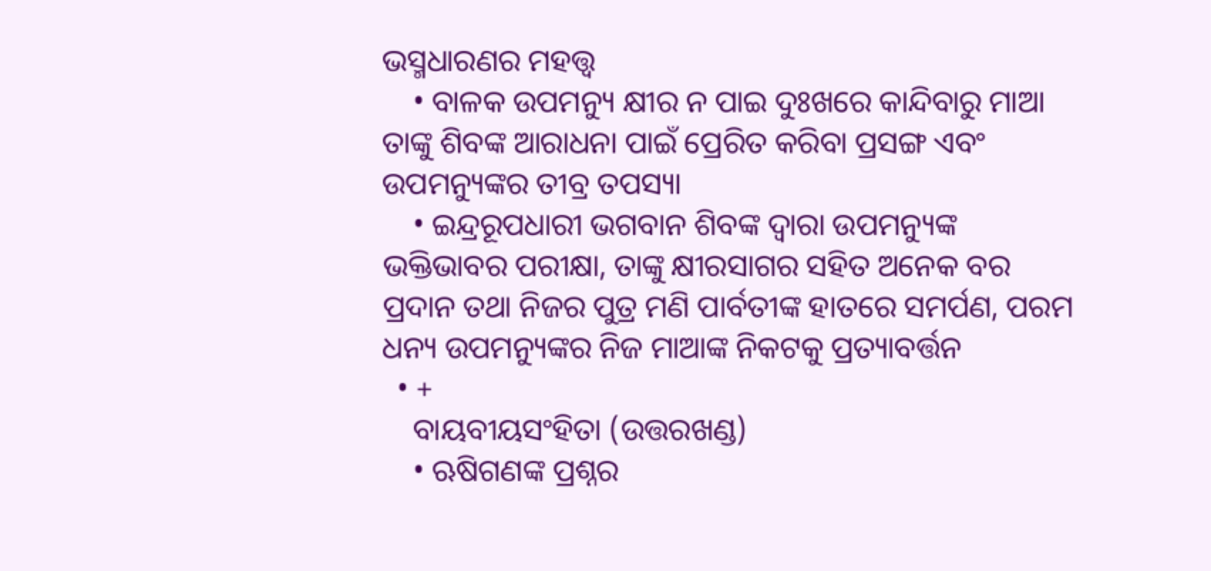ଭସ୍ମଧାରଣର ମହତ୍ତ୍ବ
    • ବାଳକ ଉପମନ୍ୟୁ କ୍ଷୀର ନ ପାଇ ଦୁଃଖରେ କାନ୍ଦିବାରୁ ମାଆ ତାଙ୍କୁ ଶିବଙ୍କ ଆରାଧନା ପାଇଁ ପ୍ରେରିତ କରିବା ପ୍ରସଙ୍ଗ ଏବଂ ଉପମନ୍ୟୁଙ୍କର ତୀବ୍ର ତପସ୍ୟା
    • ଇନ୍ଦ୍ରରୂପଧାରୀ ଭଗବାନ ଶିବଙ୍କ ଦ୍ବାରା ଉପମନ୍ୟୁଙ୍କ ଭକ୍ତିଭାବର ପରୀକ୍ଷା, ତାଙ୍କୁ କ୍ଷୀରସାଗର ସହିତ ଅନେକ ବର ପ୍ରଦାନ ତଥା ନିଜର ପୁତ୍ର ମଣି ପାର୍ବତୀଙ୍କ ହାତରେ ସମର୍ପଣ, ପରମ ଧନ୍ୟ ଉପମନ୍ୟୁଙ୍କର ନିଜ ମାଆଙ୍କ ନିକଟକୁ ପ୍ରତ୍ୟାବର୍ତ୍ତନ
  • +
    ବାୟବୀୟସଂହିତା (ଉତ୍ତରଖଣ୍ଡ)
    • ଋଷିଗଣଙ୍କ ପ୍ରଶ୍ନର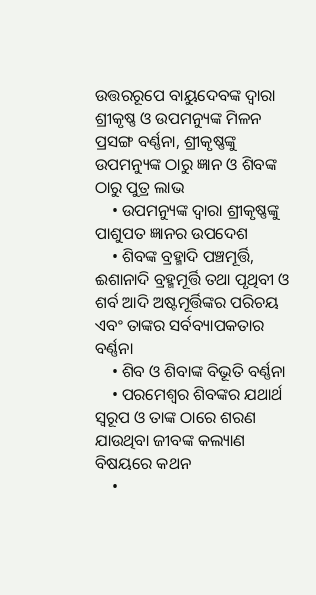ଉତ୍ତରରୂପେ ବାୟୁଦେବଙ୍କ ଦ୍ବାରା ଶ୍ରୀକୃଷ୍ଣ ଓ ଉପମନ୍ୟୁଙ୍କ ମିଳନ ପ୍ରସଙ୍ଗ ବର୍ଣ୍ଣନା, ଶ୍ରୀକୃଷ୍ଣଙ୍କୁ ଉପମନ୍ୟୁଙ୍କ ଠାରୁ ଜ୍ଞାନ ଓ ଶିବଙ୍କ ଠାରୁ ପୁତ୍ର ଲାଭ
    • ଉପମନ୍ୟୁଙ୍କ ଦ୍ବାରା ଶ୍ରୀକୃଷ୍ଣଙ୍କୁ ପାଶୁପତ ଜ୍ଞାନର ଉପଦେଶ
    • ଶିବଙ୍କ ବ୍ରହ୍ମାଦି ପଞ୍ଚମୂର୍ତ୍ତି, ଈଶାନାଦି ବ୍ରହ୍ମମୂର୍ତ୍ତି ତଥା ପୃଥିବୀ ଓ ଶର୍ବ ଆଦି ଅଷ୍ଟମୂର୍ତ୍ତିଙ୍କର ପରିଚୟ ଏବଂ ତାଙ୍କର ସର୍ବବ୍ୟାପକତାର ବର୍ଣ୍ଣନା
    • ଶିବ ଓ ଶିବାଙ୍କ ବିଭୂତି ବର୍ଣ୍ଣନା
    • ପରମେଶ୍ବର ଶିବଙ୍କର ଯଥାର୍ଥ ସ୍ବରୂପ ଓ ତାଙ୍କ ଠାରେ ଶରଣ ଯାଉଥିବା ଜୀବଙ୍କ କଲ୍ୟାଣ ବିଷୟରେ କଥନ
    •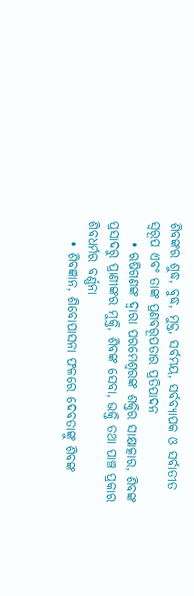ଶିବଙ୍କର ଶୁଦ୍ଧ, ବୁଦ୍ଧ, ମୁକ୍ତ, ସର୍ବମୟ, ସର୍ବବ୍ୟାପକ ଓ ସର୍ବାତୀତ ସ୍ବରୂପ ଏବଂ ତାଙ୍କ ପ୍ରଣବରୂପତାର ପ୍ରତିପାଦନ
    • ଋଷିଗଣଙ୍କ ଦ୍ବାରା ପରମେଶ୍ବରଙ୍କ ଶକ୍ତିର ସାକ୍ଷାତ୍କାର, ଶିବଙ୍କ ପ୍ରସାଦରୁ ପ୍ରାଣୀଙ୍କର ମୁକ୍ତି, ଶିବଙ୍କ ସେବା, ଭକ୍ତି ତଥା ପାଞ୍ଚ ପ୍ରକାର ଶିବଧର୍ମର ବର୍ଣ୍ଣନା
    • ଶିବଜ୍ଞାନ, ଶିବୋପାସନା ଫଳରେ ଦେବତାଙ୍କୁ ଶିବଙ୍କ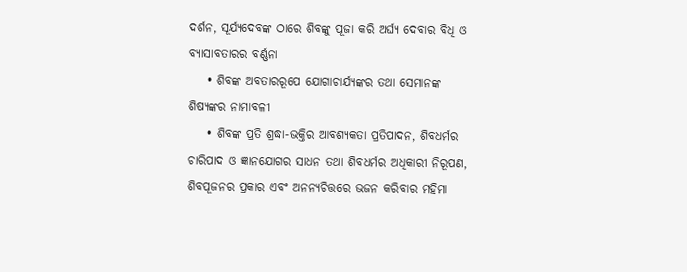ଦର୍ଶନ, ସୂର୍ଯ୍ୟଦେବଙ୍କ ଠାରେ ଶିବଙ୍କୁ ପୂଜା କରି ଅର୍ଘ୍ୟ ଦେବାର ବିଧି ଓ ବ୍ୟାସାବତାରର ବର୍ଣ୍ଣନା
    • ଶିବଙ୍କ ଅବତାରରୂପେ ଯୋଗାଚାର୍ଯ୍ୟଙ୍କର ତଥା ସେମାନଙ୍କ ଶିଷ୍ୟଙ୍କର ନାମାବଳୀ
    • ଶିବଙ୍କ ପ୍ରତି ଶ୍ରଦ୍ଧା-ଭକ୍ତିର ଆବଶ୍ୟକତା ପ୍ରତିପାଦନ, ଶିବଧର୍ମର ଚାରିପାଦ ଓ ଜ୍ଞାନଯୋଗର ସାଧନ ତଥା ଶିବଧର୍ମର ଅଧିକାରୀ ନିରୂପଣ, ଶିବପୂଜନର ପ୍ରକାର ଏବଂ ଅନନ୍ୟଚିତ୍ତରେ ଭଜନ କରିବାର ମହିମା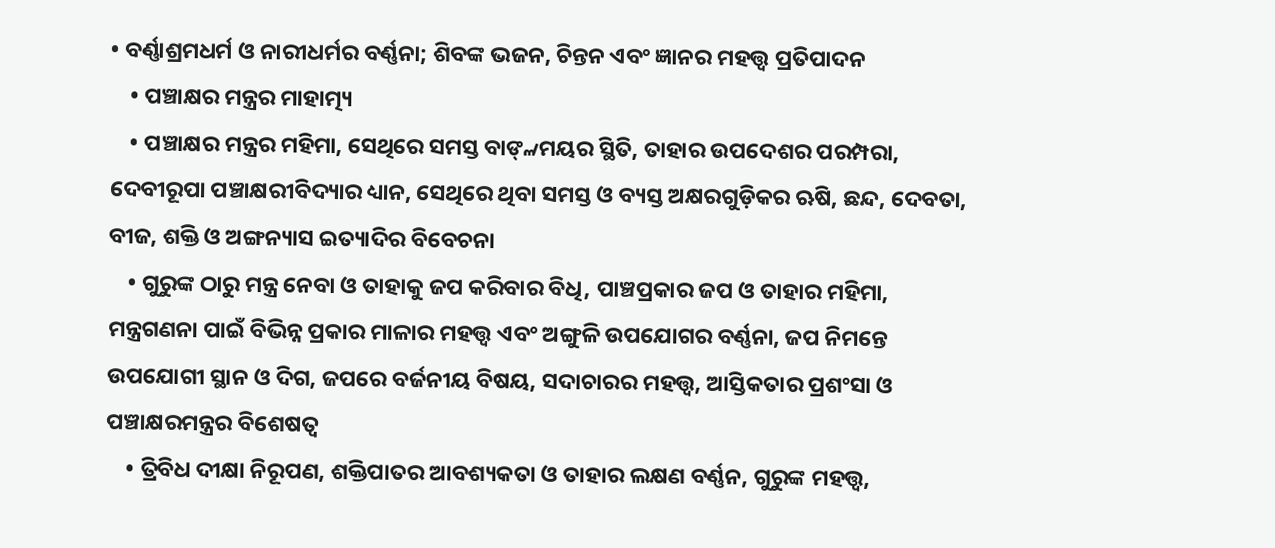• ବର୍ଣ୍ଣାଶ୍ରମଧର୍ମ ଓ ନାରୀଧର୍ମର ବର୍ଣ୍ଣନା; ଶିବଙ୍କ ଭଜନ, ଚିନ୍ତନ ଏବଂ ଜ୍ଞାନର ମହତ୍ତ୍ବ ପ୍ରତିପାଦନ
    • ପଞ୍ଚାକ୍ଷର ମନ୍ତ୍ରର ମାହାତ୍ମ୍ୟ
    • ପଞ୍ଚାକ୍ଷର ମନ୍ତ୍ରର ମହିମା, ସେଥିରେ ସମସ୍ତ ବାଙ୍୷ମୟର ସ୍ଥିତି, ତାହାର ଉପଦେଶର ପରମ୍ପରା, ଦେବୀରୂପା ପଞ୍ଚାକ୍ଷରୀବିଦ୍ୟାର ଧ୍ୟାନ, ସେଥିରେ ଥିବା ସମସ୍ତ ଓ ବ୍ୟସ୍ତ ଅକ୍ଷରଗୁଡ଼ିକର ଋଷି, ଛନ୍ଦ, ଦେବତା, ବୀଜ, ଶକ୍ତି ଓ ଅଙ୍ଗନ୍ୟାସ ଇତ୍ୟାଦିର ବିବେଚନା
    • ଗୁରୁଙ୍କ ଠାରୁ ମନ୍ତ୍ର ନେବା ଓ ତାହାକୁ ଜପ କରିବାର ବିଧି, ପାଞ୍ଚପ୍ରକାର ଜପ ଓ ତାହାର ମହିମା, ମନ୍ତ୍ରଗଣନା ପାଇଁ ବିଭିନ୍ନ ପ୍ରକାର ମାଳାର ମହତ୍ତ୍ବ ଏବଂ ଅଙ୍ଗୁଳି ଉପଯୋଗର ବର୍ଣ୍ଣନା, ଜପ ନିମନ୍ତେ ଉପଯୋଗୀ ସ୍ଥାନ ଓ ଦିଗ, ଜପରେ ବର୍ଜନୀୟ ବିଷୟ, ସଦାଚାରର ମହତ୍ତ୍ବ, ଆସ୍ତିକତାର ପ୍ରଶଂସା ଓ ପଞ୍ଚାକ୍ଷରମନ୍ତ୍ରର ବିଶେଷତ୍ବ
    • ତ୍ରିବିଧ ଦୀକ୍ଷା ନିରୂପଣ, ଶକ୍ତିପାତର ଆବଶ୍ୟକତା ଓ ତାହାର ଲକ୍ଷଣ ବର୍ଣ୍ଣନ, ଗୁରୁଙ୍କ ମହତ୍ତ୍ବ,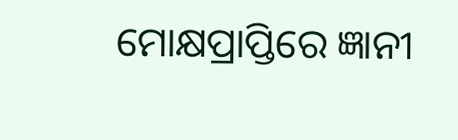ମୋକ୍ଷପ୍ରାପ୍ତିରେ ଜ୍ଞାନୀ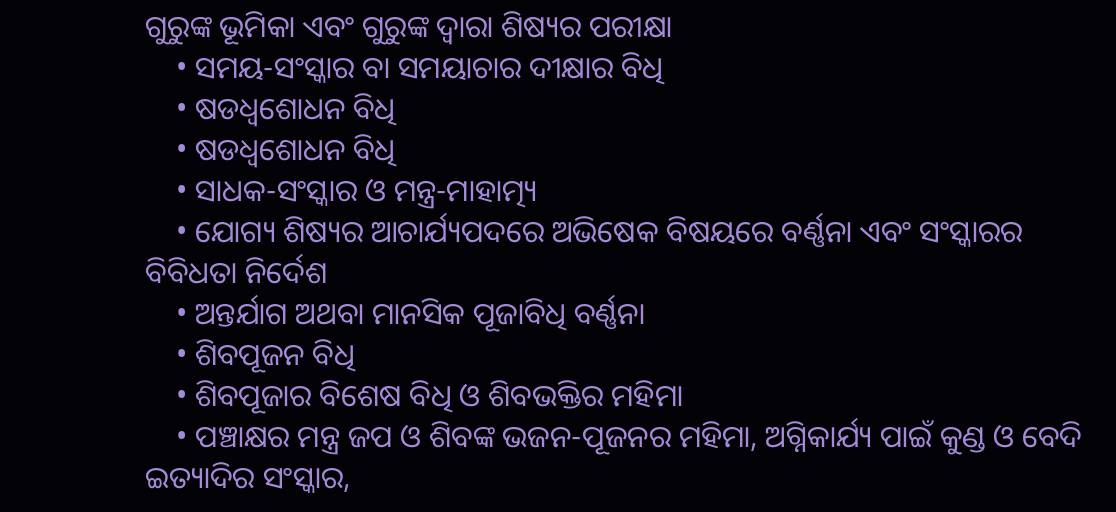ଗୁରୁଙ୍କ ଭୂମିକା ଏବଂ ଗୁରୁଙ୍କ ଦ୍ବାରା ଶିଷ୍ୟର ପରୀକ୍ଷା
    • ସମୟ-ସଂସ୍କାର ବା ସମୟାଚାର ଦୀକ୍ଷାର ବିଧି
    • ଷଡଧ୍ବଶୋଧନ ବିଧି
    • ଷଡଧ୍ବଶୋଧନ ବିଧି
    • ସାଧକ-ସଂସ୍କାର ଓ ମନ୍ତ୍ର-ମାହାତ୍ମ୍ୟ
    • ଯୋଗ୍ୟ ଶିଷ୍ୟର ଆଚାର୍ଯ୍ୟପଦରେ ଅଭିଷେକ ବିଷୟରେ ବର୍ଣ୍ଣନା ଏବଂ ସଂସ୍କାରର ବିବିଧତା ନିର୍ଦେଶ
    • ଅନ୍ତର୍ଯାଗ ଅଥବା ମାନସିକ ପୂଜାବିଧି ବର୍ଣ୍ଣନା
    • ଶିବପୂଜନ ବିଧି
    • ଶିବପୂଜାର ବିଶେଷ ବିଧି ଓ ଶିବଭକ୍ତିର ମହିମା
    • ପଞ୍ଚାକ୍ଷର ମନ୍ତ୍ର ଜପ ଓ ଶିବଙ୍କ ଭଜନ-ପୂଜନର ମହିମା, ଅଗ୍ନିକାର୍ଯ୍ୟ ପାଇଁ କୁଣ୍ଡ ଓ ବେଦି ଇତ୍ୟାଦିର ସଂସ୍କାର,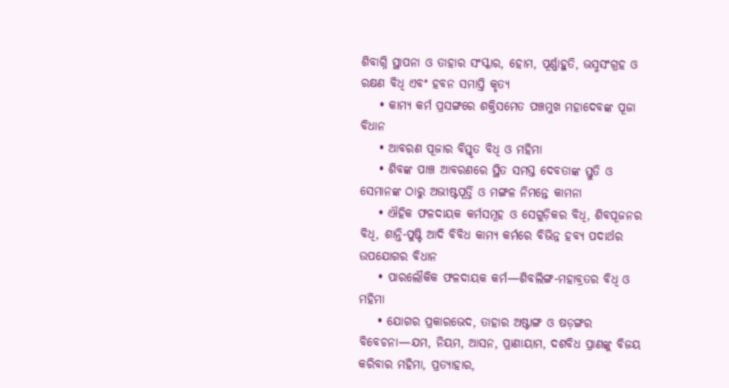ଶିବାଗ୍ନି ସ୍ଥାପନା ଓ ତାହାର ସଂସ୍କାର, ହୋମ, ପୂର୍ଣ୍ଣାହୁତି, ଭସ୍ମସଂଗ୍ରହ ଓ ରକ୍ଷଣ ବିଧି ଏବଂ ହବନ ସମାପ୍ତି କୃତ୍ୟ
    • କାମ୍ୟ କର୍ମ ପ୍ରସଙ୍ଗରେ ଶକ୍ତିସମେତ ପଞ୍ଚମୁଖ ମହାଦେବଙ୍କ ପୂଜା ବିଧାନ
    • ଆବରଣ ପୂଜାର ବିସ୍ତୃତ ବିଧି ଓ ମହିମା
    • ଶିବଙ୍କ ପାଞ୍ଚ ଆବରଣରେ ସ୍ଥିତ ସମସ୍ତ ଦେବତାଙ୍କ ସ୍ତୁତି ଓ ସେମାନଙ୍କ ଠାରୁ ଅଭୀଷ୍ଟପୂର୍ତ୍ତି ଓ ମଙ୍ଗଳ ନିମନ୍ତେ କାମନା
    • ଐହିକ ଫଳଦାୟକ କର୍ମସମୂହ ଓ ସେଗୁଡ଼ିକର ବିଧି, ଶିବପୂଜନର ବିଧି, ଶାନ୍ତି-ପୁଷ୍ଟି ଆଦି ବିବିଧ କାମ୍ୟ କର୍ମରେ ବିଭିନ୍ନ ହବ୍ୟ ପଦାର୍ଥର ଉପଯୋଗର ବିଧାନ
    • ପାରଲୌକିକ ଫଳଦାୟକ କର୍ମ—ଶିବଲିଙ୍ଗ-ମହାବ୍ରତର ବିଧି ଓ ମହିମା
    • ଯୋଗର ପ୍ରକାରଭେଦ, ତାହାର ଅଷ୍ଟାଙ୍ଗ ଓ ଷଡ଼ଙ୍ଗର ବିବେଚନା—ଯମ, ନିୟମ, ଆସନ, ପ୍ରାଣାୟାମ, ଦଶବିଧ ପ୍ରାଣଙ୍କୁ ବିଜୟ କରିବାର ମହିମା, ପ୍ରତ୍ୟାହାର,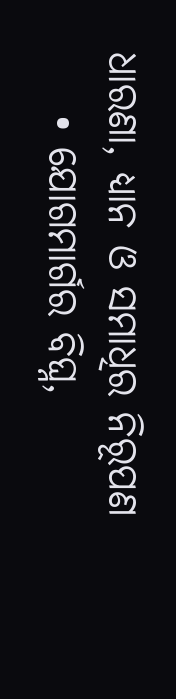ଧାରଣା, ଧ୍ୟାନ ଓ ସମାଧିର ନିରୂପଣ
    • ଯୋଗମାର୍ଗର ବିଘ୍ନ,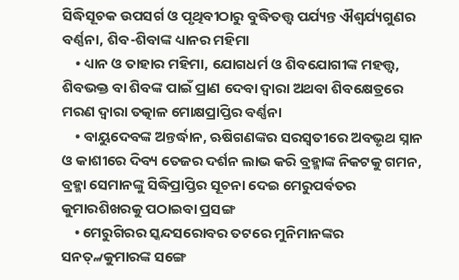ସିଦ୍ଧିସୂଚକ ଉପସର୍ଗ ଓ ପୃଥିବୀଠାରୁ ବୁଦ୍ଧିତତ୍ତ୍ବ ପର୍ଯ୍ୟନ୍ତ ଐଶ୍ବର୍ଯ୍ୟଗୁଣର ବର୍ଣ୍ଣନା, ଶିବ-ଶିବାଙ୍କ ଧ୍ୟାନର ମହିମା
    • ଧ୍ୟାନ ଓ ତାହାର ମହିମା, ଯୋଗଧର୍ମ ଓ ଶିବଯୋଗୀଙ୍କ ମହତ୍ତ୍ବ, ଶିବଭକ୍ତ ବା ଶିବଙ୍କ ପାଇଁ ପ୍ରାଣ ଦେବା ଦ୍ବାରା ଅଥବା ଶିବକ୍ଷେତ୍ରରେ ମରଣ ଦ୍ବାରା ତତ୍କାଳ ମୋକ୍ଷପ୍ରାପ୍ତିର ବର୍ଣ୍ଣନା
    • ବାୟୁଦେବଙ୍କ ଅନ୍ତର୍ଦ୍ଧାନ, ଋଷିଗଣଙ୍କର ସରସ୍ବତୀରେ ଅବଭୃଥ ସ୍ନାନ ଓ କାଶୀରେ ଦିବ୍ୟ ତେଜର ଦର୍ଶନ ଲାଭ କରି ବ୍ରହ୍ମାଙ୍କ ନିକଟକୁ ଗମନ, ବ୍ରହ୍ମା ସେମାନଙ୍କୁ ସିଦ୍ଧିପ୍ରାପ୍ତିର ସୂଚନା ଦେଇ ମେରୁପର୍ବତର କୁମାରଶିଖରକୁ ପଠାଇବା ପ୍ରସଙ୍ଗ
    • ମେରୁଗିରର ସ୍କନ୍ଦସରୋବର ତଟରେ ମୁନିମାନଙ୍କର ସନତ୍୷କୁମାରଙ୍କ ସଙ୍ଗେ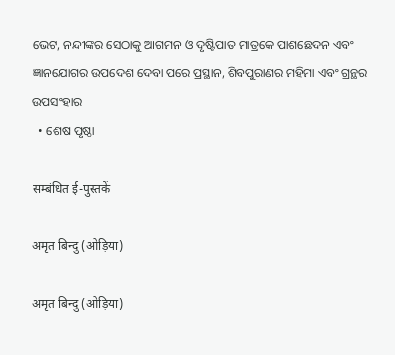ଭେଟ, ନନ୍ଦୀଙ୍କର ସେଠାକୁ ଆଗମନ ଓ ଦୃଷ୍ଟିପାତ ମାତ୍ରକେ ପାଶଛେଦନ ଏବଂ ଜ୍ଞାନଯୋଗର ଉପଦେଶ ଦେବା ପରେ ପ୍ରସ୍ଥାନ, ଶିବପୁରାଣର ମହିମା ଏବଂ ଗ୍ରନ୍ଥର ଉପସଂହାର
  • ଶେଷ ପୃଷ୍ଠା

सम्बंधित ई-पुस्तकें

अमृत बिन्दु (ओड़िया)

अमृत बिन्दु (ओड़िया)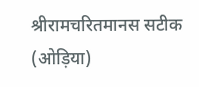श्रीरामचरितमानस सटीक (ओड़िया)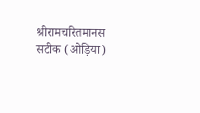श्रीरामचरितमानस सटीक (ओड़िया)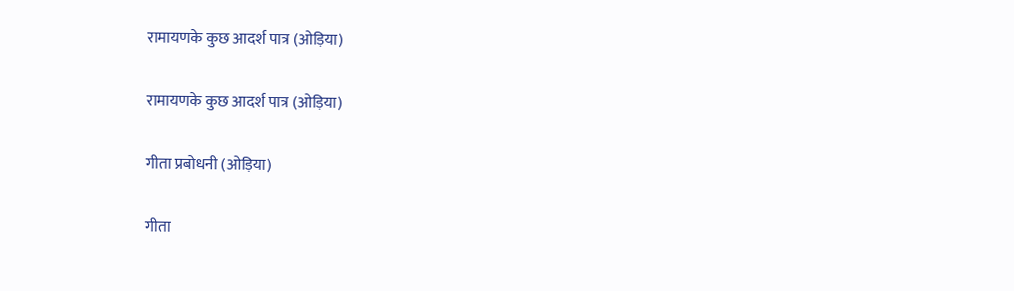रामायणके कुछ आदर्श पात्र (ओड़िया)

रामायणके कुछ आदर्श पात्र (ओड़िया)

गीता प्रबोधनी (ओड़िया)

गीता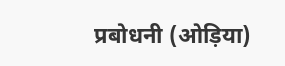प्रबोधनी (ओड़िया)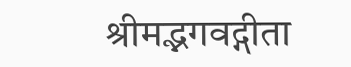श्रीमद्भगवद्गीता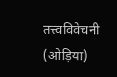तत्त्वविवेचनी (ओड़िया)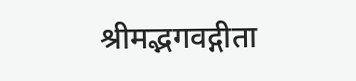श्रीमद्भगवद्गीता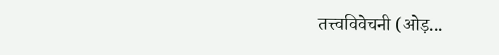तत्त्वविवेचनी (ओड़...